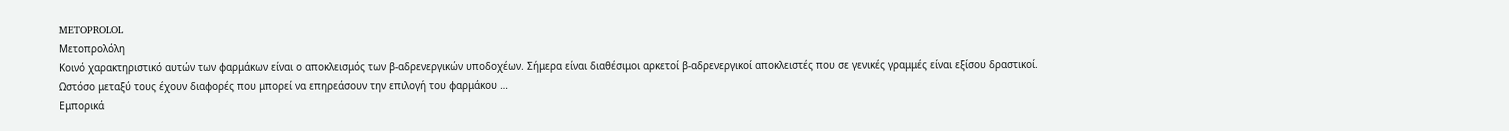METOPROLOL
Μετοπρολόλη
Κοινό χαρακτηριστικό αυτών των φαρμάκων είναι ο αποκλεισμός των β-αδρενεργικών υποδοχέων. Σήμερα είναι διαθέσιμοι αρκετοί β-αδρενεργικοί αποκλειστές που σε γενικές γραμμές είναι εξίσου δραστικοί. Ωστόσο μεταξύ τους έχουν διαφορές που μπορεί να επηρεάσουν την επιλογή του φαρμάκου …
Εμπορικά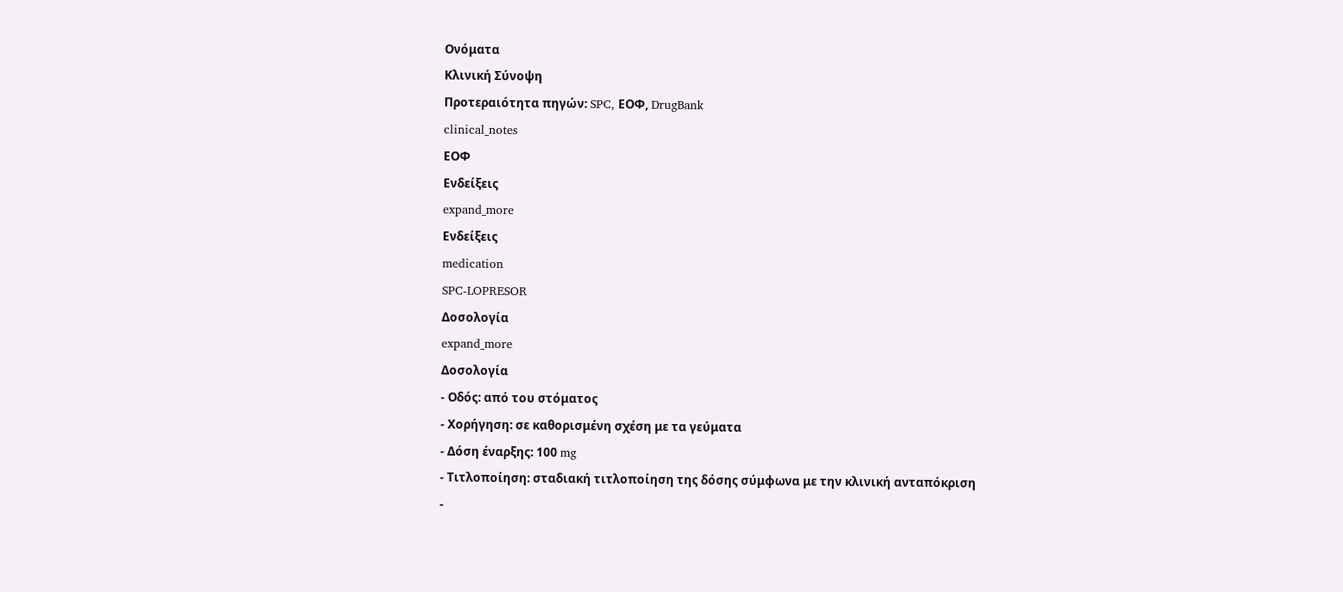Ονόματα
Κλινική Σύνοψη
Προτεραιότητα πηγών: SPC, ΕΟΦ, DrugBank
clinical_notes
ΕΟΦ
Ενδείξεις
expand_more
Ενδείξεις
medication
SPC-LOPRESOR
Δοσολογία
expand_more
Δοσολογία
- Οδός: από του στόματος
- Χορήγηση: σε καθορισμένη σχέση με τα γεύματα
- Δόση έναρξης: 100 mg
- Τιτλοποίηση: σταδιακή τιτλοποίηση της δόσης σύμφωνα με την κλινική ανταπόκριση
-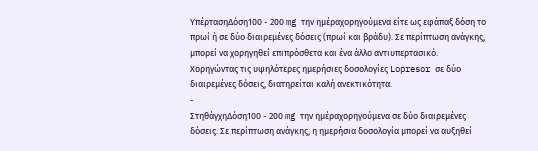ΥπέρτασηΔόση100 - 200 mg την ημέραχορηγούμενα είτε ως εφάπαξ δόση το πρωί ή σε δύο διαιρεμένες δόσεις (πρωί και βράδυ). Σε περίπτωση ανάγκης, μπορεί να χορηγηθεί επιπρόσθετα και ένα άλλο αντιυπερτασικό. Χορηγώντας τις υψηλότερες ημερήσιες δοσολογίες Lopresor σε δύο διαιρεμένες δόσεις, διατηρείται καλή ανεκτικότητα.
-
ΣτηθάγχηΔόση100 - 200 mg την ημέραχορηγούμενα σε δύο διαιρεμένες δόσεις. Σε περίπτωση ανάγκης, η ημερήσια δοσολογία μπορεί να αυξηθεί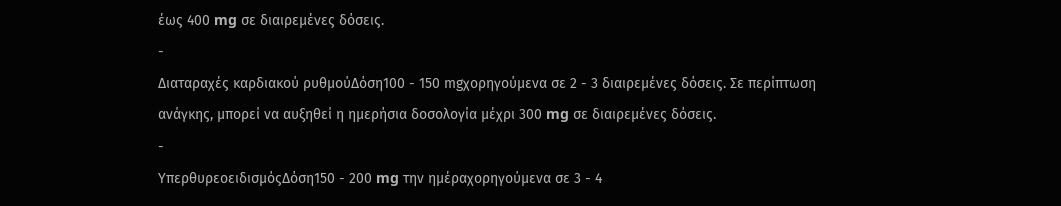έως 400 mg σε διαιρεμένες δόσεις.
-
Διαταραχές καρδιακού ρυθμούΔόση100 - 150 mgχορηγούμενα σε 2 - 3 διαιρεμένες δόσεις. Σε περίπτωση ανάγκης, μπορεί να αυξηθεί η ημερήσια δοσολογία μέχρι 300 mg σε διαιρεμένες δόσεις.
-
ΥπερθυρεοειδισμόςΔόση150 - 200 mg την ημέραχορηγούμενα σε 3 - 4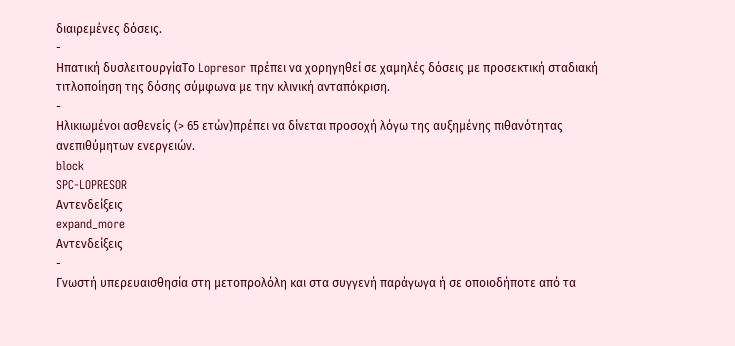διαιρεμένες δόσεις.
-
Ηπατική δυσλειτουργίαΤο Lopresor πρέπει να χορηγηθεί σε χαμηλές δόσεις με προσεκτική σταδιακή τιτλοποίηση της δόσης σύμφωνα με την κλινική ανταπόκριση.
-
Ηλικιωμένοι ασθενείς (> 65 ετών)πρέπει να δίνεται προσοχή λόγω της αυξημένης πιθανότητας ανεπιθύμητων ενεργειών.
block
SPC-LOPRESOR
Αντενδείξεις
expand_more
Αντενδείξεις
-
Γνωστή υπερευαισθησία στη μετοπρολόλη και στα συγγενή παράγωγα ή σε οποιοδήποτε από τα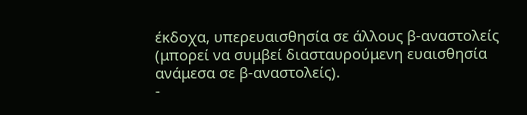έκδοχα, υπερευαισθησία σε άλλους β-αναστολείς (μπορεί να συμβεί διασταυρούμενη ευαισθησία ανάμεσα σε β-αναστολείς).
-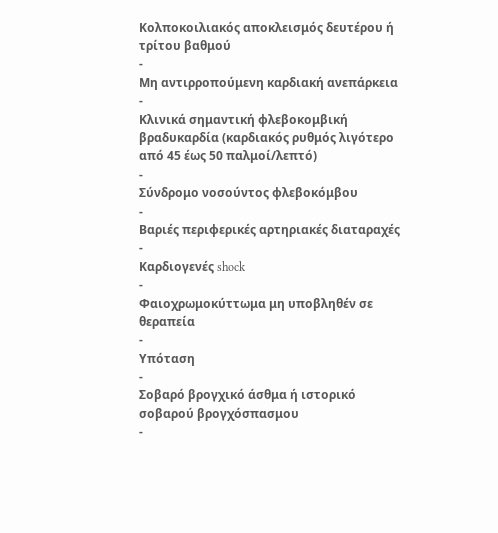Κολποκοιλιακός αποκλεισμός δευτέρου ή τρίτου βαθμού
-
Μη αντιρροπούμενη καρδιακή ανεπάρκεια
-
Κλινικά σημαντική φλεβοκομβική βραδυκαρδία (καρδιακός ρυθμός λιγότερο από 45 έως 50 παλμοί/λεπτό)
-
Σύνδρομο νοσούντος φλεβοκόμβου
-
Βαριές περιφερικές αρτηριακές διαταραχές
-
Καρδιογενές shock
-
Φαιοχρωμοκύττωμα μη υποβληθέν σε θεραπεία
-
Υπόταση
-
Σοβαρό βρογχικό άσθμα ή ιστορικό σοβαρού βρογχόσπασμου
-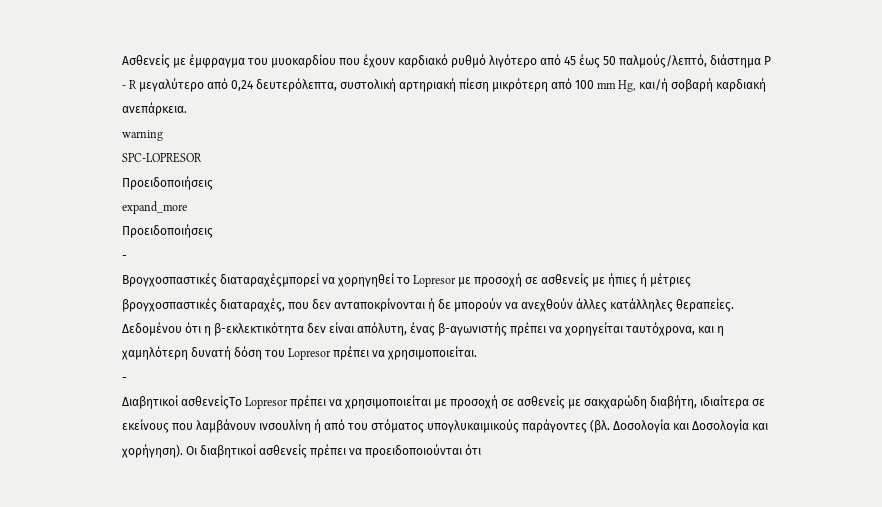Ασθενείς με έμφραγμα του μυοκαρδίου που έχουν καρδιακό ρυθμό λιγότερο από 45 έως 50 παλμούς/λεπτό, διάστημα Ρ - R μεγαλύτερο από 0,24 δευτερόλεπτα, συστολική αρτηριακή πίεση μικρότερη από 100 mm Hg, και/ή σοβαρή καρδιακή ανεπάρκεια.
warning
SPC-LOPRESOR
Προειδοποιήσεις
expand_more
Προειδοποιήσεις
-
Βρογχοσπαστικές διαταραχέςμπορεί να χορηγηθεί το Lopresor με προσοχή σε ασθενείς με ήπιες ή μέτριες βρογχοσπαστικές διαταραχές, που δεν ανταποκρίνονται ή δε μπορούν να ανεχθούν άλλες κατάλληλες θεραπείες. Δεδομένου ότι η β-εκλεκτικότητα δεν είναι απόλυτη, ένας β-αγωνιστής πρέπει να χορηγείται ταυτόχρονα, και η χαμηλότερη δυνατή δόση του Lopresor πρέπει να χρησιμοποιείται.
-
Διαβητικοί ασθενείςΤο Lopresor πρέπει να χρησιμοποιείται με προσοχή σε ασθενείς με σακχαρώδη διαβήτη, ιδιαίτερα σε εκείνους που λαμβάνουν ινσουλίνη ή από του στόματος υπογλυκαιμικούς παράγοντες (βλ. Δοσολογία και Δοσολογία και χορήγηση). Οι διαβητικοί ασθενείς πρέπει να προειδοποιούνται ότι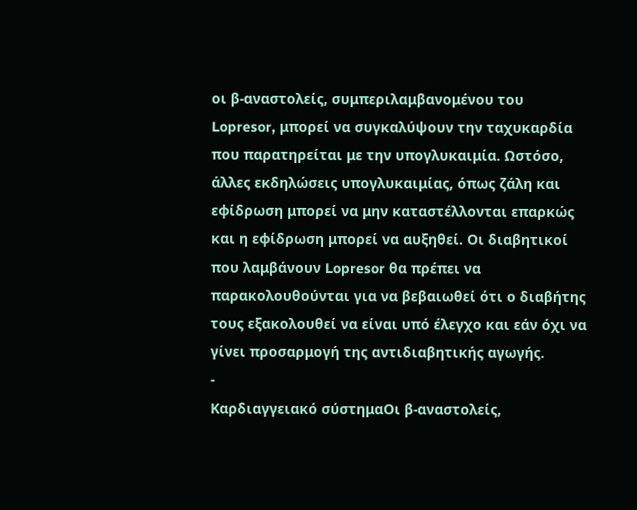οι β-αναστολείς, συμπεριλαμβανομένου του Lopresor, μπορεί να συγκαλύψουν την ταχυκαρδία που παρατηρείται με την υπογλυκαιμία. Ωστόσο, άλλες εκδηλώσεις υπογλυκαιμίας, όπως ζάλη και εφίδρωση μπορεί να μην καταστέλλονται επαρκώς και η εφίδρωση μπορεί να αυξηθεί. Οι διαβητικοί που λαμβάνουν Lopresor θα πρέπει να παρακολουθούνται για να βεβαιωθεί ότι ο διαβήτης τους εξακολουθεί να είναι υπό έλεγχο και εάν όχι να γίνει προσαρμογή της αντιδιαβητικής αγωγής.
-
Καρδιαγγειακό σύστημαΟι β-αναστολείς,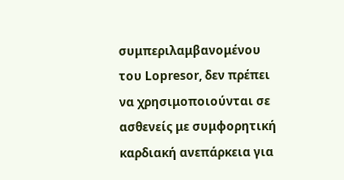συμπεριλαμβανομένου του Lopresor, δεν πρέπει να χρησιμοποιούνται σε ασθενείς με συμφορητική καρδιακή ανεπάρκεια για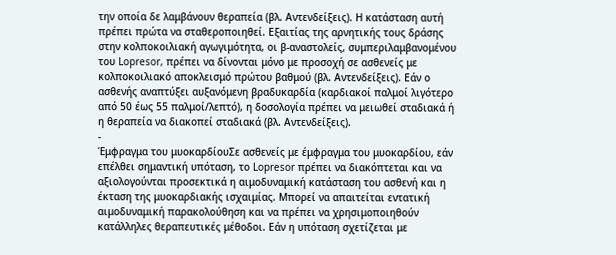την οποία δε λαμβάνουν θεραπεία (βλ. Αντενδείξεις). Η κατάσταση αυτή πρέπει πρώτα να σταθεροποιηθεί. Εξαιτίας της αρνητικής τους δράσης στην κολποκοιλιακή αγωγιμότητα, οι β-αναστολείς, συμπεριλαμβανομένου του Lopresor, πρέπει να δίνονται μόνο με προσοχή σε ασθενείς με κολποκοιλιακό αποκλεισμό πρώτου βαθμού (βλ. Αντενδείξεις). Εάν ο ασθενής αναπτύξει αυξανόμενη βραδυκαρδία (καρδιακοί παλμοί λιγότερο από 50 έως 55 παλμοί/λεπτό), η δοσολογία πρέπει να μειωθεί σταδιακά ή η θεραπεία να διακοπεί σταδιακά (βλ. Αντενδείξεις).
-
Έμφραγμα του μυοκαρδίουΣε ασθενείς με έμφραγμα του μυοκαρδίου, εάν επέλθει σημαντική υπόταση, το Lopresor πρέπει να διακόπτεται και να αξιολογούνται προσεκτικά η αιμοδυναμική κατάσταση του ασθενή και η έκταση της μυοκαρδιακής ισχαιμίας. Μπορεί να απαιτείται εντατική αιμοδυναμική παρακολούθηση και να πρέπει να χρησιμοποιηθούν κατάλληλες θεραπευτικές μέθοδοι. Εάν η υπόταση σχετίζεται με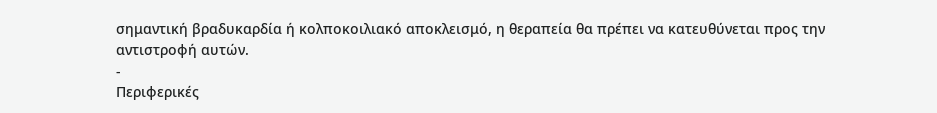σημαντική βραδυκαρδία ή κολποκοιλιακό αποκλεισμό, η θεραπεία θα πρέπει να κατευθύνεται προς την αντιστροφή αυτών.
-
Περιφερικές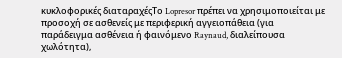κυκλοφορικές διαταραχέςΤο Lopresor πρέπει να χρησιμοποιείται με προσοχή σε ασθενείς με περιφερική αγγειοπάθεια (για παράδειγμα ασθένεια ή φαινόμενο Raynaud, διαλείπουσα χωλότητα),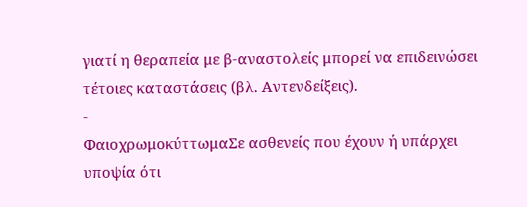γιατί η θεραπεία με β-αναστολείς μπορεί να επιδεινώσει τέτοιες καταστάσεις (βλ. Αντενδείξεις).
-
ΦαιοχρωμοκύττωμαΣε ασθενείς που έχουν ή υπάρχει υποψία ότι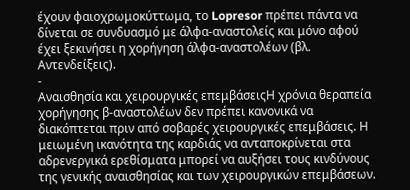έχουν φαιοχρωμοκύττωμα, το Lopresor πρέπει πάντα να δίνεται σε συνδυασμό με άλφα-αναστολείς και μόνο αφού έχει ξεκινήσει η χορήγηση άλφα-αναστολέων (βλ. Αντενδείξεις).
-
Αναισθησία και χειρουργικές επεμβάσειςΗ χρόνια θεραπεία χορήγησης β-αναστολέων δεν πρέπει κανονικά να διακόπτεται πριν από σοβαρές χειρουργικές επεμβάσεις. Η μειωμένη ικανότητα της καρδιάς να ανταποκρίνεται στα αδρενεργικά ερεθίσματα μπορεί να αυξήσει τους κινδύνους της γενικής αναισθησίας και των χειρουργικών επεμβάσεων.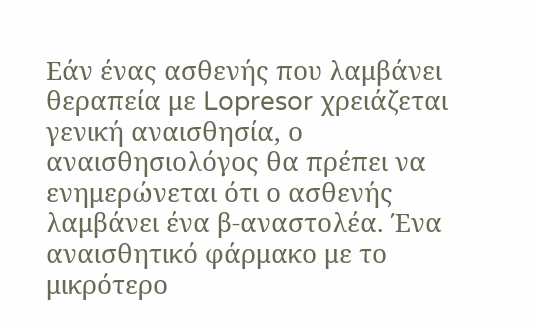Εάν ένας ασθενής που λαμβάνει θεραπεία με Lopresor χρειάζεται γενική αναισθησία, ο αναισθησιολόγος θα πρέπει να ενημερώνεται ότι ο ασθενής λαμβάνει ένα β-αναστολέα. Ένα αναισθητικό φάρμακο με το μικρότερο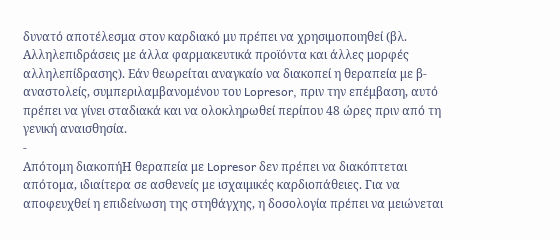δυνατό αποτέλεσμα στον καρδιακό μυ πρέπει να χρησιμοποιηθεί (βλ. Αλληλεπιδράσεις με άλλα φαρμακευτικά προϊόντα και άλλες μορφές αλληλεπίδρασης). Εάν θεωρείται αναγκαίο να διακοπεί η θεραπεία με β-αναστολείς, συμπεριλαμβανομένου του Lopresor, πριν την επέμβαση, αυτό πρέπει να γίνει σταδιακά και να ολοκληρωθεί περίπου 48 ώρες πριν από τη γενική αναισθησία.
-
Απότομη διακοπήΗ θεραπεία με Lopresor δεν πρέπει να διακόπτεται απότομα, ιδιαίτερα σε ασθενείς με ισχαιμικές καρδιοπάθειες. Για να αποφευχθεί η επιδείνωση της στηθάγχης, η δοσολογία πρέπει να μειώνεται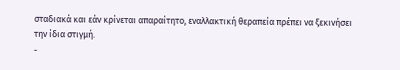σταδιακά και εάν κρίνεται απαραίτητο, εναλλακτική θεραπεία πρέπει να ξεκινήσει την ίδια στιγμή.
-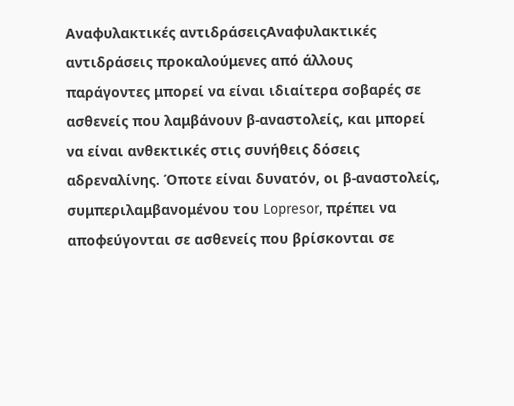Αναφυλακτικές αντιδράσειςΑναφυλακτικές αντιδράσεις προκαλούμενες από άλλους παράγοντες μπορεί να είναι ιδιαίτερα σοβαρές σε ασθενείς που λαμβάνουν β-αναστολείς, και μπορεί να είναι ανθεκτικές στις συνήθεις δόσεις αδρεναλίνης. Όποτε είναι δυνατόν, οι β-αναστολείς, συμπεριλαμβανομένου του Lopresor, πρέπει να αποφεύγονται σε ασθενείς που βρίσκονται σε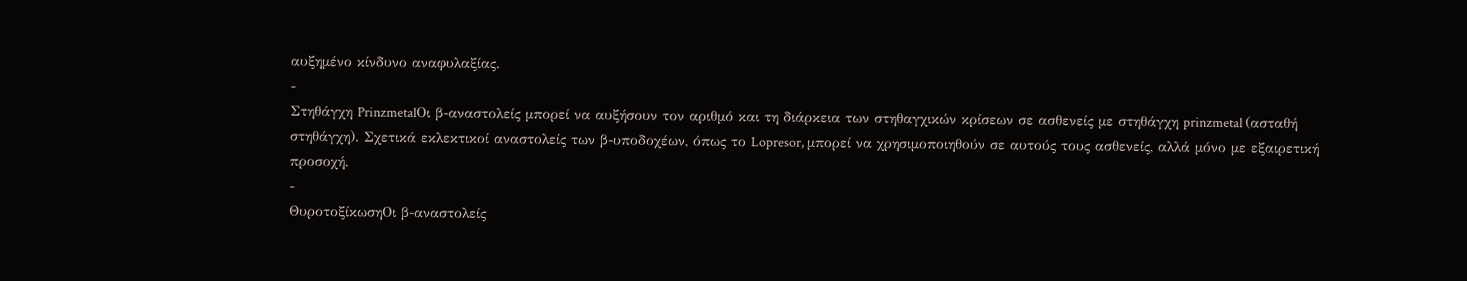αυξημένο κίνδυνο αναφυλαξίας.
-
Στηθάγχη PrinzmetalΟι β-αναστολείς μπορεί να αυξήσουν τον αριθμό και τη διάρκεια των στηθαγχικών κρίσεων σε ασθενείς με στηθάγχη prinzmetal (ασταθή στηθάγχη). Σχετικά εκλεκτικοί αναστολείς των β-υποδοχέων, όπως το Lopresor, μπορεί να χρησιμοποιηθούν σε αυτούς τους ασθενείς, αλλά μόνο με εξαιρετική προσοχή.
-
ΘυροτοξίκωσηΟι β-αναστολείς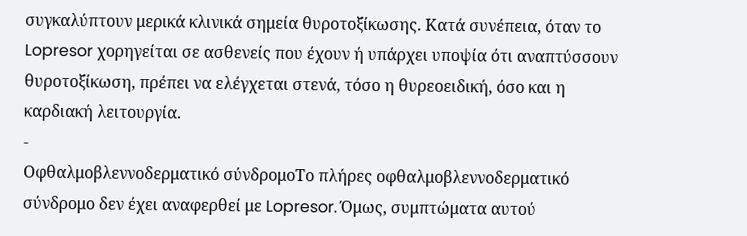συγκαλύπτουν μερικά κλινικά σημεία θυροτοξίκωσης. Κατά συνέπεια, όταν το Lopresor χορηγείται σε ασθενείς που έχουν ή υπάρχει υποψία ότι αναπτύσσουν θυροτοξίκωση, πρέπει να ελέγχεται στενά, τόσο η θυρεοειδική, όσο και η καρδιακή λειτουργία.
-
Οφθαλμοβλεννοδερματικό σύνδρομοΤο πλήρες οφθαλμοβλεννοδερματικό σύνδρομο δεν έχει αναφερθεί με Lopresor. Όμως, συμπτώματα αυτού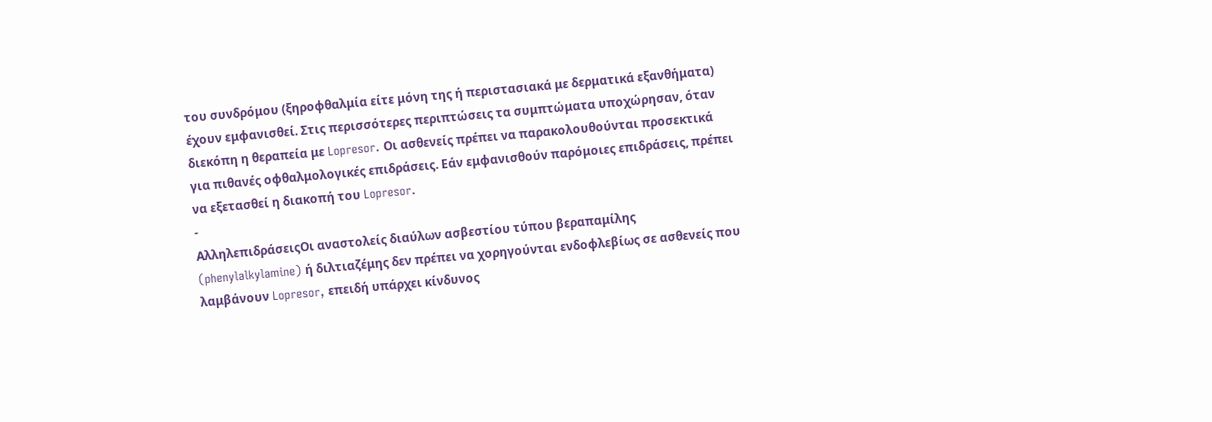του συνδρόμου (ξηροφθαλμία είτε μόνη της ή περιστασιακά με δερματικά εξανθήματα) έχουν εμφανισθεί. Στις περισσότερες περιπτώσεις τα συμπτώματα υποχώρησαν, όταν διεκόπη η θεραπεία με Lopresor. Οι ασθενείς πρέπει να παρακολουθούνται προσεκτικά για πιθανές οφθαλμολογικές επιδράσεις. Εάν εμφανισθούν παρόμοιες επιδράσεις, πρέπει να εξετασθεί η διακοπή του Lopresor.
-
ΑλληλεπιδράσειςΟι αναστολείς διαύλων ασβεστίου τύπου βεραπαμίλης (phenylalkylamine) ή διλτιαζέμης δεν πρέπει να χορηγούνται ενδοφλεβίως σε ασθενείς που λαμβάνουν Lopresor, επειδή υπάρχει κίνδυνος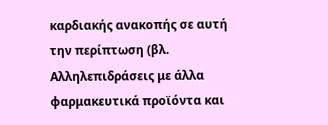καρδιακής ανακοπής σε αυτή την περίπτωση (βλ. Αλληλεπιδράσεις με άλλα φαρμακευτικά προϊόντα και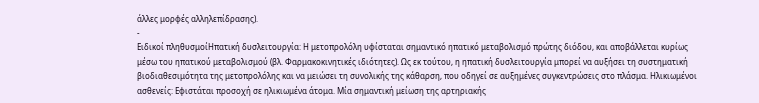άλλες μορφές αλληλεπίδρασης).
-
Ειδικοί πληθυσμοίΗπατική δυσλειτουργία: Η μετοπρολόλη υφίσταται σημαντικό ηπατικό μεταβολισμό πρώτης διόδου, και αποβάλλεται κυρίως μέσω του ηπατικού μεταβολισμού (βλ. Φαρμακοκινητικές ιδιότητες). Ως εκ τούτου, η ηπατική δυσλειτουργία μπορεί να αυξήσει τη συστηματική βιοδιαθεσιμότητα της μετοπρολόλης και να μειώσει τη συνολικής της κάθαρση, που οδηγεί σε αυξημένες συγκεντρώσεις στο πλάσμα. Ηλικιωμένοι ασθενείς: Εφιστάται προσοχή σε ηλικιωμένα άτομα. Μία σημαντική μείωση της αρτηριακής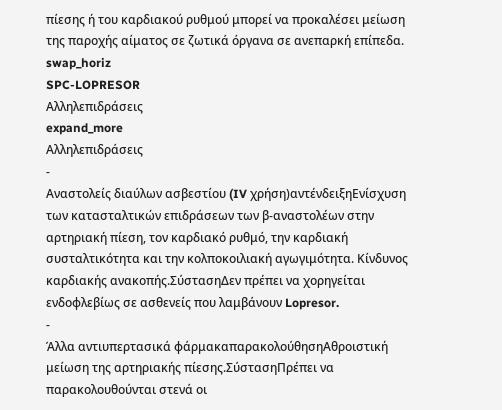πίεσης ή του καρδιακού ρυθμoύ μπορεί να προκαλέσει μείωση της παροχής αίματος σε ζωτικά όργανα σε ανεπαρκή επίπεδα.
swap_horiz
SPC-LOPRESOR
Αλληλεπιδράσεις
expand_more
Αλληλεπιδράσεις
-
Αναστολείς διαύλων ασβεστίου (IV χρήση)αντένδειξηΕνίσχυση των κατασταλτικών επιδράσεων των β-αναστολέων στην αρτηριακή πίεση, τον καρδιακό ρυθμό, την καρδιακή συσταλτικότητα και την κολποκοιλιακή αγωγιμότητα. Κίνδυνος καρδιακής ανακοπής.ΣύστασηΔεν πρέπει να χορηγείται ενδοφλεβίως σε ασθενείς που λαμβάνουν Lopresor.
-
Άλλα αντιυπερτασικά φάρμακαπαρακολούθησηΑθροιστική μείωση της αρτηριακής πίεσης.ΣύστασηΠρέπει να παρακολουθούνται στενά οι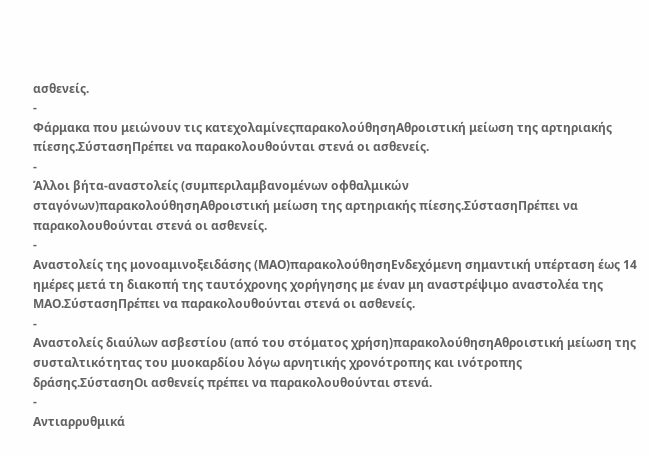ασθενείς.
-
Φάρμακα που μειώνουν τις κατεχολαμίνεςπαρακολούθησηΑθροιστική μείωση της αρτηριακής πίεσης.ΣύστασηΠρέπει να παρακολουθούνται στενά οι ασθενείς.
-
Άλλοι βήτα-αναστολείς (συμπεριλαμβανομένων οφθαλμικών σταγόνων)παρακολούθησηΑθροιστική μείωση της αρτηριακής πίεσης.ΣύστασηΠρέπει να παρακολουθούνται στενά οι ασθενείς.
-
Αναστολείς της μονοαμινοξειδάσης (ΜΑΟ)παρακολούθησηΕνδεχόμενη σημαντική υπέρταση έως 14 ημέρες μετά τη διακοπή της ταυτόχρονης χορήγησης με έναν μη αναστρέψιμο αναστολέα της ΜΑΟ.ΣύστασηΠρέπει να παρακολουθούνται στενά οι ασθενείς.
-
Αναστολείς διαύλων ασβεστίου (από του στόματος χρήση)παρακολούθησηΑθροιστική μείωση της συσταλτικότητας του μυοκαρδίου λόγω αρνητικής χρονότροπης και ινότροπης δράσης.ΣύστασηΟι ασθενείς πρέπει να παρακολουθούνται στενά.
-
Αντιαρρυθμικά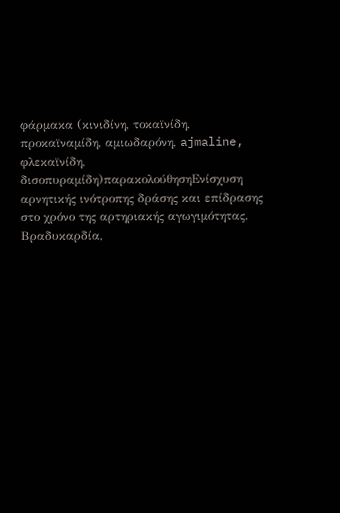φάρμακα (κινιδίνη, τοκαϊνίδη, προκαϊναμίδη, αμιωδαρόνη, ajmaline, φλεκαϊνίδη, δισοπυραμίδη)παρακολούθησηΕνίσχυση αρνητικής ινότροπης δράσης και επίδρασης στο χρόνο της αρτηριακής αγωγιμότητας. Βραδυκαρδία,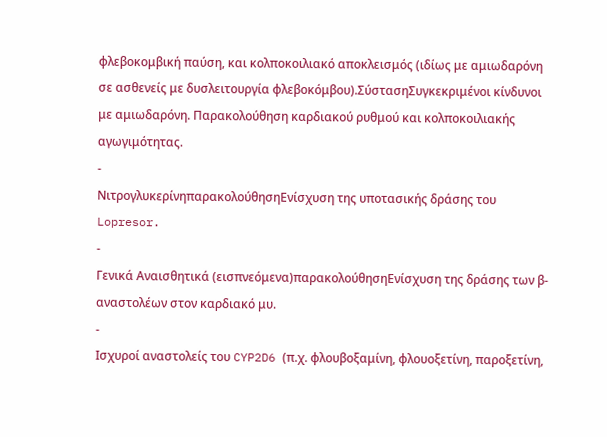φλεβοκομβική παύση, και κολποκοιλιακό αποκλεισμός (ιδίως με αμιωδαρόνη σε ασθενείς με δυσλειτουργία φλεβοκόμβου).ΣύστασηΣυγκεκριμένοι κίνδυνοι με αμιωδαρόνη. Παρακολούθηση καρδιακού ρυθμού και κολποκοιλιακής αγωγιμότητας.
-
ΝιτρογλυκερίνηπαρακολούθησηΕνίσχυση της υποτασικής δράσης του Lopresor.
-
Γενικά Αναισθητικά (εισπνεόμενα)παρακολούθησηΕνίσχυση της δράσης των β-αναστολέων στον καρδιακό μυ.
-
Ισχυροί αναστολείς του CYP2D6 (π.χ. φλουβοξαμίνη, φλουοξετίνη, παροξετίνη,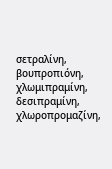σετραλίνη, βουπροπιόνη, χλωμιπραμίνη, δεσιπραμίνη, χλωροπρομαζίνη,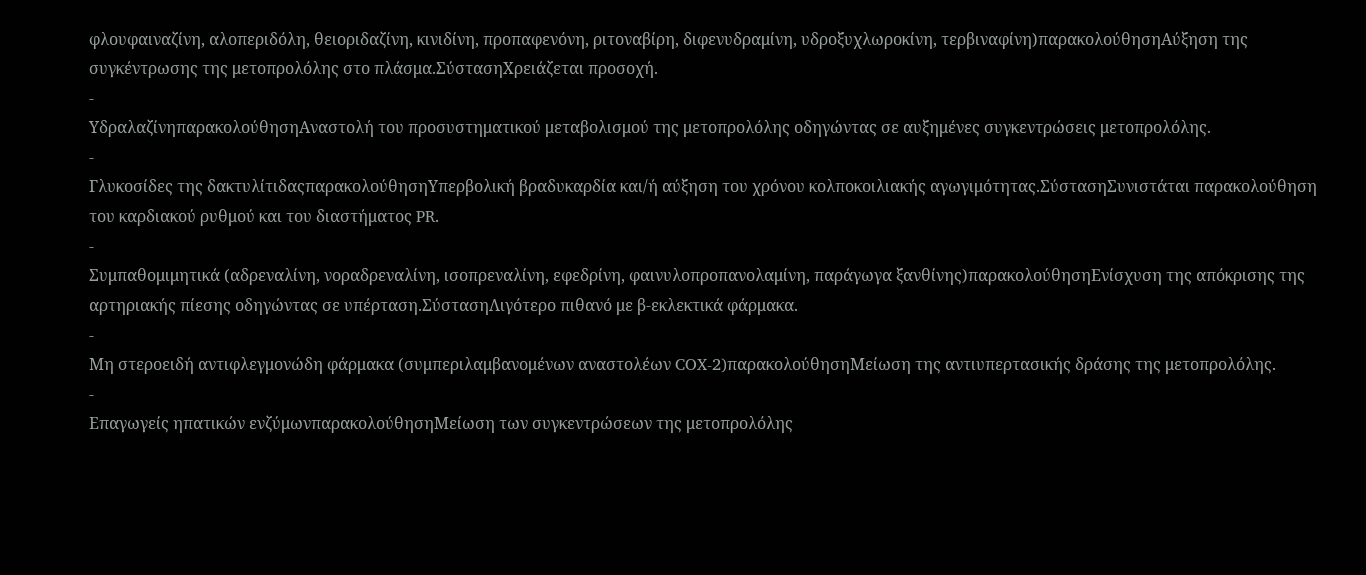φλουφαιναζίνη, αλοπεριδόλη, θειοριδαζίνη, κινιδίνη, προπαφενόνη, ριτοναβίρη, διφενυδραμίνη, υδροξυχλωροκίνη, τερβιναφίνη)παρακολούθησηΑύξηση της συγκέντρωσης της μετοπρολόλης στο πλάσμα.ΣύστασηΧρειάζεται προσοχή.
-
ΥδραλαζίνηπαρακολούθησηΑναστολή του προσυστηματικού μεταβολισμού της μετοπρολόλης οδηγώντας σε αυξημένες συγκεντρώσεις μετοπρολόλης.
-
Γλυκοσίδες της δακτυλίτιδαςπαρακολούθησηΥπερβολική βραδυκαρδία και/ή αύξηση του χρόνου κολποκοιλιακής αγωγιμότητας.ΣύστασηΣυνιστάται παρακολούθηση του καρδιακού ρυθμού και του διαστήματος PR.
-
Συμπαθομιμητικά (αδρεναλίνη, νοραδρεναλίνη, ισοπρεναλίνη, εφεδρίνη, φαινυλοπροπανολαμίνη, παράγωγα ξανθίνης)παρακολούθησηΕνίσχυση της απόκρισης της αρτηριακής πίεσης οδηγώντας σε υπέρταση.ΣύστασηΛιγότερο πιθανό με β-εκλεκτικά φάρμακα.
-
Μη στεροειδή αντιφλεγμονώδη φάρμακα (συμπεριλαμβανομένων αναστολέων COX-2)παρακολούθησηΜείωση της αντιυπερτασικής δράσης της μετοπρολόλης.
-
Επαγωγείς ηπατικών ενζύμωνπαρακολούθησηΜείωση των συγκεντρώσεων της μετοπρολόλης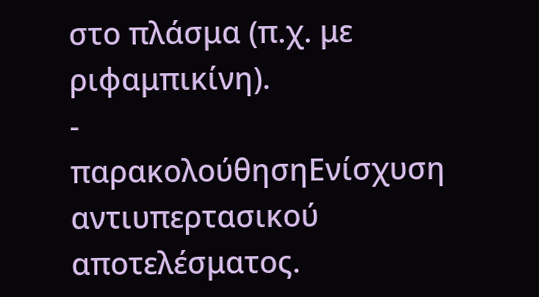στο πλάσμα (π.χ. με ριφαμπικίνη).
-
παρακολούθησηΕνίσχυση αντιυπερτασικού αποτελέσματος.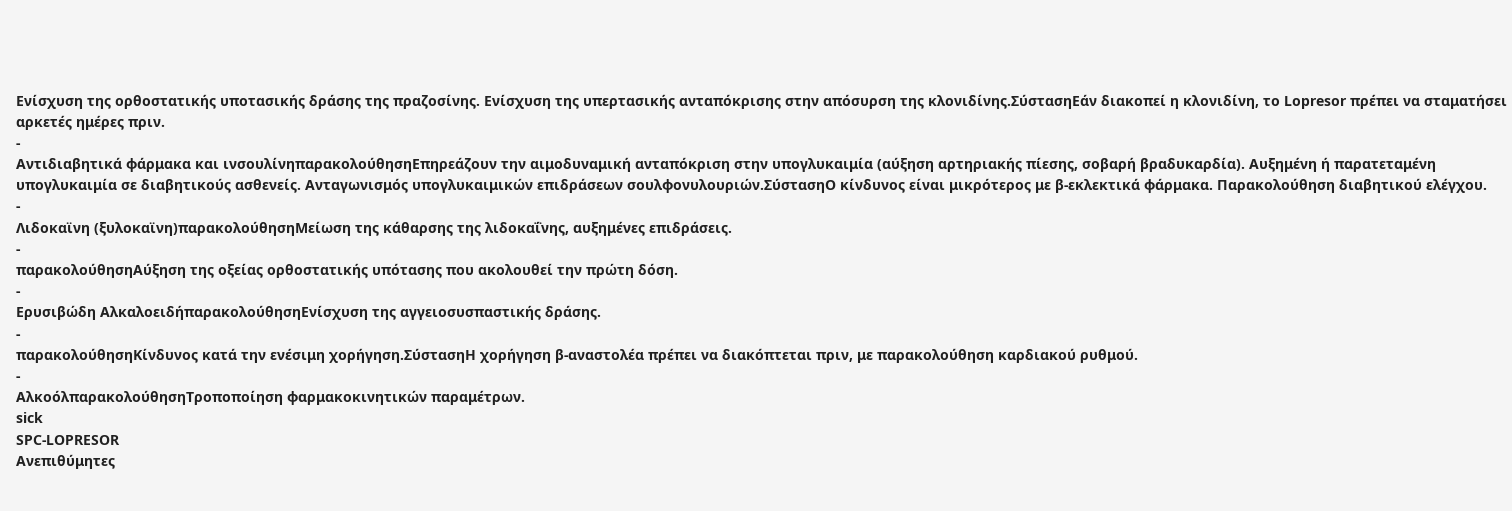Ενίσχυση της ορθοστατικής υποτασικής δράσης της πραζοσίνης. Ενίσχυση της υπερτασικής ανταπόκρισης στην απόσυρση της κλονιδίνης.ΣύστασηΕάν διακοπεί η κλονιδίνη, το Lopresor πρέπει να σταματήσει αρκετές ημέρες πριν.
-
Αντιδιαβητικά φάρμακα και ινσουλίνηπαρακολούθησηΕπηρεάζουν την αιμοδυναμική ανταπόκριση στην υπογλυκαιμία (αύξηση αρτηριακής πίεσης, σοβαρή βραδυκαρδία). Αυξημένη ή παρατεταμένη υπογλυκαιμία σε διαβητικούς ασθενείς. Ανταγωνισμός υπογλυκαιμικών επιδράσεων σουλφονυλουριών.ΣύστασηΟ κίνδυνος είναι μικρότερος με β-εκλεκτικά φάρμακα. Παρακολούθηση διαβητικού ελέγχου.
-
Λιδοκαϊνη (ξυλοκαϊνη)παρακολούθησηΜείωση της κάθαρσης της λιδοκαΐνης, αυξημένες επιδράσεις.
-
παρακολούθησηΑύξηση της οξείας ορθοστατικής υπότασης που ακολουθεί την πρώτη δόση.
-
Ερυσιβώδη ΑλκαλοειδήπαρακολούθησηΕνίσχυση της αγγειοσυσπαστικής δράσης.
-
παρακολούθησηΚίνδυνος κατά την ενέσιμη χορήγηση.ΣύστασηΗ χορήγηση β-αναστολέα πρέπει να διακόπτεται πριν, με παρακολούθηση καρδιακού ρυθμού.
-
ΑλκοόλπαρακολούθησηΤροποποίηση φαρμακοκινητικών παραμέτρων.
sick
SPC-LOPRESOR
Ανεπιθύμητες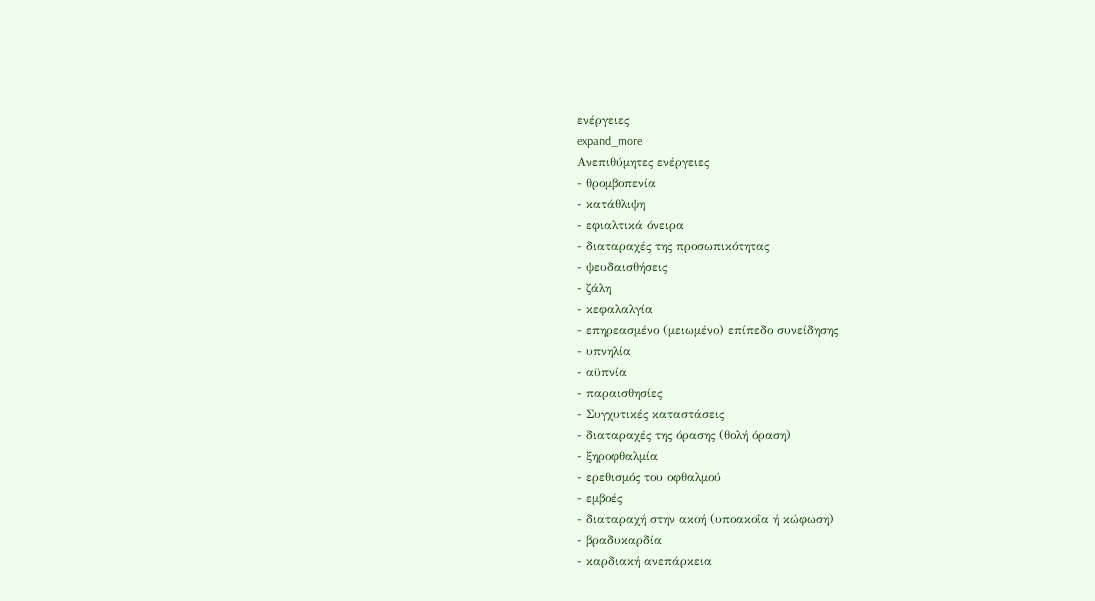ενέργειες
expand_more
Ανεπιθύμητες ενέργειες
- θρομβοπενία
- κατάθλιψη
- εφιαλτικά όνειρα
- διαταραχές της προσωπικότητας
- ψευδαισθήσεις
- ζάλη
- κεφαλαλγία
- επηρεασμένο (μειωμένο) επίπεδο συνείδησης
- υπνηλία
- αϋπνία
- παραισθησίες
- Συγχυτικές καταστάσεις
- διαταραχές της όρασης (θολή όραση)
- ξηροφθαλμία
- ερεθισμός του οφθαλμού
- εμβοές
- διαταραχή στην ακοή (υποακοΐα ή κώφωση)
- βραδυκαρδία
- καρδιακή ανεπάρκεια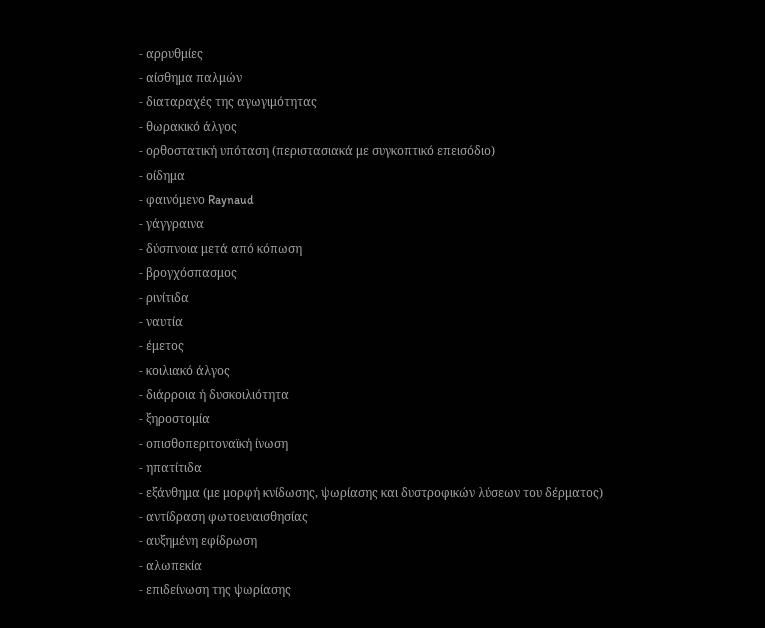- αρρυθμίες
- αίσθημα παλμών
- διαταραχές της αγωγιμότητας
- θωρακικό άλγος
- ορθοστατική υπόταση (περιστασιακά με συγκοπτικό επεισόδιο)
- οίδημα
- φαινόμενο Raynaud
- γάγγραινα
- δύσπνοια μετά από κόπωση
- βρογχόσπασμος
- ρινίτιδα
- ναυτία
- έμετος
- κοιλιακό άλγος
- διάρροια ή δυσκοιλιότητα
- ξηροστομία
- οπισθοπεριτοναϊκή ίνωση
- ηπατίτιδα
- εξάνθημα (με μορφή κνίδωσης, ψωρίασης και δυστροφικών λύσεων του δέρματος)
- αντίδραση φωτοευαισθησίας
- αυξημένη εφίδρωση
- αλωπεκία
- επιδείνωση της ψωρίασης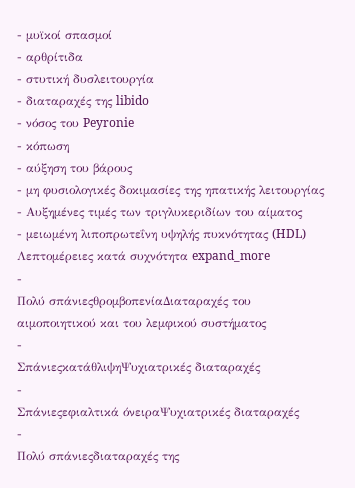- μυϊκοί σπασμοί
- αρθρίτιδα
- στυτική δυσλειτουργία
- διαταραχές της libido
- νόσος του Peyronie
- κόπωση
- αύξηση του βάρους
- μη φυσιολογικές δοκιμασίες της ηπατικής λειτουργίας
- Αυξημένες τιμές των τριγλυκεριδίων του αίματος
- μειωμένη λιποπρωτεΐνη υψηλής πυκνότητας (HDL)
Λεπτομέρειες κατά συχνότητα expand_more
-
Πολύ σπάνιεςθρομβοπενίαΔιαταραχές του αιμοποιητικού και του λεμφικού συστήματος
-
ΣπάνιεςκατάθλιψηΨυχιατρικές διαταραχές
-
Σπάνιεςεφιαλτικά όνειραΨυχιατρικές διαταραχές
-
Πολύ σπάνιεςδιαταραχές της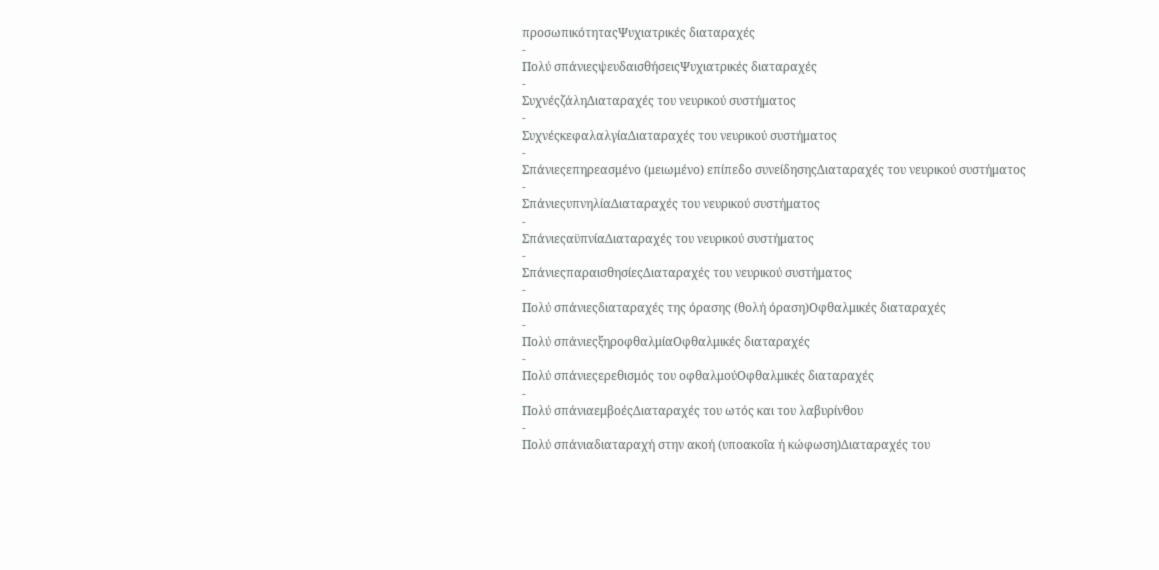προσωπικότηταςΨυχιατρικές διαταραχές
-
Πολύ σπάνιεςψευδαισθήσειςΨυχιατρικές διαταραχές
-
ΣυχνέςζάληΔιαταραχές του νευρικού συστήματος
-
ΣυχνέςκεφαλαλγίαΔιαταραχές του νευρικού συστήματος
-
Σπάνιεςεπηρεασμένο (μειωμένο) επίπεδο συνείδησηςΔιαταραχές του νευρικού συστήματος
-
ΣπάνιεςυπνηλίαΔιαταραχές του νευρικού συστήματος
-
ΣπάνιεςαϋπνίαΔιαταραχές του νευρικού συστήματος
-
ΣπάνιεςπαραισθησίεςΔιαταραχές του νευρικού συστήματος
-
Πολύ σπάνιεςδιαταραχές της όρασης (θολή όραση)Οφθαλμικές διαταραχές
-
Πολύ σπάνιεςξηροφθαλμίαΟφθαλμικές διαταραχές
-
Πολύ σπάνιεςερεθισμός του οφθαλμούΟφθαλμικές διαταραχές
-
Πολύ σπάνιαεμβοέςΔιαταραχές του ωτός και του λαβυρίνθου
-
Πολύ σπάνιαδιαταραχή στην ακοή (υποακοΐα ή κώφωση)Διαταραχές του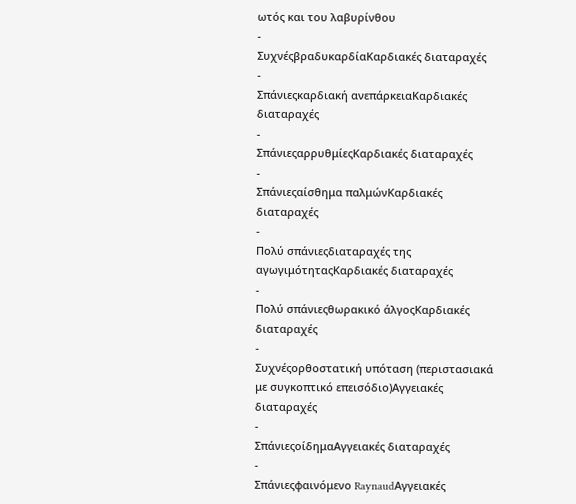ωτός και του λαβυρίνθου
-
ΣυχνέςβραδυκαρδίαΚαρδιακές διαταραχές
-
Σπάνιεςκαρδιακή ανεπάρκειαΚαρδιακές διαταραχές
-
ΣπάνιεςαρρυθμίεςΚαρδιακές διαταραχές
-
Σπάνιεςαίσθημα παλμώνΚαρδιακές διαταραχές
-
Πολύ σπάνιεςδιαταραχές της αγωγιμότηταςΚαρδιακές διαταραχές
-
Πολύ σπάνιεςθωρακικό άλγοςΚαρδιακές διαταραχές
-
Συχνέςορθοστατική υπόταση (περιστασιακά με συγκοπτικό επεισόδιο)Αγγειακές διαταραχές
-
ΣπάνιεςοίδημαΑγγειακές διαταραχές
-
Σπάνιεςφαινόμενο RaynaudΑγγειακές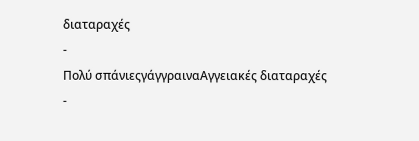διαταραχές
-
Πολύ σπάνιεςγάγγραιναΑγγειακές διαταραχές
-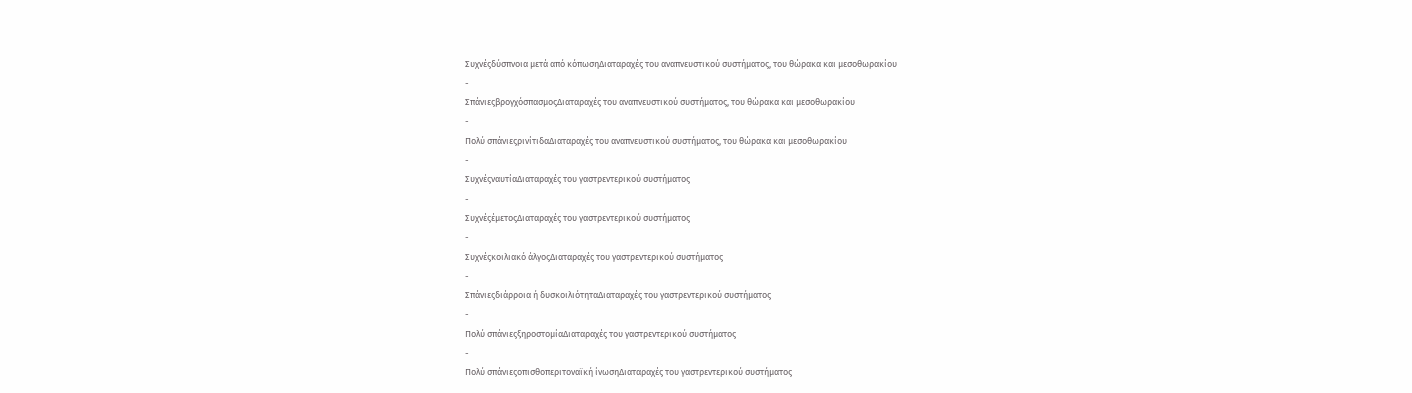Συχνέςδύσπνοια μετά από κόπωσηΔιαταραχές του αναπνευστικού συστήματος, του θώρακα και μεσοθωρακίου
-
ΣπάνιεςβρογχόσπασμοςΔιαταραχές του αναπνευστικού συστήματος, του θώρακα και μεσοθωρακίου
-
Πολύ σπάνιεςρινίτιδαΔιαταραχές του αναπνευστικού συστήματος, του θώρακα και μεσοθωρακίου
-
ΣυχνέςναυτίαΔιαταραχές του γαστρεντερικού συστήματος
-
ΣυχνέςέμετοςΔιαταραχές του γαστρεντερικού συστήματος
-
Συχνέςκοιλιακό άλγοςΔιαταραχές του γαστρεντερικού συστήματος
-
Σπάνιεςδιάρροια ή δυσκοιλιότηταΔιαταραχές του γαστρεντερικού συστήματος
-
Πολύ σπάνιεςξηροστομίαΔιαταραχές του γαστρεντερικού συστήματος
-
Πολύ σπάνιεςοπισθοπεριτοναϊκή ίνωσηΔιαταραχές του γαστρεντερικού συστήματος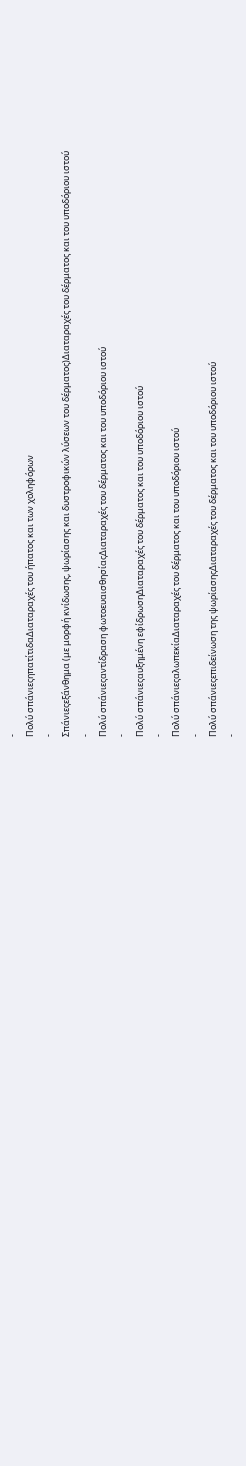-
Πολύ σπάνιεςηπατίτιδαΔιαταραχές του ήπατος και των χοληφόρων
-
Σπάνιεςεξάνθημα (με μορφή κνίδωσης, ψωρίασης και δυστροφικών λύσεων του δέρματος)Διαταραχές του δέρματος και του υποδόριου ιστού
-
Πολύ σπάνιεςαντίδραση φωτοευαισθησίαςΔιαταραχές του δέρματος και του υποδόριου ιστού
-
Πολύ σπάνιεςαυξημένη εφίδρωσηΔιαταραχές του δέρματος και του υποδόριου ιστού
-
Πολύ σπάνιεςαλωπεκίαΔιαταραχές του δέρματος και του υποδόριου ιστού
-
Πολύ σπάνιεςεπιδείνωση της ψωρίασηςΔιαταραχές του δέρματος και του υποδόριου ιστού
-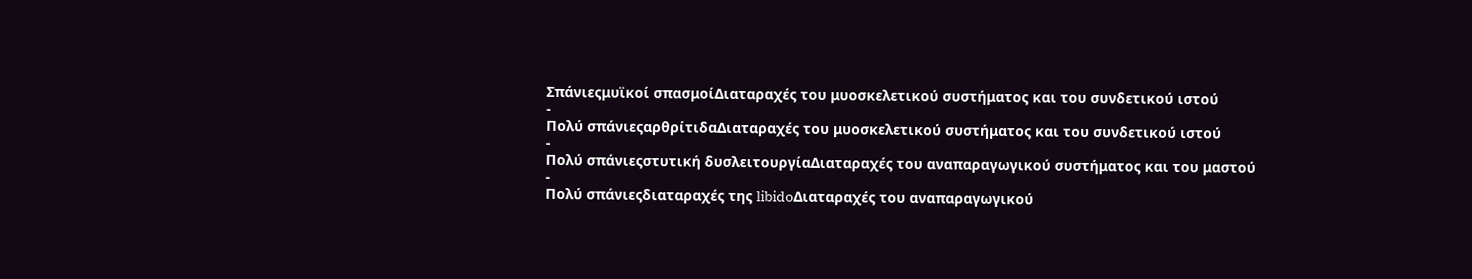Σπάνιεςμυϊκοί σπασμοίΔιαταραχές του μυοσκελετικού συστήματος και του συνδετικού ιστού
-
Πολύ σπάνιεςαρθρίτιδαΔιαταραχές του μυοσκελετικού συστήματος και του συνδετικού ιστού
-
Πολύ σπάνιεςστυτική δυσλειτουργίαΔιαταραχές του αναπαραγωγικού συστήματος και του μαστού
-
Πολύ σπάνιεςδιαταραχές της libidoΔιαταραχές του αναπαραγωγικού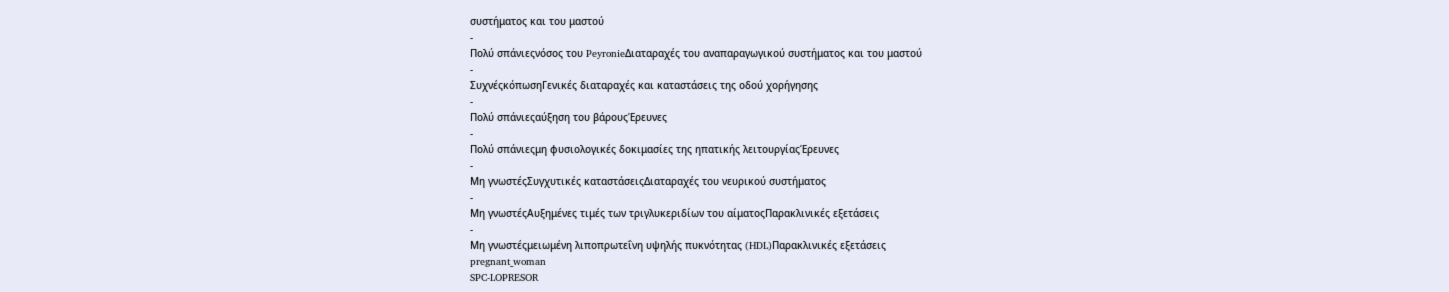συστήματος και του μαστού
-
Πολύ σπάνιεςνόσος του PeyronieΔιαταραχές του αναπαραγωγικού συστήματος και του μαστού
-
ΣυχνέςκόπωσηΓενικές διαταραχές και καταστάσεις της οδού χορήγησης
-
Πολύ σπάνιεςαύξηση του βάρουςΈρευνες
-
Πολύ σπάνιεςμη φυσιολογικές δοκιμασίες της ηπατικής λειτουργίαςΈρευνες
-
Μη γνωστέςΣυγχυτικές καταστάσειςΔιαταραχές του νευρικού συστήματος
-
Μη γνωστέςΑυξημένες τιμές των τριγλυκεριδίων του αίματοςΠαρακλινικές εξετάσεις
-
Μη γνωστέςμειωμένη λιποπρωτεΐνη υψηλής πυκνότητας (HDL)Παρακλινικές εξετάσεις
pregnant_woman
SPC-LOPRESOR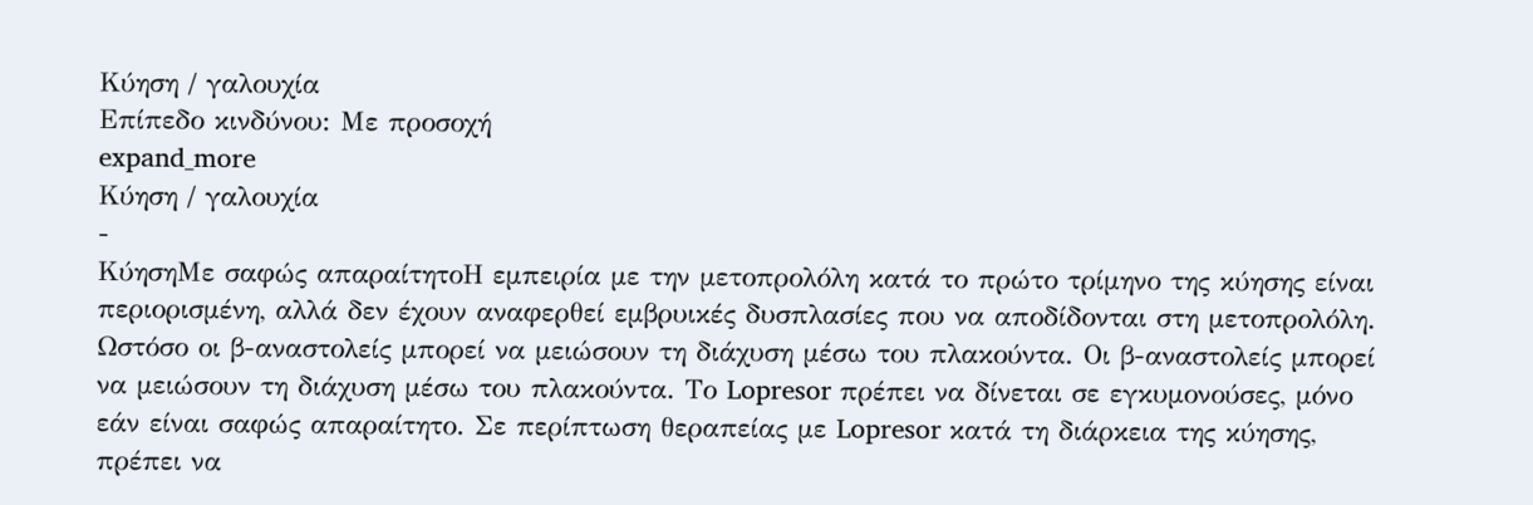Κύηση / γαλουχία
Επίπεδο κινδύνου: Με προσοχή
expand_more
Κύηση / γαλουχία
-
ΚύησηΜε σαφώς απαραίτητοΗ εμπειρία με την μετοπρολόλη κατά το πρώτο τρίμηνο της κύησης είναι περιορισμένη, αλλά δεν έχουν αναφερθεί εμβρυικές δυσπλασίες που να αποδίδονται στη μετοπρολόλη. Ωστόσο οι β-αναστολείς μπορεί να μειώσουν τη διάχυση μέσω του πλακούντα. Οι β-αναστολείς μπορεί να μειώσουν τη διάχυση μέσω του πλακούντα. Το Lopresor πρέπει να δίνεται σε εγκυμονούσες, μόνο εάν είναι σαφώς απαραίτητο. Σε περίπτωση θεραπείας με Lopresor κατά τη διάρκεια της κύησης, πρέπει να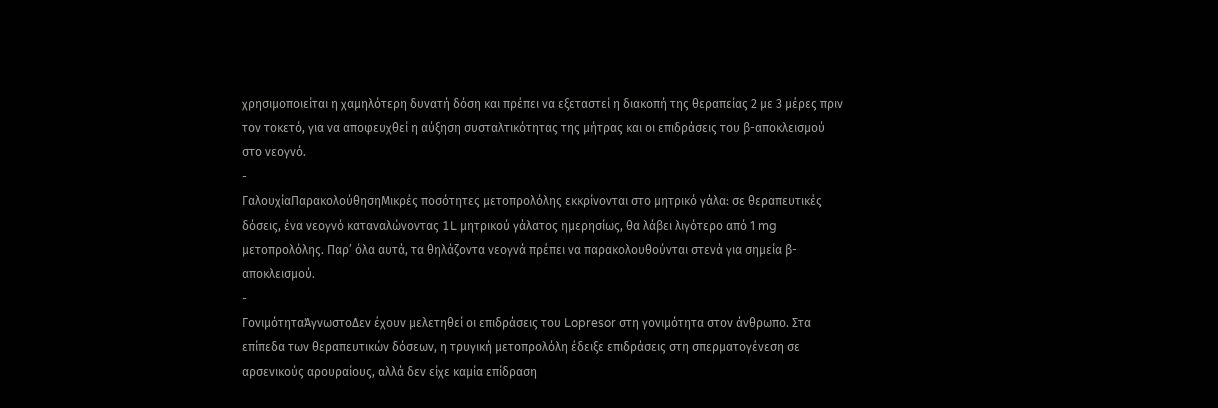χρησιμοποιείται η χαμηλότερη δυνατή δόση και πρέπει να εξεταστεί η διακοπή της θεραπείας 2 με 3 μέρες πριν τον τοκετό, για να αποφευχθεί η αύξηση συσταλτικότητας της μήτρας και οι επιδράσεις του β-αποκλεισμού στο νεογνό.
-
ΓαλουχίαΠαρακολούθησηΜικρές ποσότητες μετοπρολόλης εκκρίνονται στο μητρικό γάλα: σε θεραπευτικές δόσεις, ένα νεογνό καταναλώνοντας 1L μητρικού γάλατος ημερησίως, θα λάβει λιγότερο από 1 mg μετοπρολόλης. Παρ’ όλα αυτά, τα θηλάζοντα νεογνά πρέπει να παρακολουθούνται στενά για σημεία β-αποκλεισμού.
-
ΓονιμότηταΆγνωστοΔεν έχουν μελετηθεί οι επιδράσεις του Lopresor στη γονιμότητα στον άνθρωπο. Στα επίπεδα των θεραπευτικών δόσεων, η τρυγική μετοπρολόλη έδειξε επιδράσεις στη σπερματογένεση σε αρσενικούς αρουραίους, αλλά δεν είχε καμία επίδραση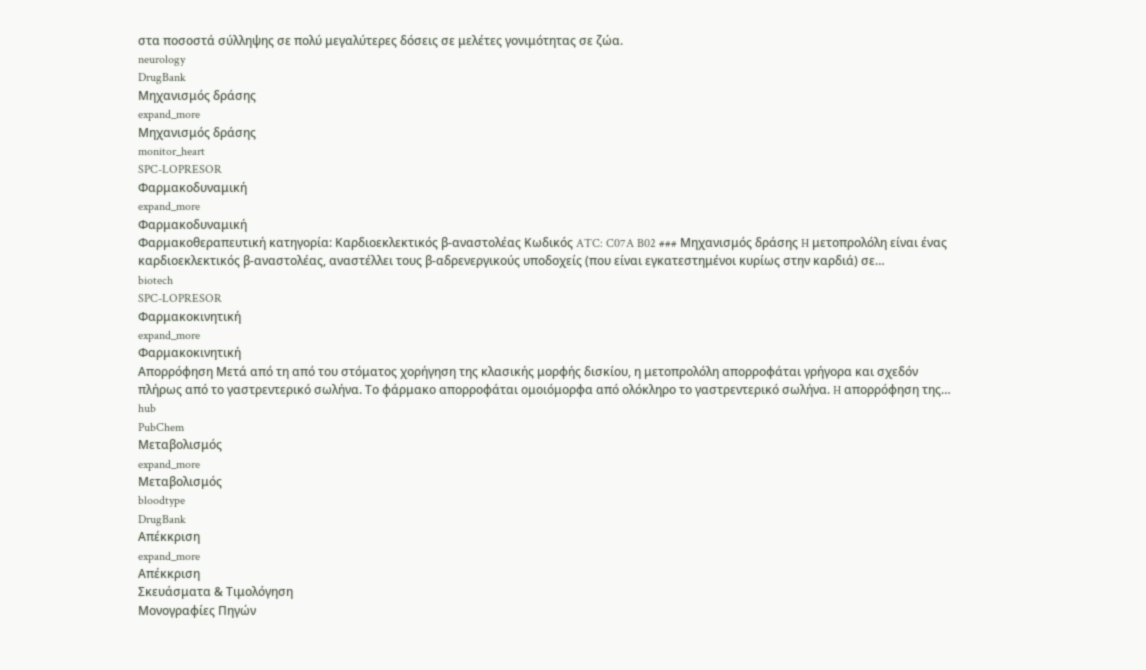στα ποσοστά σύλληψης σε πολύ μεγαλύτερες δόσεις σε μελέτες γονιμότητας σε ζώα.
neurology
DrugBank
Μηχανισμός δράσης
expand_more
Μηχανισμός δράσης
monitor_heart
SPC-LOPRESOR
Φαρμακοδυναμική
expand_more
Φαρμακοδυναμική
Φαρμακοθεραπευτική κατηγορία: Καρδιοεκλεκτικός β-αναστολέας Κωδικός ATC: C07A B02 ### Μηχανισμός δράσης H μετοπρολόλη είναι ένας καρδιοεκλεκτικός β-αναστολέας, αναστέλλει τους β-αδρενεργικούς υποδοχείς (που είναι εγκατεστημένοι κυρίως στην καρδιά) σε…
biotech
SPC-LOPRESOR
Φαρμακοκινητική
expand_more
Φαρμακοκινητική
Απορρόφηση Μετά από τη από του στόματος χορήγηση της κλασικής μορφής δισκίου, η μετοπρολόλη απορροφάται γρήγορα και σχεδόν πλήρως από το γαστρεντερικό σωλήνα. Το φάρμακο απορροφάται ομοιόμορφα από ολόκληρο το γαστρεντερικό σωλήνα. H απορρόφηση της…
hub
PubChem
Μεταβολισμός
expand_more
Μεταβολισμός
bloodtype
DrugBank
Απέκκριση
expand_more
Απέκκριση
Σκευάσματα & Τιμολόγηση
Μονογραφίες Πηγών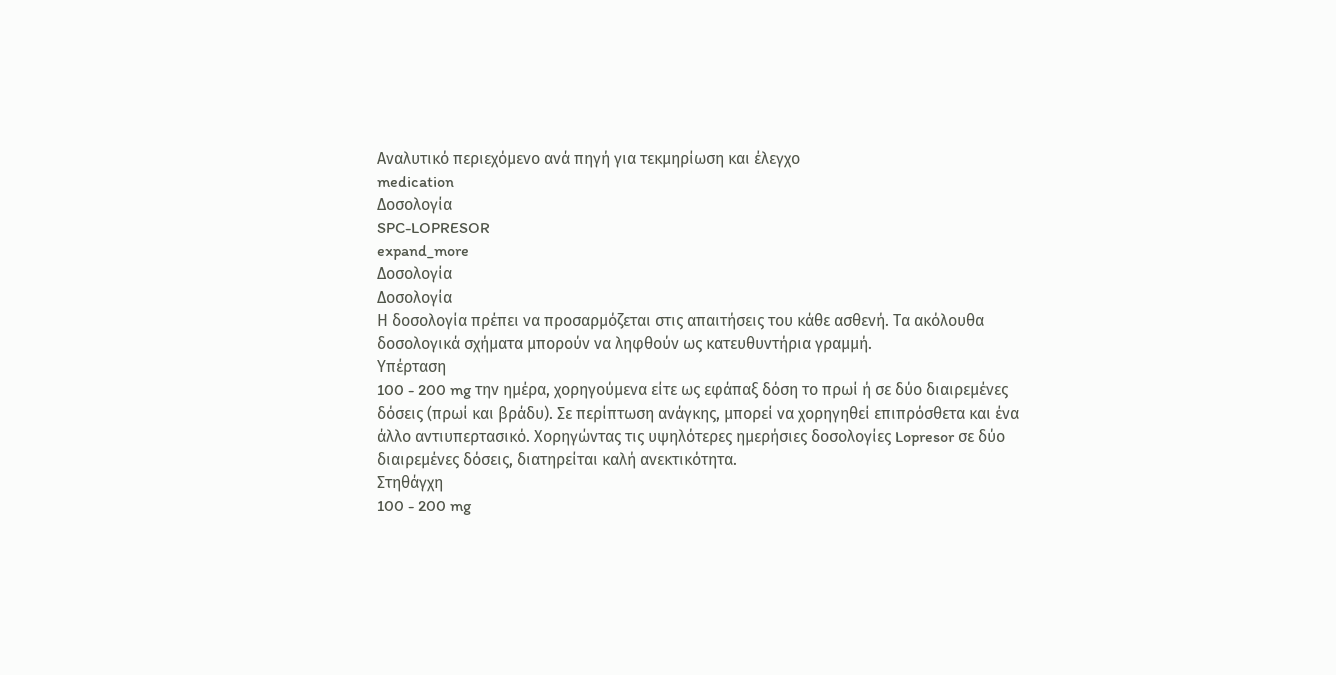Αναλυτικό περιεχόμενο ανά πηγή για τεκμηρίωση και έλεγχο
medication
Δοσολογία
SPC-LOPRESOR
expand_more
Δοσολογία
Δοσολογία
Η δοσολογία πρέπει να προσαρμόζεται στις απαιτήσεις του κάθε ασθενή. Τα ακόλουθα δοσολογικά σχήματα μπορούν να ληφθούν ως κατευθυντήρια γραμμή.
Υπέρταση
100 - 200 mg την ημέρα, χορηγούμενα είτε ως εφάπαξ δόση το πρωί ή σε δύο διαιρεμένες δόσεις (πρωί και βράδυ). Σε περίπτωση ανάγκης, μπορεί να χορηγηθεί επιπρόσθετα και ένα άλλο αντιυπερτασικό. Χορηγώντας τις υψηλότερες ημερήσιες δοσολογίες Lopresor σε δύο διαιρεμένες δόσεις, διατηρείται καλή ανεκτικότητα.
Στηθάγχη
100 - 200 mg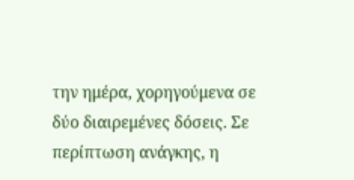την ημέρα, χορηγούμενα σε δύο διαιρεμένες δόσεις. Σε περίπτωση ανάγκης, η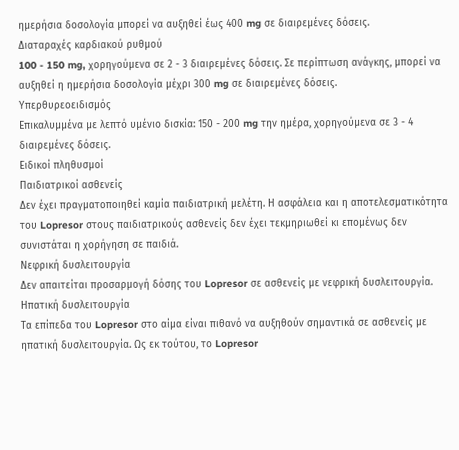ημερήσια δοσολογία μπορεί να αυξηθεί έως 400 mg σε διαιρεμένες δόσεις.
Διαταραχές καρδιακού ρυθμού
100 - 150 mg, χορηγούμενα σε 2 - 3 διαιρεμένες δόσεις. Σε περίπτωση ανάγκης, μπορεί να αυξηθεί η ημερήσια δοσολογία μέχρι 300 mg σε διαιρεμένες δόσεις.
Υπερθυρεοειδισμός
Επικαλυμμένα με λεπτό υμένιο δισκία: 150 - 200 mg την ημέρα, χορηγούμενα σε 3 - 4 διαιρεμένες δόσεις.
Ειδικοί πληθυσμοί
Παιδιατρικοί ασθενείς
Δεν έχει πραγματοποιηθεί καμία παιδιατρική μελέτη. Η ασφάλεια και η αποτελεσματικότητα του Lopresor στους παιδιατρικούς ασθενείς δεν έχει τεκμηριωθεί κι επομένως δεν συνιστάται η χορήγηση σε παιδιά.
Νεφρική δυσλειτουργία
Δεν απαιτείται προσαρμογή δόσης του Lopresor σε ασθενείς με νεφρική δυσλειτουργία.
Ηπατική δυσλειτουργία
Τα επίπεδα του Lopresor στο αίμα είναι πιθανό να αυξηθούν σημαντικά σε ασθενείς με ηπατική δυσλειτουργία. Ως εκ τούτου, το Lopresor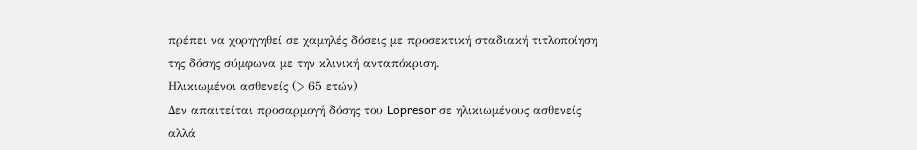πρέπει να χορηγηθεί σε χαμηλές δόσεις με προσεκτική σταδιακή τιτλοποίηση της δόσης σύμφωνα με την κλινική ανταπόκριση.
Ηλικιωμένοι ασθενείς (> 65 ετών)
Δεν απαιτείται προσαρμογή δόσης του Lopresor σε ηλικιωμένους ασθενείς αλλά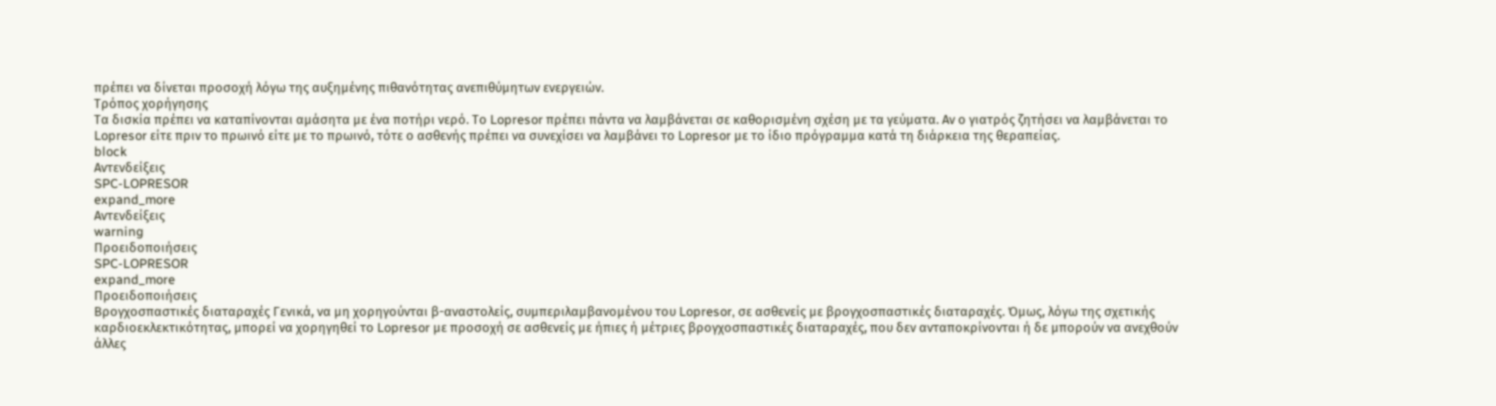πρέπει να δίνεται προσοχή λόγω της αυξημένης πιθανότητας ανεπιθύμητων ενεργειών.
Τρόπος χορήγησης
Τα δισκία πρέπει να καταπίνονται αμάσητα με ένα ποτήρι νερό. Το Lopresor πρέπει πάντα να λαμβάνεται σε καθορισμένη σχέση με τα γεύματα. Αν ο γιατρός ζητήσει να λαμβάνεται το Lopresor είτε πριν το πρωινό είτε με το πρωινό, τότε ο ασθενής πρέπει να συνεχίσει να λαμβάνει το Lopresor με το ίδιο πρόγραμμα κατά τη διάρκεια της θεραπείας.
block
Αντενδείξεις
SPC-LOPRESOR
expand_more
Αντενδείξεις
warning
Προειδοποιήσεις
SPC-LOPRESOR
expand_more
Προειδοποιήσεις
Βρογχοσπαστικές διαταραχές Γενικά, να μη χορηγούνται β-αναστολείς, συμπεριλαμβανομένου του Lopresor, σε ασθενείς με βρογχοσπαστικές διαταραχές. Όμως, λόγω της σχετικής καρδιοεκλεκτικότητας, μπορεί να χορηγηθεί το Lopresor με προσοχή σε ασθενείς με ήπιες ή μέτριες βρογχοσπαστικές διαταραχές, που δεν ανταποκρίνονται ή δε μπορούν να ανεχθούν άλλες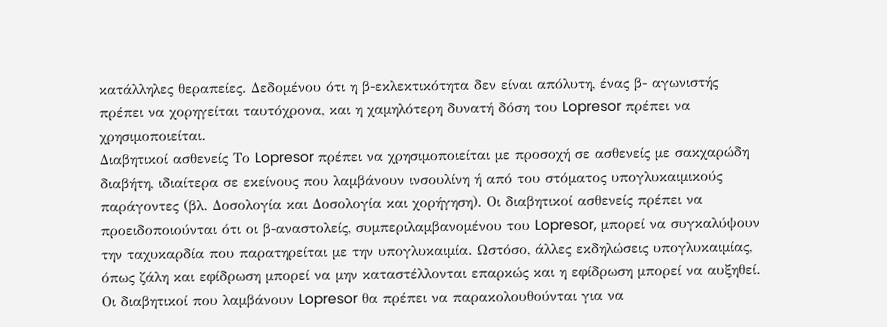κατάλληλες θεραπείες. Δεδομένου ότι η β-εκλεκτικότητα δεν είναι απόλυτη, ένας β- αγωνιστής πρέπει να χορηγείται ταυτόχρονα, και η χαμηλότερη δυνατή δόση του Lopresor πρέπει να χρησιμοποιείται.
Διαβητικοί ασθενείς Το Lopresor πρέπει να χρησιμοποιείται με προσοχή σε ασθενείς με σακχαρώδη διαβήτη, ιδιαίτερα σε εκείνους που λαμβάνουν ινσουλίνη ή από του στόματος υπογλυκαιμικούς παράγοντες (βλ. Δοσολογία και Δοσολογία και χορήγηση). Οι διαβητικοί ασθενείς πρέπει να προειδοποιούνται ότι οι β-αναστολείς, συμπεριλαμβανομένου του Lopresor, μπορεί να συγκαλύψουν την ταχυκαρδία που παρατηρείται με την υπογλυκαιμία. Ωστόσο, άλλες εκδηλώσεις υπογλυκαιμίας, όπως ζάλη και εφίδρωση μπορεί να μην καταστέλλονται επαρκώς και η εφίδρωση μπορεί να αυξηθεί. Οι διαβητικοί που λαμβάνουν Lopresor θα πρέπει να παρακολουθούνται για να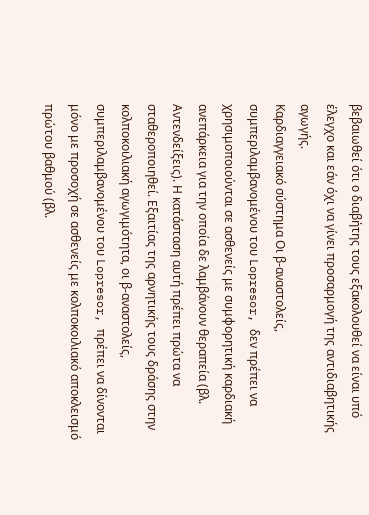βεβαιωθεί ότι ο διαβήτης τους εξακολουθεί να είναι υπό έλεγχο και εάν όχι να γίνει προσαρμογή της αντιδιαβητικής αγωγής.
Καρδιαγγειακό σύστημα Οι β-αναστολείς, συμπεριλαμβανομένου του Lopresor, δεν πρέπει να χρησιμοποιούνται σε ασθενείς με συμφορητική καρδιακή ανεπάρκεια για την οποία δε λαμβάνουν θεραπεία (βλ. Αντενδείξεις). Η κατάσταση αυτή πρέπει πρώτα να σταθεροποιηθεί. Εξαιτίας της αρνητικής τους δράσης στην κολποκοιλιακή αγωγιμότητα, οι β-αναστολείς, συμπεριλαμβανομένου του Lopresor, πρέπει να δίνονται μόνο με προσοχή σε ασθενείς με κολποκοιλιακό αποκλεισμό πρώτου βαθμού (βλ.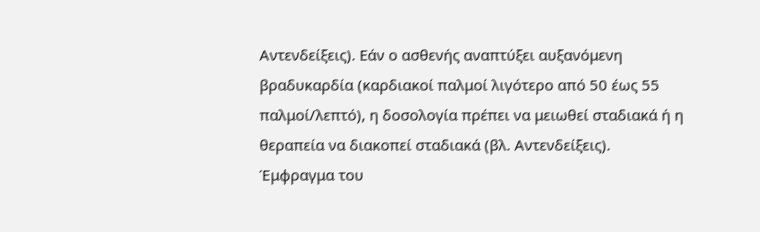Αντενδείξεις). Εάν ο ασθενής αναπτύξει αυξανόμενη βραδυκαρδία (καρδιακοί παλμοί λιγότερο από 50 έως 55 παλμοί/λεπτό), η δοσολογία πρέπει να μειωθεί σταδιακά ή η θεραπεία να διακοπεί σταδιακά (βλ. Αντενδείξεις).
Έμφραγμα του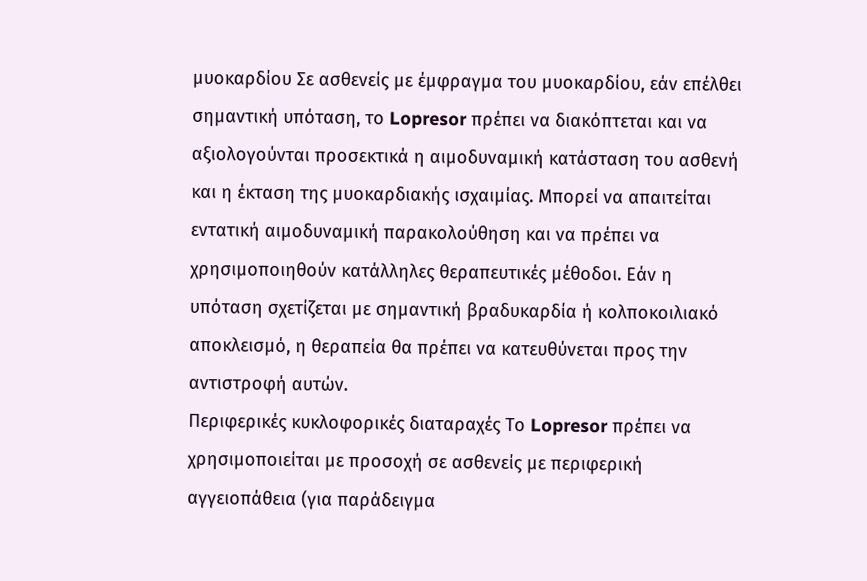μυοκαρδίου Σε ασθενείς με έμφραγμα του μυοκαρδίου, εάν επέλθει σημαντική υπόταση, το Lopresor πρέπει να διακόπτεται και να αξιολογούνται προσεκτικά η αιμοδυναμική κατάσταση του ασθενή και η έκταση της μυοκαρδιακής ισχαιμίας. Μπορεί να απαιτείται εντατική αιμοδυναμική παρακολούθηση και να πρέπει να χρησιμοποιηθούν κατάλληλες θεραπευτικές μέθοδοι. Εάν η υπόταση σχετίζεται με σημαντική βραδυκαρδία ή κολποκοιλιακό αποκλεισμό, η θεραπεία θα πρέπει να κατευθύνεται προς την αντιστροφή αυτών.
Περιφερικές κυκλοφορικές διαταραχές Το Lopresor πρέπει να χρησιμοποιείται με προσοχή σε ασθενείς με περιφερική αγγειοπάθεια (για παράδειγμα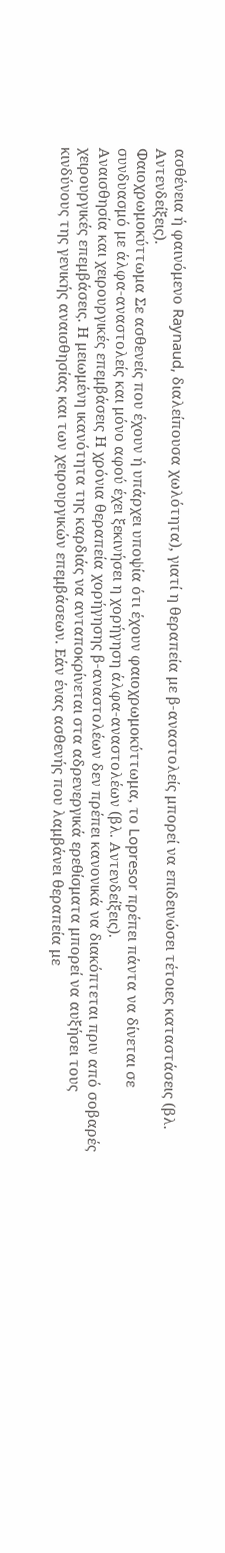ασθένεια ή φαινόμενο Raynaud, διαλείπουσα χωλότητα), γιατί η θεραπεία με β-αναστολείς μπορεί να επιδεινώσει τέτοιες καταστάσεις (βλ. Αντενδείξεις).
Φαιοχρωμοκύττωμα Σε ασθενείς που έχουν ή υπάρχει υποψία ότι έχουν φαιοχρωμοκύττωμα, το Lopresor πρέπει πάντα να δίνεται σε συνδυασμό με άλφα-αναστολείς και μόνο αφού έχει ξεκινήσει η χορήγηση άλφα-αναστολέων (βλ. Αντενδείξεις).
Αναισθησία και χειρουργικές επεμβάσεις Η χρόνια θεραπεία χορήγησης β-αναστολέων δεν πρέπει κανονικά να διακόπτεται πριν από σοβαρές χειρουργικές επεμβάσεις. Η μειωμένη ικανότητα της καρδιάς να ανταποκρίνεται στα αδρενεργικά ερεθίσματα μπορεί να αυξήσει τους κινδύνους της γενικής αναισθησίας και των χειρουργικών επεμβάσεων. Εάν ένας ασθενής που λαμβάνει θεραπεία με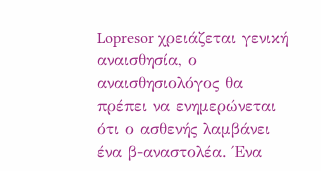Lopresor χρειάζεται γενική αναισθησία, ο αναισθησιολόγος θα πρέπει να ενημερώνεται ότι ο ασθενής λαμβάνει ένα β-αναστολέα. Ένα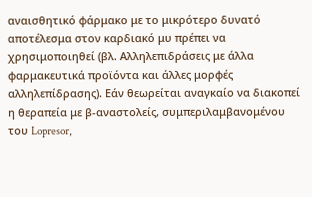αναισθητικό φάρμακο με το μικρότερο δυνατό αποτέλεσμα στον καρδιακό μυ πρέπει να χρησιμοποιηθεί (βλ. Αλληλεπιδράσεις με άλλα φαρμακευτικά προϊόντα και άλλες μορφές αλληλεπίδρασης). Εάν θεωρείται αναγκαίο να διακοπεί η θεραπεία με β-αναστολείς, συμπεριλαμβανομένου του Lopresor,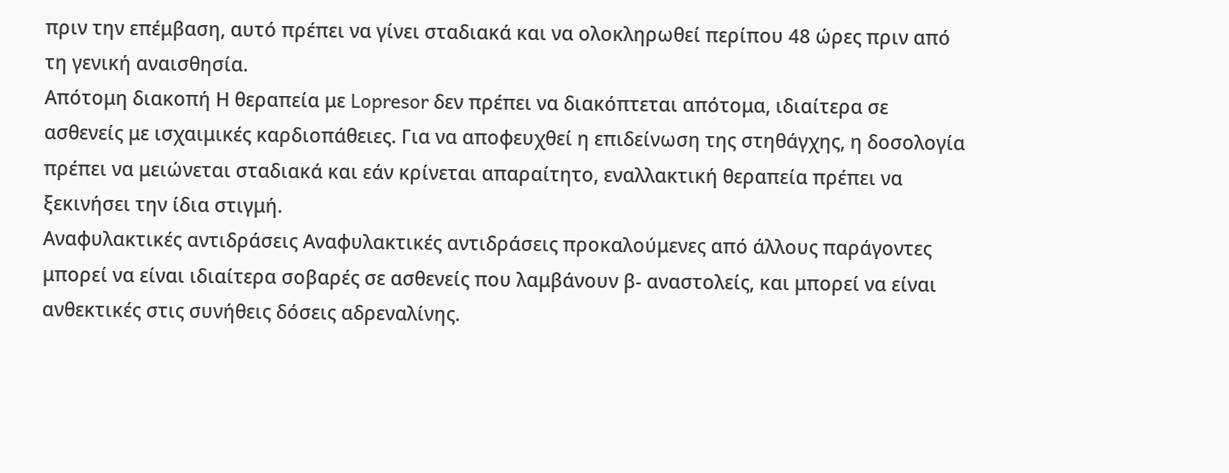πριν την επέμβαση, αυτό πρέπει να γίνει σταδιακά και να ολοκληρωθεί περίπου 48 ώρες πριν από τη γενική αναισθησία.
Απότομη διακοπή Η θεραπεία με Lopresor δεν πρέπει να διακόπτεται απότομα, ιδιαίτερα σε ασθενείς με ισχαιμικές καρδιοπάθειες. Για να αποφευχθεί η επιδείνωση της στηθάγχης, η δοσολογία πρέπει να μειώνεται σταδιακά και εάν κρίνεται απαραίτητο, εναλλακτική θεραπεία πρέπει να ξεκινήσει την ίδια στιγμή.
Αναφυλακτικές αντιδράσεις Αναφυλακτικές αντιδράσεις προκαλούμενες από άλλους παράγοντες μπορεί να είναι ιδιαίτερα σοβαρές σε ασθενείς που λαμβάνουν β- αναστολείς, και μπορεί να είναι ανθεκτικές στις συνήθεις δόσεις αδρεναλίνης.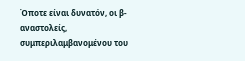Όποτε είναι δυνατόν, οι β-αναστολείς, συμπεριλαμβανομένου του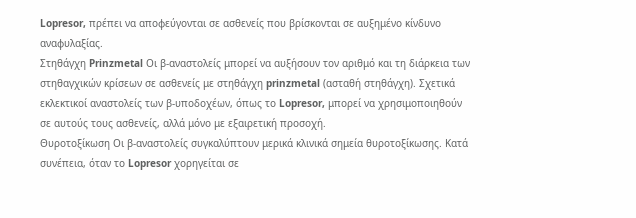Lopresor, πρέπει να αποφεύγονται σε ασθενείς που βρίσκονται σε αυξημένο κίνδυνο αναφυλαξίας.
Στηθάγχη Prinzmetal Οι β-αναστολείς μπορεί να αυξήσουν τον αριθμό και τη διάρκεια των στηθαγχικών κρίσεων σε ασθενείς με στηθάγχη prinzmetal (ασταθή στηθάγχη). Σχετικά εκλεκτικοί αναστολείς των β-υποδοχέων, όπως το Lopresor, μπορεί να χρησιμοποιηθούν σε αυτούς τους ασθενείς, αλλά μόνο με εξαιρετική προσοχή.
Θυροτοξίκωση Οι β-αναστολείς συγκαλύπτουν μερικά κλινικά σημεία θυροτοξίκωσης. Κατά συνέπεια, όταν το Lopresor χορηγείται σε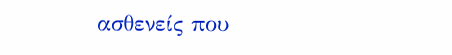ασθενείς που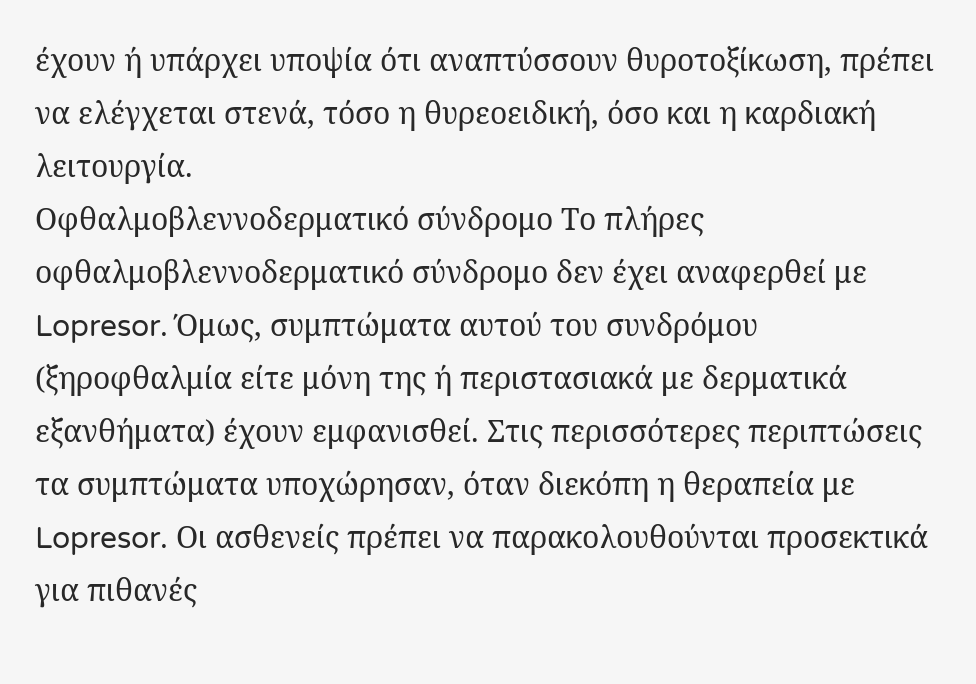έχουν ή υπάρχει υποψία ότι αναπτύσσουν θυροτοξίκωση, πρέπει να ελέγχεται στενά, τόσο η θυρεοειδική, όσο και η καρδιακή λειτουργία.
Οφθαλμοβλεννοδερματικό σύνδρομο Το πλήρες οφθαλμοβλεννοδερματικό σύνδρομο δεν έχει αναφερθεί με Lopresor. Όμως, συμπτώματα αυτού του συνδρόμου (ξηροφθαλμία είτε μόνη της ή περιστασιακά με δερματικά εξανθήματα) έχουν εμφανισθεί. Στις περισσότερες περιπτώσεις τα συμπτώματα υποχώρησαν, όταν διεκόπη η θεραπεία με Lopresor. Οι ασθενείς πρέπει να παρακολουθούνται προσεκτικά για πιθανές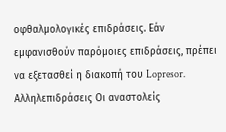οφθαλμολογικές επιδράσεις. Εάν εμφανισθούν παρόμοιες επιδράσεις, πρέπει να εξετασθεί η διακοπή του Lopresor.
Αλληλεπιδράσεις Οι αναστολείς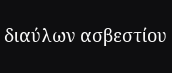διαύλων ασβεστίου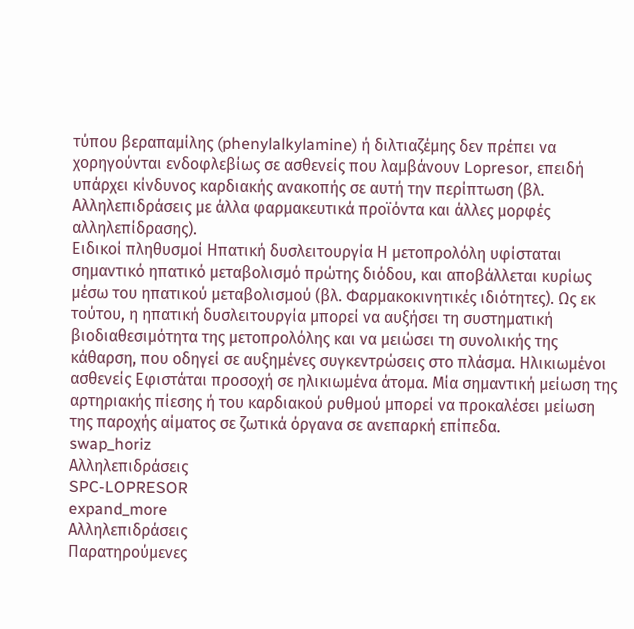τύπου βεραπαμίλης (phenylalkylamine) ή διλτιαζέμης δεν πρέπει να χορηγούνται ενδοφλεβίως σε ασθενείς που λαμβάνουν Lopresor, επειδή υπάρχει κίνδυνος καρδιακής ανακοπής σε αυτή την περίπτωση (βλ. Αλληλεπιδράσεις με άλλα φαρμακευτικά προϊόντα και άλλες μορφές αλληλεπίδρασης).
Ειδικοί πληθυσμοί Ηπατική δυσλειτουργία Η μετοπρολόλη υφίσταται σημαντικό ηπατικό μεταβολισμό πρώτης διόδου, και αποβάλλεται κυρίως μέσω του ηπατικού μεταβολισμού (βλ. Φαρμακοκινητικές ιδιότητες). Ως εκ τούτου, η ηπατική δυσλειτουργία μπορεί να αυξήσει τη συστηματική βιοδιαθεσιμότητα της μετοπρολόλης και να μειώσει τη συνολικής της κάθαρση, που οδηγεί σε αυξημένες συγκεντρώσεις στο πλάσμα. Ηλικιωμένοι ασθενείς Εφιστάται προσοχή σε ηλικιωμένα άτομα. Μία σημαντική μείωση της αρτηριακής πίεσης ή του καρδιακού ρυθμoύ μπορεί να προκαλέσει μείωση της παροχής αίματος σε ζωτικά όργανα σε ανεπαρκή επίπεδα.
swap_horiz
Αλληλεπιδράσεις
SPC-LOPRESOR
expand_more
Αλληλεπιδράσεις
Παρατηρούμενες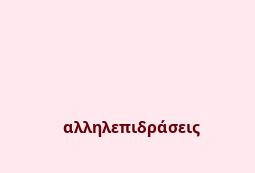αλληλεπιδράσεις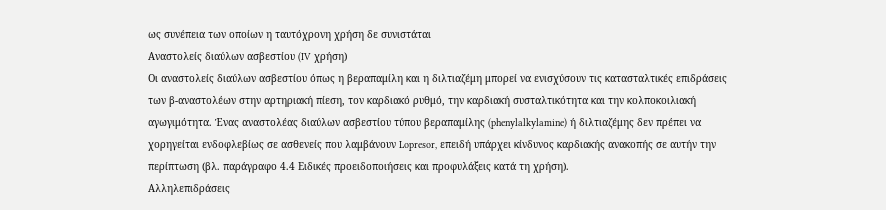ως συνέπεια των οποίων η ταυτόχρονη χρήση δε συνιστάται
Αναστολείς διαύλων ασβεστίου (IV χρήση)
Οι αναστολείς διαύλων ασβεστίου όπως η βεραπαμίλη και η διλτιαζέμη μπορεί να ενισχύσουν τις κατασταλτικές επιδράσεις των β-αναστολέων στην αρτηριακή πίεση, τον καρδιακό ρυθμό, την καρδιακή συσταλτικότητα και την κολποκοιλιακή αγωγιμότητα. Ένας αναστολέας διαύλων ασβεστίου τύπου βεραπαμίλης (phenylalkylamine) ή διλτιαζέμης δεν πρέπει να χορηγείται ενδοφλεβίως σε ασθενείς που λαμβάνουν Lopresor, επειδή υπάρχει κίνδυνος καρδιακής ανακοπής σε αυτήν την περίπτωση (βλ. παράγραφο 4.4 Ειδικές προειδοποιήσεις και προφυλάξεις κατά τη χρήση).
Αλληλεπιδράσεις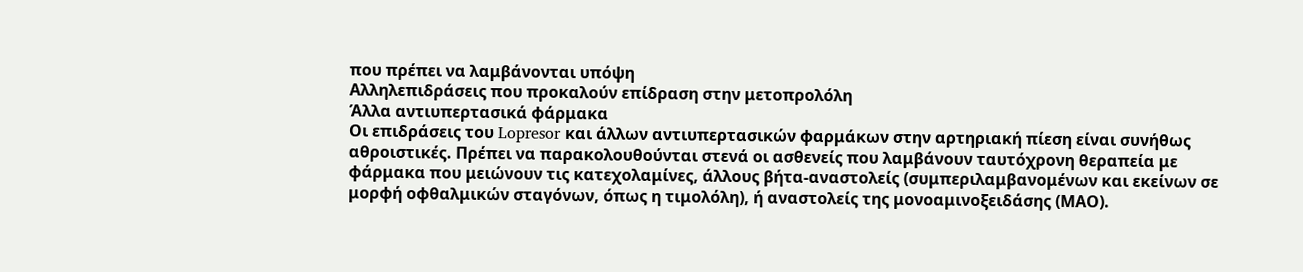που πρέπει να λαμβάνονται υπόψη
Αλληλεπιδράσεις που προκαλούν επίδραση στην μετοπρολόλη
Άλλα αντιυπερτασικά φάρμακα
Οι επιδράσεις του Lopresor και άλλων αντιυπερτασικών φαρμάκων στην αρτηριακή πίεση είναι συνήθως αθροιστικές. Πρέπει να παρακολουθούνται στενά οι ασθενείς που λαμβάνουν ταυτόχρονη θεραπεία με φάρμακα που μειώνουν τις κατεχολαμίνες, άλλους βήτα-αναστολείς (συμπεριλαμβανομένων και εκείνων σε μορφή οφθαλμικών σταγόνων, όπως η τιμολόλη), ή αναστολείς της μονοαμινοξειδάσης (ΜΑΟ).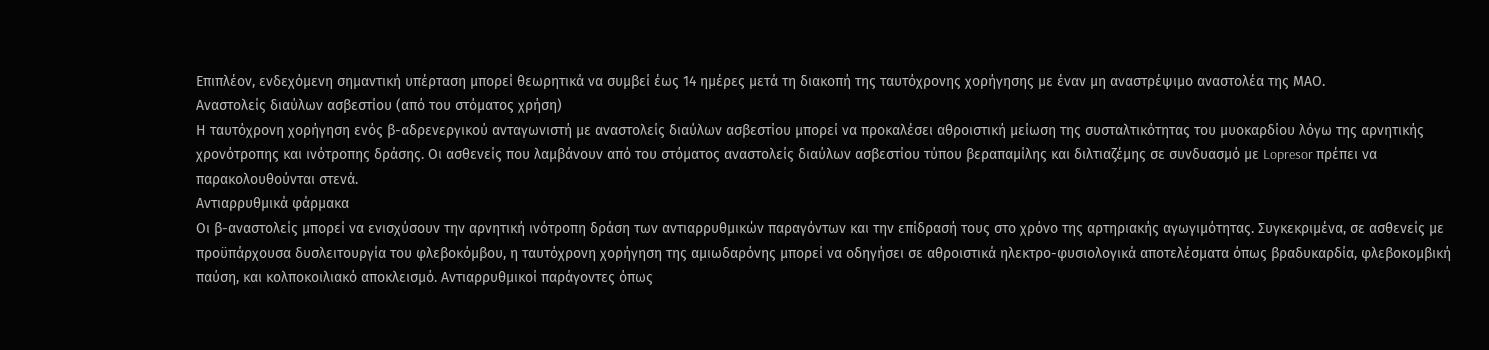Επιπλέον, ενδεχόμενη σημαντική υπέρταση μπορεί θεωρητικά να συμβεί έως 14 ημέρες μετά τη διακοπή της ταυτόχρονης χορήγησης με έναν μη αναστρέψιμο αναστολέα της ΜΑΟ.
Αναστολείς διαύλων ασβεστίου (από του στόματος χρήση)
Η ταυτόχρονη χορήγηση ενός β-αδρενεργικού ανταγωνιστή με αναστολείς διαύλων ασβεστίου μπορεί να προκαλέσει αθροιστική μείωση της συσταλτικότητας του μυοκαρδίου λόγω της αρνητικής χρονότροπης και ινότροπης δράσης. Οι ασθενείς που λαμβάνουν από του στόματος αναστολείς διαύλων ασβεστίου τύπου βεραπαμίλης και διλτιαζέμης σε συνδυασμό με Lopresor πρέπει να παρακολουθούνται στενά.
Αντιαρρυθμικά φάρμακα
Οι β-αναστολείς μπορεί να ενισχύσουν την αρνητική ινότροπη δράση των αντιαρρυθμικών παραγόντων και την επίδρασή τους στο χρόνο της αρτηριακής αγωγιμότητας. Συγκεκριμένα, σε ασθενείς με προϋπάρχουσα δυσλειτουργία του φλεβοκόμβου, η ταυτόχρονη χορήγηση της αμιωδαρόνης μπορεί να οδηγήσει σε αθροιστικά ηλεκτρο-φυσιολογικά αποτελέσματα όπως βραδυκαρδία, φλεβοκομβική παύση, και κολποκοιλιακό αποκλεισμό. Αντιαρρυθμικοί παράγοντες όπως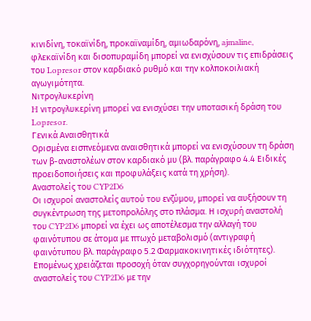κινιδίνη, τοκαϊνίδη, προκαϊναμίδη, αμιωδαρόνη, ajmaline, φλεκαϊνίδη και δισοπυραμίδη μπορεί να ενισχύσουν τις επιδράσεις του Lopresor στον καρδιακό ρυθμό και την κολποκοιλιακή αγωγιμότητα.
Νιτρογλυκερίνη
H νιτρογλυκερίνη μπορεί να ενισχύσει την υποτασική δράση του Lopresor.
Γενικά Αναισθητικά
Ορισμένα εισπνεόμενα αναισθητικά μπορεί να ενισχύσουν τη δράση των β-αναστολέων στον καρδιακό μυ (βλ. παράγραφο 4.4 Ειδικές προειδοποιήσεις και προφυλάξεις κατά τη χρήση).
Αναστολείς του CYP2D6
Οι ισχυροί αναστολείς αυτού του ενζύμου, μπορεί να αυξήσουν τη συγκέντρωση της μετοπρολόλης στο πλάσμα. Η ισχυρή αναστολή του CYP2D6 μπορεί να έχει ως αποτέλεσμα την αλλαγή του φαινότυπου σε άτομα με πτωχό μεταβολισμό (αντιγραφή φαινότυπου βλ. παράγραφο 5.2 Φαρμακοκινητικές ιδιότητες). Επομένως χρειάζεται προσοχή όταν συγχορηγούνται ισχυροί αναστολείς του CYP2D6 με την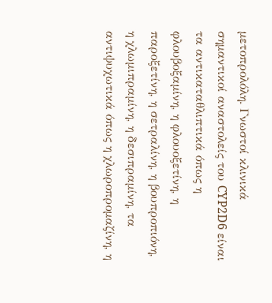μετοπρολόλη. Γνωστοί κλινικά σημαντικοί αναστολείς του CYP2D6 είναι τα αντικαταθλιπτικά όπως η φλουβοξαμίνη, η φλουοξετίνη, η παροξετίνη, η σετραλίνη, η βουπροπιόνη, η χλωμιπραμίνη, η δεσιπραμίνη, τα αντιψυχωτικά όπως η χλωροπρομαζίνη, η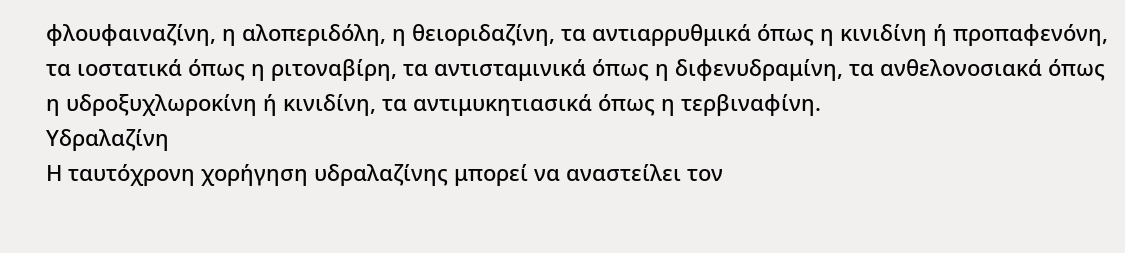φλουφαιναζίνη, η αλοπεριδόλη, η θειοριδαζίνη, τα αντιαρρυθμικά όπως η κινιδίνη ή προπαφενόνη, τα ιοστατικά όπως η ριτοναβίρη, τα αντισταμινικά όπως η διφενυδραμίνη, τα ανθελονοσιακά όπως η υδροξυχλωροκίνη ή κινιδίνη, τα αντιμυκητιασικά όπως η τερβιναφίνη.
Υδραλαζίνη
Η ταυτόχρονη χορήγηση υδραλαζίνης μπορεί να αναστείλει τον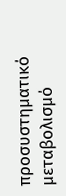προσυστηματικό μεταβολισμό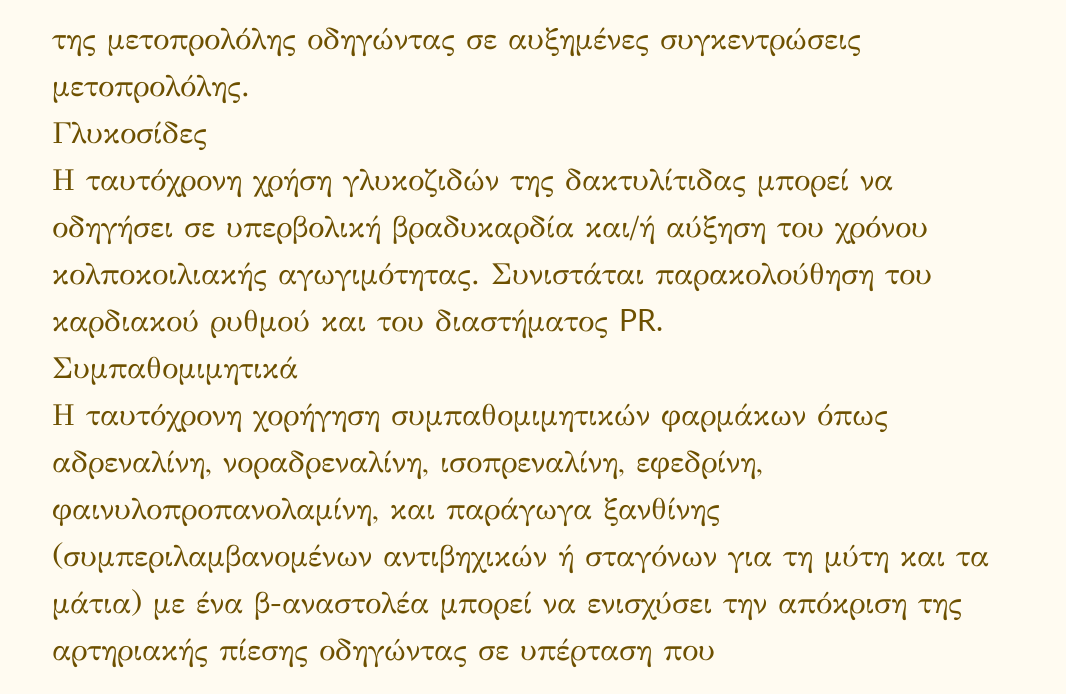της μετοπρολόλης οδηγώντας σε αυξημένες συγκεντρώσεις μετοπρολόλης.
Γλυκοσίδες
Η ταυτόχρονη χρήση γλυκοζιδών της δακτυλίτιδας μπορεί να οδηγήσει σε υπερβολική βραδυκαρδία και/ή αύξηση του χρόνου κολποκοιλιακής αγωγιμότητας. Συνιστάται παρακολούθηση του καρδιακού ρυθμού και του διαστήματος PR.
Συμπαθομιμητικά
Η ταυτόχρονη χορήγηση συμπαθομιμητικών φαρμάκων όπως αδρεναλίνη, νοραδρεναλίνη, ισοπρεναλίνη, εφεδρίνη, φαινυλοπροπανολαμίνη, και παράγωγα ξανθίνης (συμπεριλαμβανομένων αντιβηχικών ή σταγόνων για τη μύτη και τα μάτια) με ένα β-αναστολέα μπορεί να ενισχύσει την απόκριση της αρτηριακής πίεσης οδηγώντας σε υπέρταση που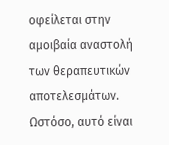οφείλεται στην αμοιβαία αναστολή των θεραπευτικών αποτελεσμάτων. Ωστόσο, αυτό είναι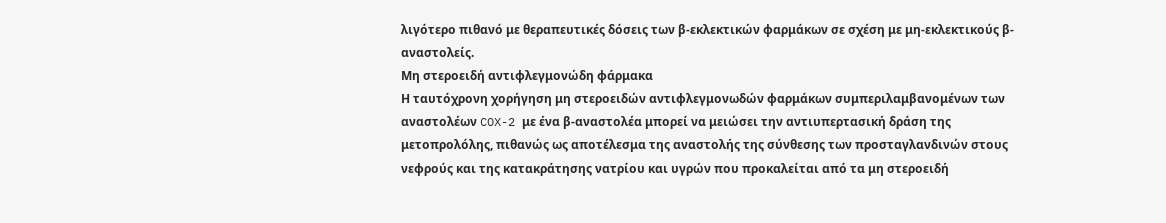λιγότερο πιθανό με θεραπευτικές δόσεις των β-εκλεκτικών φαρμάκων σε σχέση με μη-εκλεκτικούς β-αναστολείς.
Μη στεροειδή αντιφλεγμονώδη φάρμακα
Η ταυτόχρονη χορήγηση μη στεροειδών αντιφλεγμονωδών φαρμάκων συμπεριλαμβανομένων των αναστολέων COX-2 με ένα β-αναστολέα μπορεί να μειώσει την αντιυπερτασική δράση της μετοπρολόλης, πιθανώς ως αποτέλεσμα της αναστολής της σύνθεσης των προσταγλανδινών στους νεφρούς και της κατακράτησης νατρίου και υγρών που προκαλείται από τα μη στεροειδή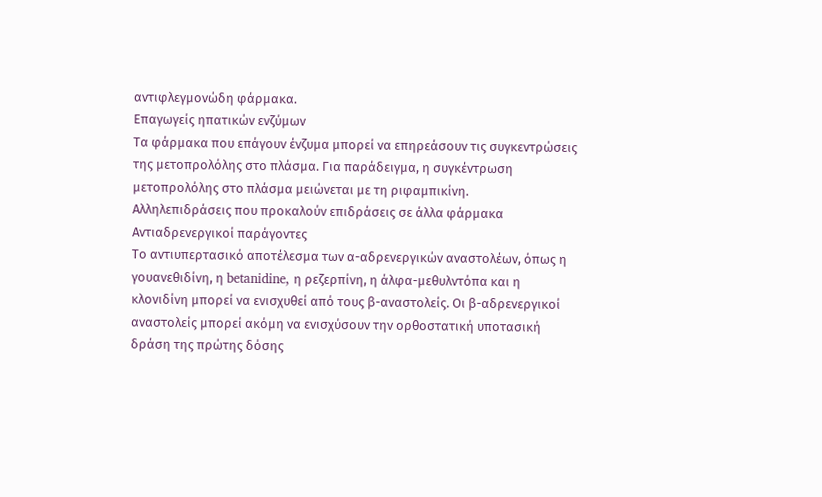αντιφλεγμονώδη φάρμακα.
Επαγωγείς ηπατικών ενζύμων
Τα φάρμακα που επάγουν ένζυμα μπορεί να επηρεάσουν τις συγκεντρώσεις της μετοπρολόλης στο πλάσμα. Για παράδειγμα, η συγκέντρωση μετοπρολόλης στο πλάσμα μειώνεται με τη ριφαμπικίνη.
Αλληλεπιδράσεις που προκαλούν επιδράσεις σε άλλα φάρμακα
Αντιαδρενεργικοί παράγοντες
Το αντιυπερτασικό αποτέλεσμα των α-αδρενεργικών αναστολέων, όπως η γουανεθιδίνη, η betanidine, η ρεζερπίνη, η άλφα-μεθυλντόπα και η κλονιδίνη μπορεί να ενισχυθεί από τους β-αναστολείς. Οι β-αδρενεργικοί αναστολείς μπορεί ακόμη να ενισχύσουν την ορθοστατική υποτασική δράση της πρώτης δόσης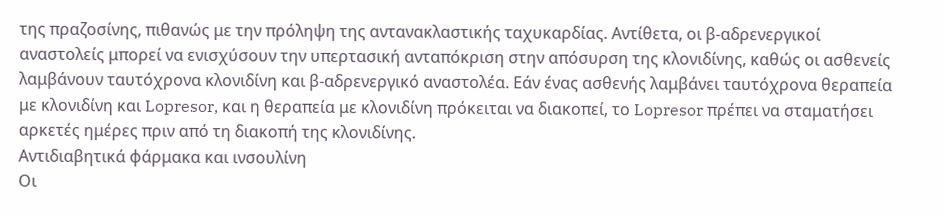της πραζοσίνης, πιθανώς με την πρόληψη της αντανακλαστικής ταχυκαρδίας. Αντίθετα, οι β-αδρενεργικοί αναστολείς μπορεί να ενισχύσουν την υπερτασική ανταπόκριση στην απόσυρση της κλονιδίνης, καθώς οι ασθενείς λαμβάνουν ταυτόχρονα κλονιδίνη και β-αδρενεργικό αναστολέα. Εάν ένας ασθενής λαμβάνει ταυτόχρονα θεραπεία με κλονιδίνη και Lopresor, και η θεραπεία με κλονιδίνη πρόκειται να διακοπεί, το Lopresor πρέπει να σταματήσει αρκετές ημέρες πριν από τη διακοπή της κλονιδίνης.
Αντιδιαβητικά φάρμακα και ινσουλίνη
Οι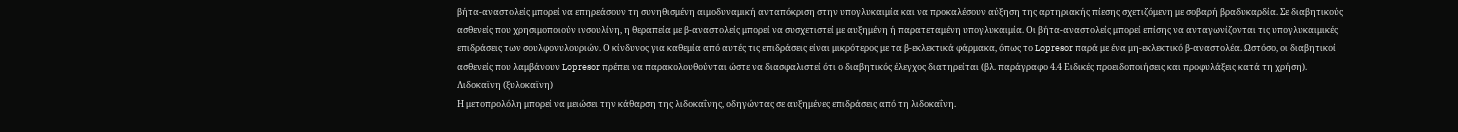βήτα-αναστολείς μπορεί να επηρεάσουν τη συνηθισμένη αιμοδυναμική ανταπόκριση στην υπογλυκαιμία και να προκαλέσουν αύξηση της αρτηριακής πίεσης σχετιζόμενη με σοβαρή βραδυκαρδία. Σε διαβητικούς ασθενείς που χρησιμοποιούν ινσουλίνη, η θεραπεία με β-αναστολείς μπορεί να συσχετιστεί με αυξημένη ή παρατεταμένη υπογλυκαιμία. Οι βήτα-αναστολείς μπορεί επίσης να ανταγωνίζονται τις υπογλυκαιμικές επιδράσεις των σουλφονυλουριών. Ο κίνδυνος για καθεμία από αυτές τις επιδράσεις είναι μικρότερος με τα β-εκλεκτικά φάρμακα, όπως το Lopresor παρά με ένα μη-εκλεκτικό β-αναστολέα. Ωστόσο, οι διαβητικοί ασθενείς που λαμβάνουν Lopresor πρέπει να παρακολουθούνται ώστε να διασφαλιστεί ότι ο διαβητικός έλεγχος διατηρείται (βλ. παράγραφο 4.4 Ειδικές προειδοποιήσεις και προφυλάξεις κατά τη χρήση).
Λιδοκαϊνη (ξυλοκαϊνη)
Η μετοπρολόλη μπορεί να μειώσει την κάθαρση της λιδοκαΐνης, οδηγώντας σε αυξημένες επιδράσεις από τη λιδοκαΐνη.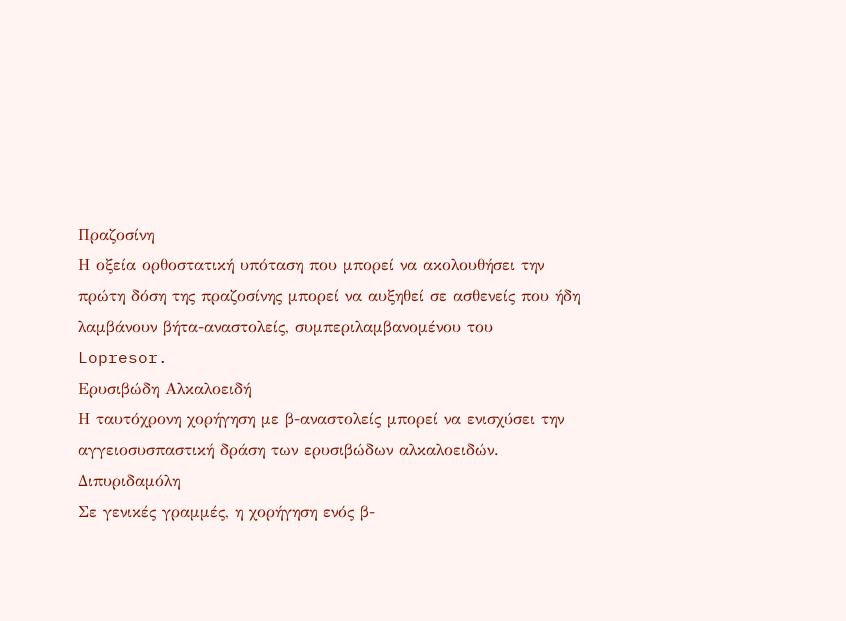Πραζοσίνη
Η οξεία ορθοστατική υπόταση που μπορεί να ακολουθήσει την πρώτη δόση της πραζοσίνης μπορεί να αυξηθεί σε ασθενείς που ήδη λαμβάνουν βήτα-αναστολείς, συμπεριλαμβανομένου του Lopresor.
Ερυσιβώδη Αλκαλοειδή
Η ταυτόχρονη χορήγηση με β-αναστολείς μπορεί να ενισχύσει την αγγειοσυσπαστική δράση των ερυσιβώδων αλκαλοειδών.
Διπυριδαμόλη
Σε γενικές γραμμές, η χορήγηση ενός β-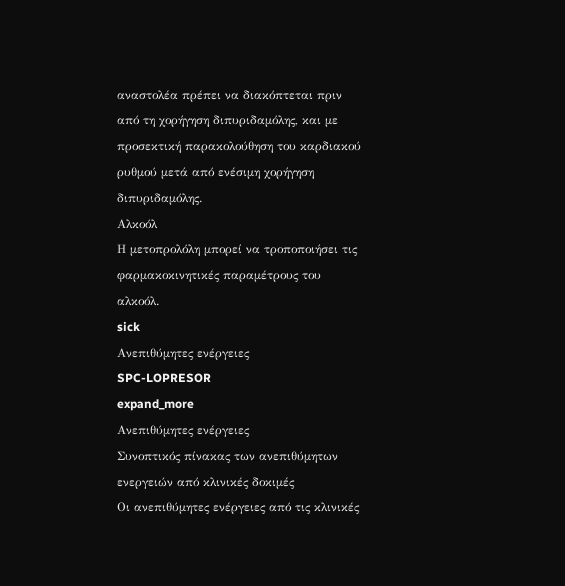αναστολέα πρέπει να διακόπτεται πριν από τη χορήγηση διπυριδαμόλης, και με προσεκτική παρακολούθηση του καρδιακού ρυθμού μετά από ενέσιμη χορήγηση διπυριδαμόλης.
Αλκοόλ
Η μετοπρολόλη μπορεί να τροποποιήσει τις φαρμακοκινητικές παραμέτρους του αλκοόλ.
sick
Ανεπιθύμητες ενέργειες
SPC-LOPRESOR
expand_more
Ανεπιθύμητες ενέργειες
Συνοπτικός πίνακας των ανεπιθύμητων ενεργειών από κλινικές δοκιμές
Οι ανεπιθύμητες ενέργειες από τις κλινικές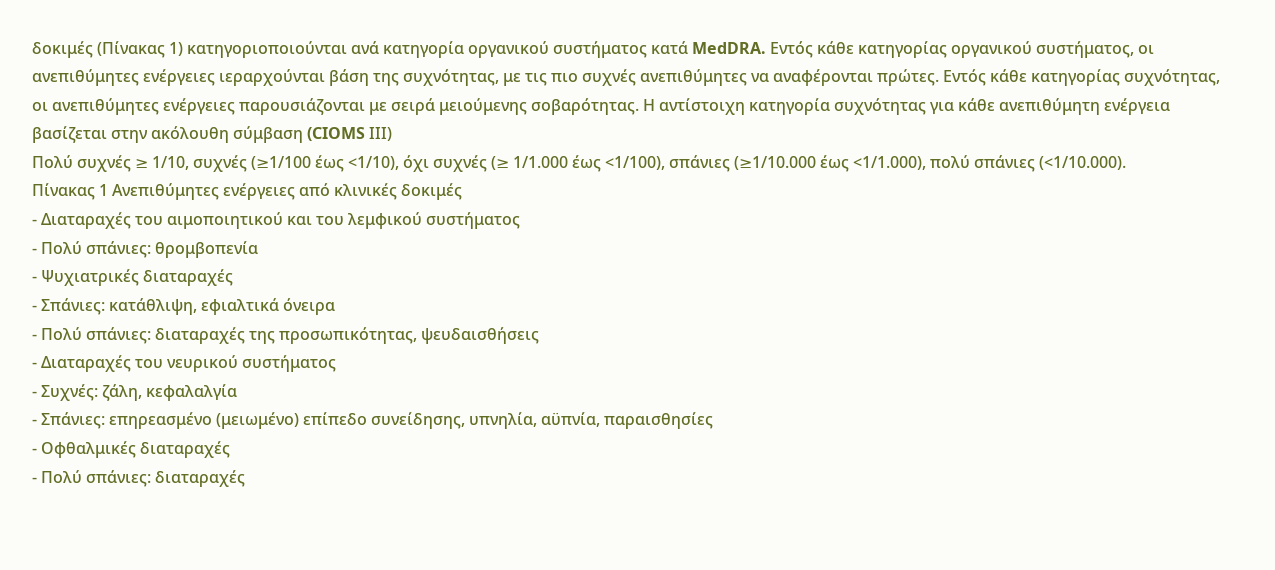δοκιμές (Πίνακας 1) κατηγοριοποιούνται ανά κατηγορία οργανικού συστήματος κατά MedDRA. Εντός κάθε κατηγορίας οργανικού συστήματος, οι ανεπιθύμητες ενέργειες ιεραρχούνται βάση της συχνότητας, με τις πιο συχνές ανεπιθύμητες να αναφέρονται πρώτες. Εντός κάθε κατηγορίας συχνότητας, οι ανεπιθύμητες ενέργειες παρουσιάζονται με σειρά μειούμενης σοβαρότητας. Η αντίστοιχη κατηγορία συχνότητας για κάθε ανεπιθύμητη ενέργεια βασίζεται στην ακόλουθη σύμβαση (CIOMS ΙΙΙ)
Πολύ συχνές ≥ 1/10, συχνές (≥1/100 έως <1/10), όχι συχνές (≥ 1/1.000 έως <1/100), σπάνιες (≥1/10.000 έως <1/1.000), πολύ σπάνιες (<1/10.000).
Πίνακας 1 Ανεπιθύμητες ενέργειες από κλινικές δοκιμές
- Διαταραχές του αιμοποιητικού και του λεμφικού συστήματος
- Πολύ σπάνιες: θρομβοπενία
- Ψυχιατρικές διαταραχές
- Σπάνιες: κατάθλιψη, εφιαλτικά όνειρα
- Πολύ σπάνιες: διαταραχές της προσωπικότητας, ψευδαισθήσεις
- Διαταραχές του νευρικού συστήματος
- Συχνές: ζάλη, κεφαλαλγία
- Σπάνιες: επηρεασμένο (μειωμένο) επίπεδο συνείδησης, υπνηλία, αϋπνία, παραισθησίες
- Οφθαλμικές διαταραχές
- Πολύ σπάνιες: διαταραχές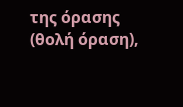της όρασης (θολή όραση),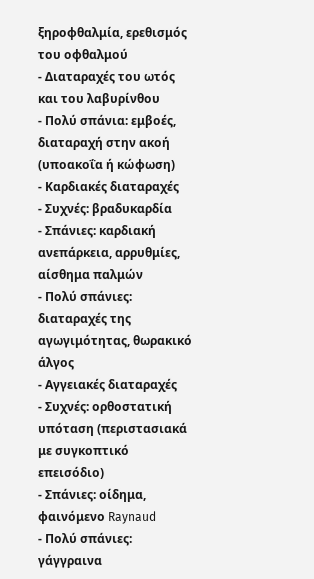ξηροφθαλμία, ερεθισμός του οφθαλμού
- Διαταραχές του ωτός και του λαβυρίνθου
- Πολύ σπάνια: εμβοές, διαταραχή στην ακοή (υποακοΐα ή κώφωση)
- Καρδιακές διαταραχές
- Συχνές: βραδυκαρδία
- Σπάνιες: καρδιακή ανεπάρκεια, αρρυθμίες, αίσθημα παλμών
- Πολύ σπάνιες: διαταραχές της αγωγιμότητας, θωρακικό άλγος
- Αγγειακές διαταραχές
- Συχνές: ορθοστατική υπόταση (περιστασιακά με συγκοπτικό επεισόδιο)
- Σπάνιες: οίδημα, φαινόμενο Raynaud
- Πολύ σπάνιες: γάγγραινα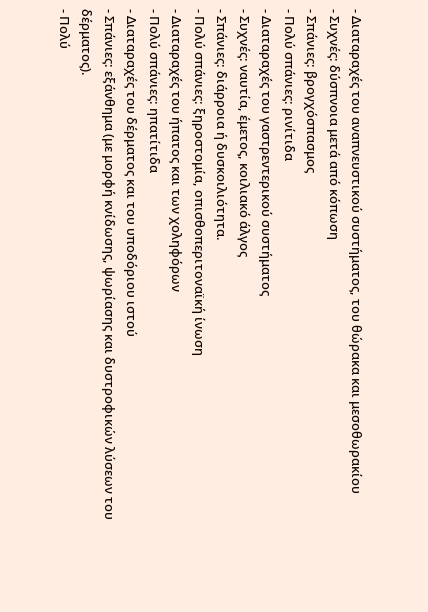- Διαταραχές του αναπνευστικού συστήματος, του θώρακα και μεσοθωρακίου
- Συχνές: δύσπνοια μετά από κόπωση
- Σπάνιες: βρογχόσπασμος
- Πολύ σπάνιες: ρινίτιδα
- Διαταραχές του γαστρεντερικού συστήματος
- Συχνές: ναυτία, έμετος, κοιλιακό άλγος
- Σπάνιες: διάρροια ή δυσκοιλιότητα.
- Πολύ σπάνιες: ξηροστομία, οπισθοπεριτοναϊκή ίνωση
- Διαταραχές του ήπατος και των χοληφόρων
- Πολύ σπάνιες: ηπατίτιδα
- Διαταραχές του δέρματος και του υποδόριου ιστού
- Σπάνιες: εξάνθημα (με μορφή κνίδωσης, ψωρίασης και δυστροφικών λύσεων του δέρματος).
- Πολύ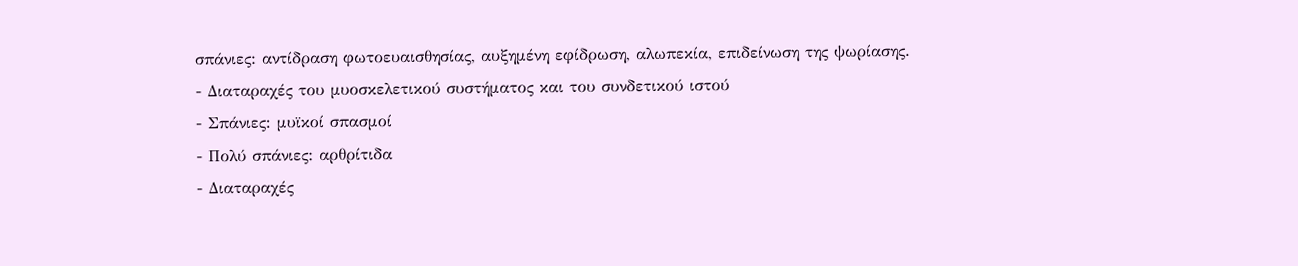σπάνιες: αντίδραση φωτοευαισθησίας, αυξημένη εφίδρωση, αλωπεκία, επιδείνωση της ψωρίασης.
- Διαταραχές του μυοσκελετικού συστήματος και του συνδετικού ιστού
- Σπάνιες: μυϊκοί σπασμοί
- Πολύ σπάνιες: αρθρίτιδα
- Διαταραχές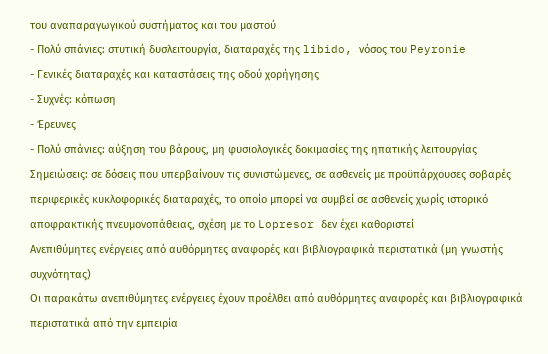του αναπαραγωγικού συστήματος και του μαστού
- Πολύ σπάνιες: στυτική δυσλειτουργία, διαταραχές της libido, νόσος του Peyronie
- Γενικές διαταραχές και καταστάσεις της οδού χορήγησης
- Συχνές: κόπωση
- Έρευνες
- Πολύ σπάνιες: αύξηση του βάρους, μη φυσιολογικές δοκιμασίες της ηπατικής λειτουργίας
Σημειώσεις: σε δόσεις που υπερβαίνουν τις συνιστώμενες, σε ασθενείς με προϋπάρχουσες σοβαρές περιφερικές κυκλοφορικές διαταραχές, το οποίο μπορεί να συμβεί σε ασθενείς χωρίς ιστορικό αποφρακτικής πνευμονοπάθειας, σχέση με το Lopresor δεν έχει καθοριστεί
Ανεπιθύμητες ενέργειες από αυθόρμητες αναφορές και βιβλιογραφικά περιστατικά (μη γνωστής συχνότητας)
Οι παρακάτω ανεπιθύμητες ενέργειες έχουν προέλθει από αυθόρμητες αναφορές και βιβλιογραφικά περιστατικά από την εμπειρία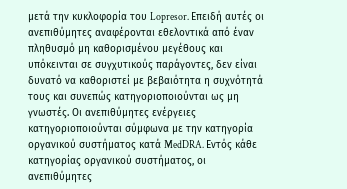μετά την κυκλοφορία του Lopresor. Επειδή αυτές οι ανεπιθύμητες αναφέρονται εθελοντικά από έναν πληθυσμό μη καθορισμένου μεγέθους και υπόκεινται σε συγχυτικούς παράγοντες, δεν είναι δυνατό να καθοριστεί με βεβαιότητα η συχνότητά τους και συνεπώς κατηγοριοποιούνται ως μη γνωστές. Οι ανεπιθύμητες ενέργειες κατηγοριοποιούνται σύμφωνα με την κατηγορία οργανικού συστήματος κατά MedDRA. Εντός κάθε κατηγορίας οργανικού συστήματος, οι ανεπιθύμητες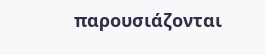παρουσιάζονται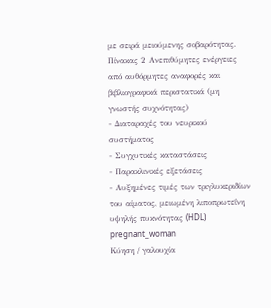με σειρά μειούμενης σοβαρότητας.
Πίνακας 2 Ανεπιθύμητες ενέργειες από αυθόρμητες αναφορές και βιβλιογραφικά περιστατικά (μη γνωστής συχνότητας)
- Διαταραχές του νευρικού συστήματος
- Συγχυτικές καταστάσεις
- Παρακλινικές εξετάσεις
- Αυξημένες τιμές των τριγλυκεριδίων του αίματος, μειωμένη λιποπρωτεΐνη υψηλής πυκνότητας (HDL)
pregnant_woman
Κύηση / γαλουχία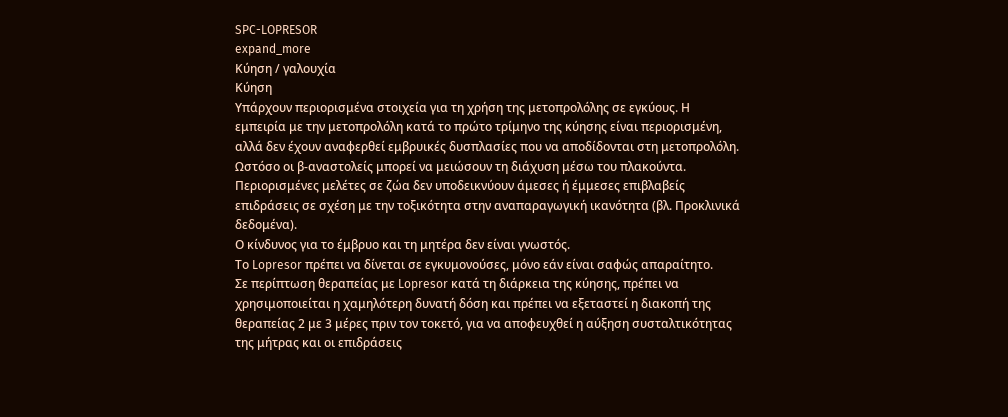SPC-LOPRESOR
expand_more
Κύηση / γαλουχία
Κύηση
Υπάρχουν περιορισμένα στοιχεία για τη χρήση της μετοπρολόλης σε εγκύους. Η εμπειρία με την μετοπρολόλη κατά το πρώτο τρίμηνο της κύησης είναι περιορισμένη, αλλά δεν έχουν αναφερθεί εμβρυικές δυσπλασίες που να αποδίδονται στη μετοπρολόλη. Ωστόσο οι β-αναστολείς μπορεί να μειώσουν τη διάχυση μέσω του πλακούντα.
Περιορισμένες μελέτες σε ζώα δεν υποδεικνύουν άμεσες ή έμμεσες επιβλαβείς επιδράσεις σε σχέση με την τοξικότητα στην αναπαραγωγική ικανότητα (βλ. Προκλινικά δεδομένα).
Ο κίνδυνος για το έμβρυο και τη μητέρα δεν είναι γνωστός.
Το Lopresor πρέπει να δίνεται σε εγκυμονούσες, μόνο εάν είναι σαφώς απαραίτητο.
Σε περίπτωση θεραπείας με Lopresor κατά τη διάρκεια της κύησης, πρέπει να χρησιμοποιείται η χαμηλότερη δυνατή δόση και πρέπει να εξεταστεί η διακοπή της θεραπείας 2 με 3 μέρες πριν τον τοκετό, για να αποφευχθεί η αύξηση συσταλτικότητας της μήτρας και οι επιδράσεις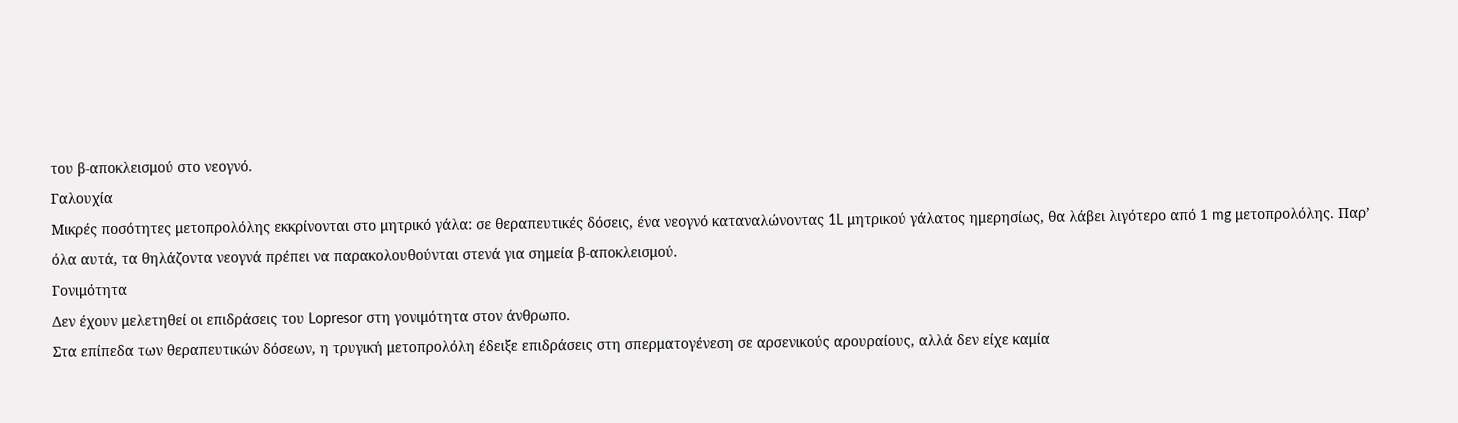του β-αποκλεισμού στο νεογνό.
Γαλουχία
Μικρές ποσότητες μετοπρολόλης εκκρίνονται στο μητρικό γάλα: σε θεραπευτικές δόσεις, ένα νεογνό καταναλώνοντας 1L μητρικού γάλατος ημερησίως, θα λάβει λιγότερο από 1 mg μετοπρολόλης. Παρ’ όλα αυτά, τα θηλάζοντα νεογνά πρέπει να παρακολουθούνται στενά για σημεία β-αποκλεισμού.
Γονιμότητα
Δεν έχουν μελετηθεί οι επιδράσεις του Lopresor στη γονιμότητα στον άνθρωπο.
Στα επίπεδα των θεραπευτικών δόσεων, η τρυγική μετοπρολόλη έδειξε επιδράσεις στη σπερματογένεση σε αρσενικούς αρουραίους, αλλά δεν είχε καμία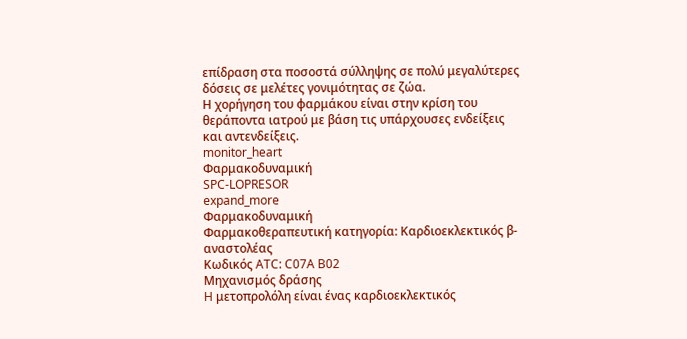επίδραση στα ποσοστά σύλληψης σε πολύ μεγαλύτερες δόσεις σε μελέτες γονιμότητας σε ζώα.
Η χορήγηση του φαρμάκου είναι στην κρίση του θεράποντα ιατρού με βάση τις υπάρχουσες ενδείξεις και αντενδείξεις.
monitor_heart
Φαρμακοδυναμική
SPC-LOPRESOR
expand_more
Φαρμακοδυναμική
Φαρμακοθεραπευτική κατηγορία: Καρδιοεκλεκτικός β-αναστολέας
Κωδικός ATC: C07A B02
Μηχανισμός δράσης
H μετοπρολόλη είναι ένας καρδιοεκλεκτικός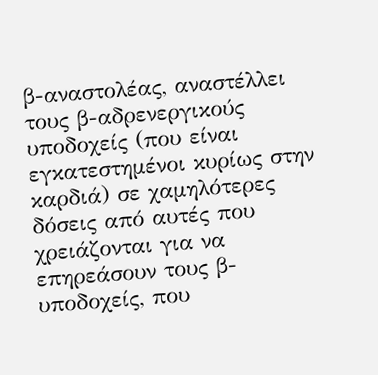β-αναστολέας, αναστέλλει τους β-αδρενεργικούς υποδοχείς (που είναι εγκατεστημένοι κυρίως στην καρδιά) σε χαμηλότερες δόσεις από αυτές που χρειάζονται για να επηρεάσουν τους β-υποδοχείς, που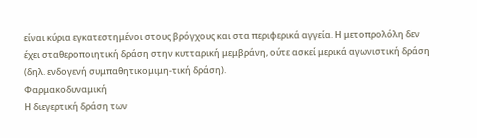είναι κύρια εγκατεστημένοι στους βρόγχους και στα περιφερικά αγγεία. Η μετοπρολόλη δεν έχει σταθεροποιητική δράση στην κυτταρική μεμβράνη, ούτε ασκεί μερικά αγωνιστική δράση (δηλ. ενδογενή συμπαθητικομιμη-τική δράση).
Φαρμακοδυναμική
Η διεγερτική δράση των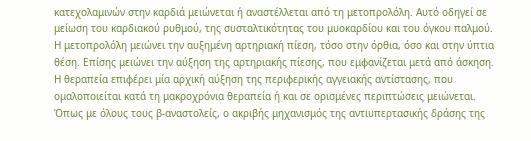κατεχολαμινών στην καρδιά μειώνεται ή αναστέλλεται από τη μετοπρολόλη. Αυτό οδηγεί σε μείωση του καρδιακού ρυθμού, της συσταλτικότητας του μυοκαρδίου και του όγκου παλμού.
Η μετοπρολόλη μειώνει την αυξημένη αρτηριακή πίεση, τόσο στην όρθια, όσο και στην ύπτια θέση. Επίσης μειώνει την αύξηση της αρτηριακής πίεσης, που εμφανίζεται μετά από άσκηση.
Η θεραπεία επιφέρει μία αρχική αύξηση της περιφερικής αγγειακής αντίστασης, που ομαλοποιείται κατά τη μακροχρόνια θεραπεία ή και σε ορισμένες περιπτώσεις μειώνεται. Όπως με όλους τους β-αναστολείς, ο ακριβής μηχανισμός της αντιυπερτασικής δράσης της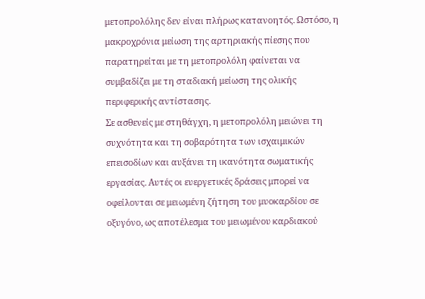μετοπρολόλης δεν είναι πλήρως κατανοητός. Ωστόσο, η μακροχρόνια μείωση της αρτηριακής πίεσης που παρατηρείται με τη μετοπρολόλη φαίνεται να συμβαδίζει με τη σταδιακή μείωση της ολικής περιφερικής αντίστασης.
Σε ασθενείς με στηθάγχη, η μετοπρολόλη μειώνει τη συχνότητα και τη σοβαρότητα των ισχαιμικών επεισοδίων και αυξάνει τη ικανότητα σωματικής εργασίας. Αυτές οι ευεργετικές δράσεις μπορεί να οφείλονται σε μειωμένη ζήτηση του μυοκαρδίου σε οξυγόνο, ως αποτέλεσμα του μειωμένου καρδιακού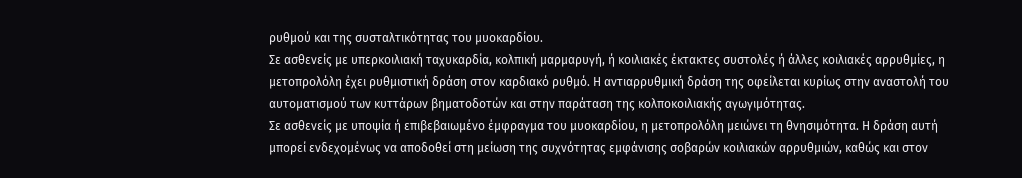ρυθμού και της συσταλτικότητας του μυοκαρδίου.
Σε ασθενείς με υπερκοιλιακή ταχυκαρδία, κολπική μαρμαρυγή, ή κοιλιακές έκτακτες συστολές ή άλλες κοιλιακές αρρυθμίες, η μετοπρολόλη έχει ρυθμιστική δράση στον καρδιακό ρυθμό. Η αντιαρρυθμική δράση της οφείλεται κυρίως στην αναστολή του αυτοματισμού των κυττάρων βηματοδοτών και στην παράταση της κολποκοιλιακής αγωγιμότητας.
Σε ασθενείς με υποψία ή επιβεβαιωμένο έμφραγμα του μυοκαρδίου, η μετοπρολόλη μειώνει τη θνησιμότητα. Η δράση αυτή μπορεί ενδεχομένως να αποδοθεί στη μείωση της συχνότητας εμφάνισης σοβαρών κοιλιακών αρρυθμιών, καθώς και στον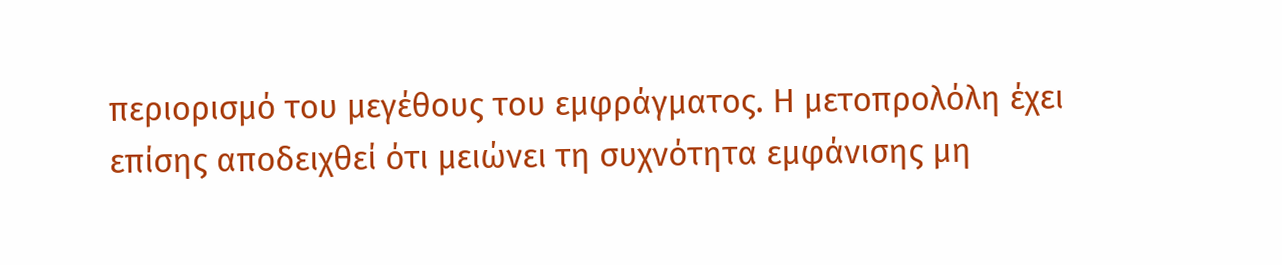περιορισμό του μεγέθους του εμφράγματος. Η μετοπρολόλη έχει επίσης αποδειχθεί ότι μειώνει τη συχνότητα εμφάνισης μη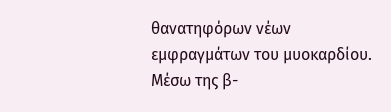θανατηφόρων νέων εμφραγμάτων του μυοκαρδίου.
Μέσω της β-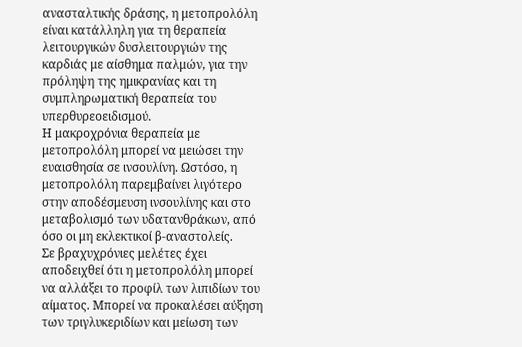ανασταλτικής δράσης, η μετοπρολόλη είναι κατάλληλη για τη θεραπεία λειτουργικών δυσλειτουργιών της καρδιάς με αίσθημα παλμών, για την πρόληψη της ημικρανίας και τη συμπληρωματική θεραπεία του υπερθυρεοειδισμού.
Η μακροχρόνια θεραπεία με μετοπρολόλη μπορεί να μειώσει την ευαισθησία σε ινσουλίνη. Ωστόσο, η μετοπρολόλη παρεμβαίνει λιγότερο στην αποδέσμευση ινσουλίνης και στο μεταβολισμό των υδατανθράκων, από όσο οι μη εκλεκτικοί β-αναστολείς.
Σε βραχυχρόνιες μελέτες έχει αποδειχθεί ότι η μετοπρολόλη μπορεί να αλλάξει το προφίλ των λιπιδίων του αίματος. Μπορεί να προκαλέσει αύξηση των τριγλυκεριδίων και μείωση των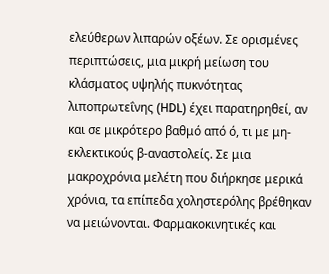ελεύθερων λιπαρών οξέων. Σε ορισμένες περιπτώσεις, μια μικρή μείωση του κλάσματος υψηλής πυκνότητας λιποπρωτεΐνης (HDL) έχει παρατηρηθεί, αν και σε μικρότερο βαθμό από ό, τι με μη-εκλεκτικούς β-αναστολείς. Σε μια μακροχρόνια μελέτη που διήρκησε μερικά χρόνια, τα επίπεδα χοληστερόλης βρέθηκαν να μειώνονται. Φαρμακοκινητικές και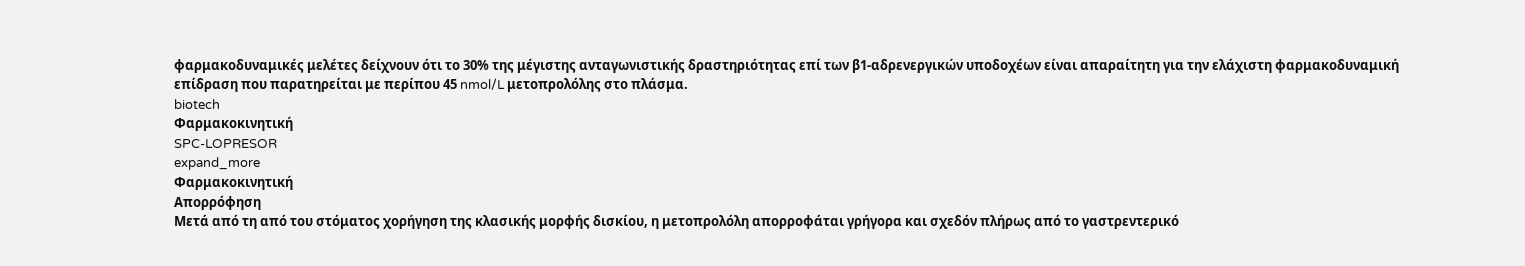φαρμακοδυναμικές μελέτες δείχνουν ότι το 30% της μέγιστης ανταγωνιστικής δραστηριότητας επί των β1-αδρενεργικών υποδοχέων είναι απαραίτητη για την ελάχιστη φαρμακοδυναμική επίδραση που παρατηρείται με περίπου 45 nmol/L μετοπρολόλης στο πλάσμα.
biotech
Φαρμακοκινητική
SPC-LOPRESOR
expand_more
Φαρμακοκινητική
Απορρόφηση
Μετά από τη από του στόματος χορήγηση της κλασικής μορφής δισκίου, η μετοπρολόλη απορροφάται γρήγορα και σχεδόν πλήρως από το γαστρεντερικό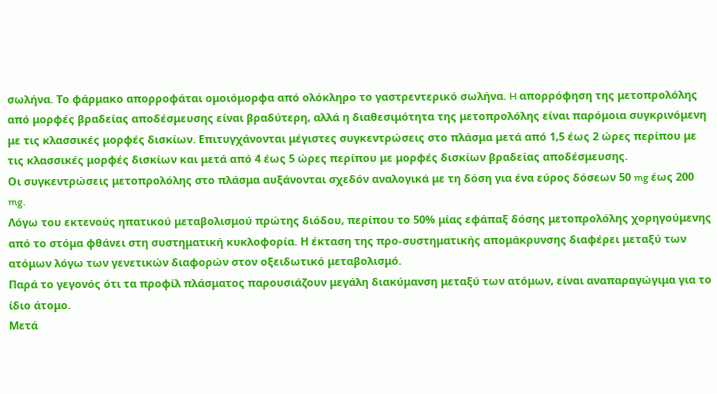σωλήνα. Το φάρμακο απορροφάται ομοιόμορφα από ολόκληρο το γαστρεντερικό σωλήνα. H απορρόφηση της μετοπρολόλης από μορφές βραδείας αποδέσμευσης είναι βραδύτερη, αλλά η διαθεσιμότητα της μετοπρολόλης είναι παρόμοια συγκρινόμενη με τις κλασσικές μορφές δισκίων. Επιτυγχάνονται μέγιστες συγκεντρώσεις στο πλάσμα μετά από 1,5 έως 2 ώρες περίπου με τις κλασσικές μορφές δισκίων και μετά από 4 έως 5 ώρες περίπου με μορφές δισκίων βραδείας αποδέσμευσης.
Οι συγκεντρώσεις μετοπρολόλης στο πλάσμα αυξάνονται σχεδόν αναλογικά με τη δόση για ένα εύρος δόσεων 50 mg έως 200 mg.
Λόγω του εκτενούς ηπατικού μεταβολισμού πρώτης διόδου, περίπου το 50% μίας εφάπαξ δόσης μετοπρολόλης χορηγούμενης από το στόμα φθάνει στη συστηματική κυκλοφορία. Η έκταση της προ-συστηματικής απομάκρυνσης διαφέρει μεταξύ των ατόμων λόγω των γενετικών διαφορών στον οξειδωτικό μεταβολισμό.
Παρά το γεγονός ότι τα προφίλ πλάσματος παρουσιάζουν μεγάλη διακύμανση μεταξύ των ατόμων, είναι αναπαραγώγιμα για το ίδιο άτομο.
Μετά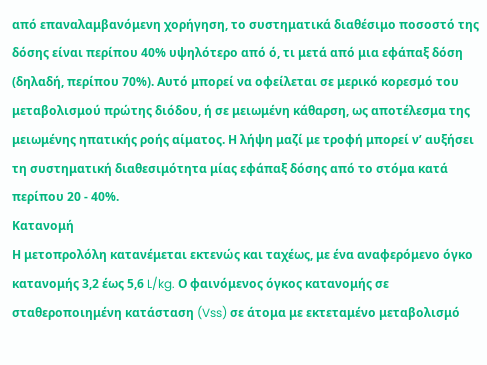από επαναλαμβανόμενη χορήγηση, το συστηματικά διαθέσιμο ποσοστό της δόσης είναι περίπου 40% υψηλότερο από ό, τι μετά από μια εφάπαξ δόση (δηλαδή, περίπου 70%). Αυτό μπορεί να οφείλεται σε μερικό κορεσμό του μεταβολισμού πρώτης διόδου, ή σε μειωμένη κάθαρση, ως αποτέλεσμα της μειωμένης ηπατικής ροής αίματος. Η λήψη μαζί με τροφή μπορεί ν’ αυξήσει τη συστηματική διαθεσιμότητα μίας εφάπαξ δόσης από το στόμα κατά περίπου 20 - 40%.
Κατανομή
Η μετοπρολόλη κατανέμεται εκτενώς και ταχέως, με ένα αναφερόμενο όγκο κατανομής 3,2 έως 5,6 L/kg. Ο φαινόμενος όγκος κατανομής σε σταθεροποιημένη κατάσταση (Vss) σε άτομα με εκτεταμένο μεταβολισμό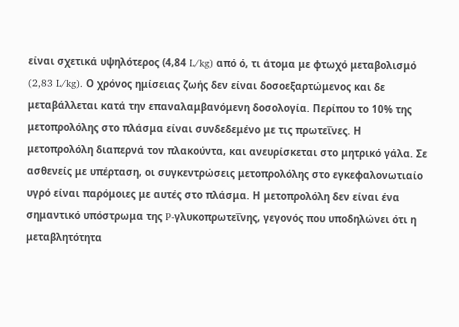είναι σχετικά υψηλότερος (4,84 L/kg) από ό, τι άτομα με φτωχό μεταβολισμό (2,83 L/kg). Ο χρόνος ημίσειας ζωής δεν είναι δοσοεξαρτώμενος και δε μεταβάλλεται κατά την επαναλαμβανόμενη δοσολογία. Περίπου το 10% της μετοπρολόλης στο πλάσμα είναι συνδεδεμένο με τις πρωτεΐνες. Η μετοπρολόλη διαπερνά τον πλακούντα, και ανευρίσκεται στο μητρικό γάλα. Σε ασθενείς με υπέρταση, οι συγκεντρώσεις μετοπρολόλης στο εγκεφαλονωτιαίο υγρό είναι παρόμοιες με αυτές στο πλάσμα. Η μετοπρολόλη δεν είναι ένα σημαντικό υπόστρωμα της P-γλυκοπρωτεΐνης, γεγονός που υποδηλώνει ότι η μεταβλητότητα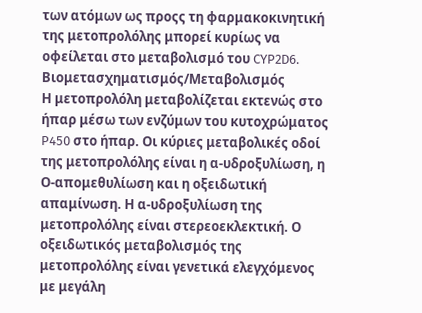των ατόμων ως προςς τη φαρμακοκινητική της μετοπρολόλης μπορεί κυρίως να οφείλεται στο μεταβολισμό του CYP2D6.
Βιομετασχηματισμός/Μεταβολισμός
Η μετοπρολόλη μεταβολίζεται εκτενώς στο ήπαρ μέσω των ενζύμων του κυτοχρώματος P450 στο ήπαρ. Οι κύριες μεταβολικές οδοί της μετοπρολόλης είναι η α-υδροξυλίωση, η Ο-απομεθυλίωση και η οξειδωτική απαμίνωση. Η α-υδροξυλίωση της μετοπρολόλης είναι στερεοεκλεκτική. Ο οξειδωτικός μεταβολισμός της μετοπρολόλης είναι γενετικά ελεγχόμενος με μεγάλη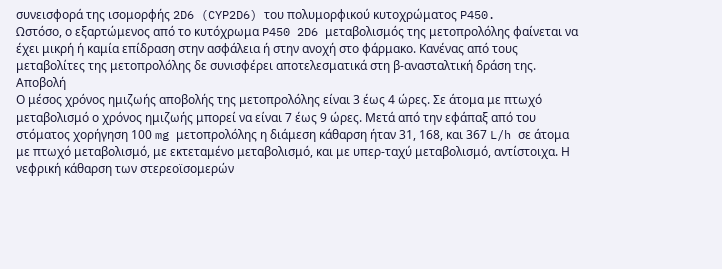συνεισφορά της ισομορφής 2D6 (CYP2D6) του πολυμορφικού κυτοχρώματος P450.
Ωστόσο, ο εξαρτώμενος από το κυτόχρωμα P450 2D6 μεταβολισμός της μετοπρολόλης φαίνεται να έχει μικρή ή καμία επίδραση στην ασφάλεια ή στην ανοχή στο φάρμακο. Κανένας από τους μεταβολίτες της μετοπρολόλης δε συνισφέρει αποτελεσματικά στη β-ανασταλτική δράση της.
Αποβολή
Ο μέσος χρόνος ημιζωής αποβολής της μετοπρολόλης είναι 3 έως 4 ώρες. Σε άτομα με πτωχό μεταβολισμό ο χρόνος ημιζωής μπορεί να είναι 7 έως 9 ώρες. Μετά από την εφάπαξ από του στόματος χορήγηση 100 mg μετοπρολόλης η διάμεση κάθαρση ήταν 31, 168, και 367 L/h σε άτομα με πτωχό μεταβολισμό, με εκτεταμένο μεταβολισμό, και με υπερ-ταχύ μεταβολισμό, αντίστοιχα. Η νεφρική κάθαρση των στερεοϊσομερών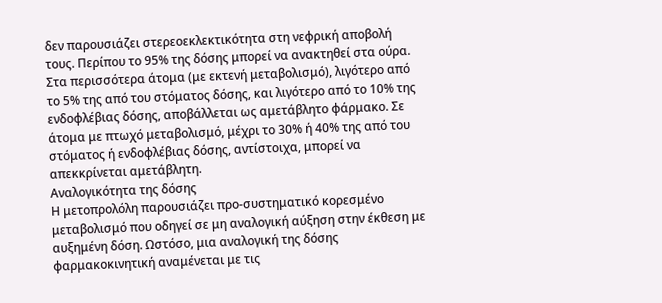δεν παρουσιάζει στερεοεκλεκτικότητα στη νεφρική αποβολή τους. Περίπου το 95% της δόσης μπορεί να ανακτηθεί στα ούρα. Στα περισσότερα άτομα (με εκτενή μεταβολισμό), λιγότερο από το 5% της από του στόματος δόσης, και λιγότερο από το 10% της ενδοφλέβιας δόσης, αποβάλλεται ως αμετάβλητο φάρμακο. Σε άτομα με πτωχό μεταβολισμό, μέχρι το 30% ή 40% της από του στόματος ή ενδοφλέβιας δόσης, αντίστοιχα, μπορεί να απεκκρίνεται αμετάβλητη.
Αναλογικότητα της δόσης
Η μετοπρολόλη παρουσιάζει προ-συστηματικό κορεσμένο μεταβολισμό που οδηγεί σε μη αναλογική αύξηση στην έκθεση με αυξημένη δόση. Ωστόσο, μια αναλογική της δόσης φαρμακοκινητική αναμένεται με τις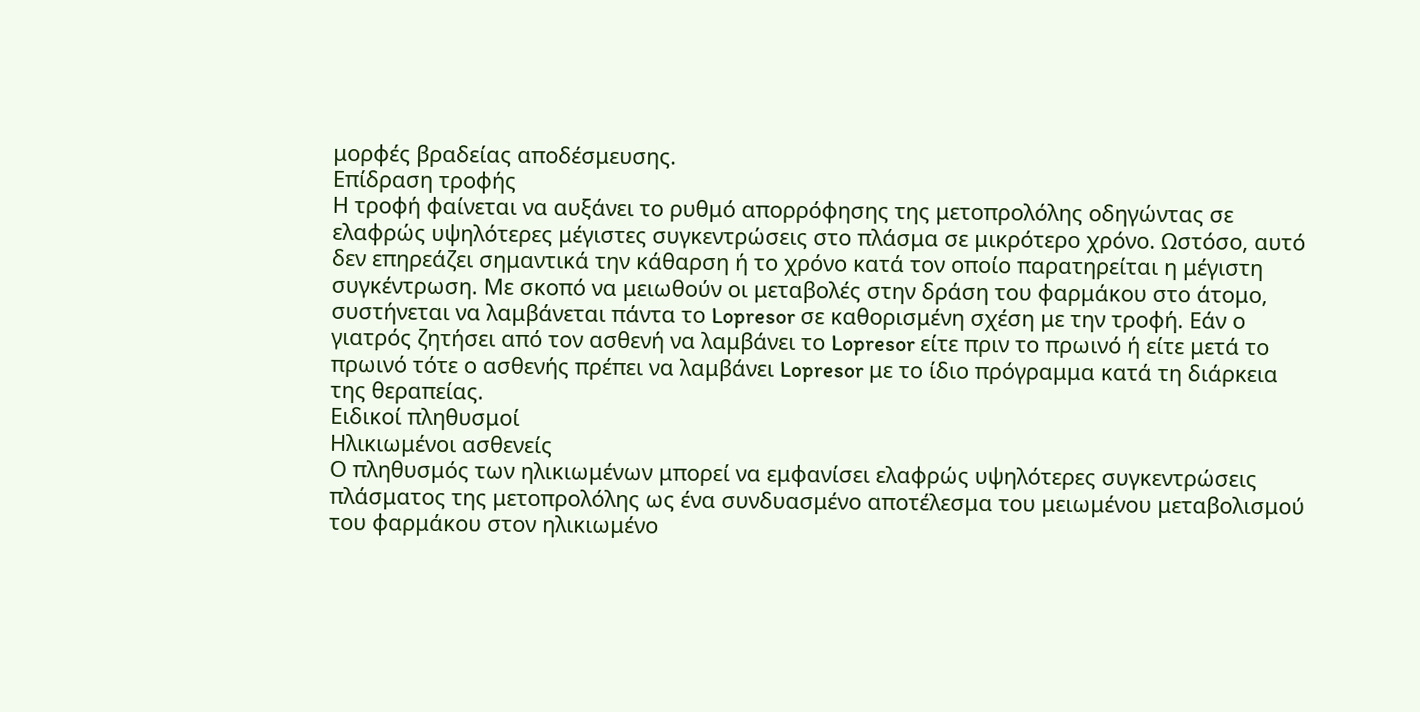μορφές βραδείας αποδέσμευσης.
Επίδραση τροφής
Η τροφή φαίνεται να αυξάνει το ρυθμό απορρόφησης της μετοπρολόλης οδηγώντας σε ελαφρώς υψηλότερες μέγιστες συγκεντρώσεις στο πλάσμα σε μικρότερο χρόνο. Ωστόσο, αυτό δεν επηρεάζει σημαντικά την κάθαρση ή το χρόνο κατά τον οποίο παρατηρείται η μέγιστη συγκέντρωση. Με σκοπό να μειωθούν οι μεταβολές στην δράση του φαρμάκου στο άτομο, συστήνεται να λαμβάνεται πάντα το Lopresor σε καθορισμένη σχέση με την τροφή. Εάν ο γιατρός ζητήσει από τον ασθενή να λαμβάνει το Lopresor είτε πριν το πρωινό ή είτε μετά το πρωινό τότε ο ασθενής πρέπει να λαμβάνει Lopresor με το ίδιο πρόγραμμα κατά τη διάρκεια της θεραπείας.
Ειδικοί πληθυσμοί
Ηλικιωμένοι ασθενείς
Ο πληθυσμός των ηλικιωμένων μπορεί να εμφανίσει ελαφρώς υψηλότερες συγκεντρώσεις πλάσματος της μετοπρολόλης ως ένα συνδυασμένο αποτέλεσμα του μειωμένου μεταβολισμού του φαρμάκου στον ηλικιωμένο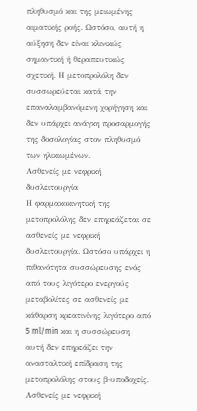πληθυσμό και της μειωμένης αιματικής ροής. Ωστόσο, αυτή η αύξηση δεν είναι κλινικώς σημαντική ή θεραπευτικώς σχετική. Η μετοπρολόλη δεν συσσωρεύεται κατά την επαναλαμβανόμενη χορήγηση και δεν υπάρχει ανάγκη προσαρμογής της δοσολογίας στον πληθυσμό των ηλικιωμένων.
Ασθενείς με νεφρική δυσλειτουργία
Η φαρμακοκινητική της μετοπρολόλης δεν επηρεάζεται σε ασθενείς με νεφρική δυσλειτουργία. Ωστόσο υπάρχει η πιθανότητα συσσώρευσης ενός από τους λιγότερο ενεργούς μεταβολίτες σε ασθενείς με κάθαρση κρεατινίνης λιγότερο από 5 ml/min και η συσσώρευση αυτή δεν επηρεάζει την ανασταλτική επίδραση της μετοπρολόλης στους β-υποδοχείς. Ασθενείς με νεφρική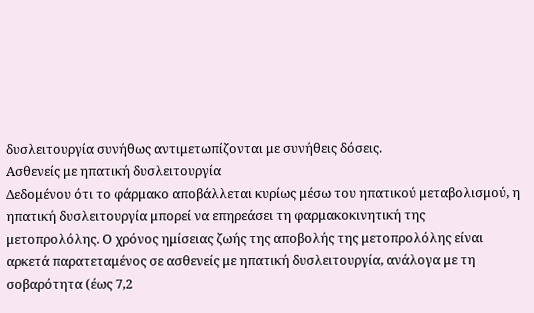δυσλειτουργία συνήθως αντιμετωπίζονται με συνήθεις δόσεις.
Ασθενείς με ηπατική δυσλειτουργία
Δεδομένου ότι το φάρμακο αποβάλλεται κυρίως μέσω του ηπατικού μεταβολισμού, η ηπατική δυσλειτουργία μπορεί να επηρεάσει τη φαρμακοκινητική της μετοπρολόλης. Ο χρόνος ημίσειας ζωής της αποβολής της μετοπρολόλης είναι αρκετά παρατεταμένος σε ασθενείς με ηπατική δυσλειτουργία, ανάλογα με τη σοβαρότητα (έως 7,2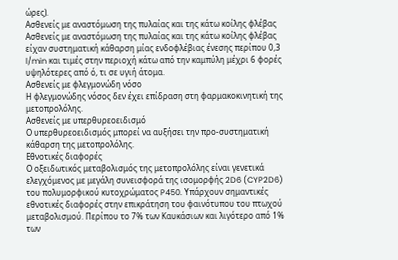ώρες).
Ασθενείς με αναστόμωση της πυλαίας και της κάτω κοίλης φλέβας
Ασθενείς με αναστόμωση της πυλαίας και της κάτω κοίλης φλέβας είχαν συστηματική κάθαρση μίας ενδοφλέβιας ένεσης περίπου 0,3 l/min και τιμές στην περιοχή κάτω από την καμπύλη μέχρι 6 φορές υψηλότερες από ό, τι σε υγιή άτομα.
Ασθενείς με φλεγμονώδη νόσο
Η φλεγμονώδης νόσος δεν έχει επίδραση στη φαρμακοκινητική της μετοπρολόλης.
Ασθενείς με υπερθυρεοειδισμό
Ο υπερθυρεοειδισμός μπορεί να αυξήσει την προ-συστηματική κάθαρση της μετοπρολόλης.
Εθνοτικές διαφορές
Ο οξειδωτικός μεταβολισμός της μετοπρολόλης είναι γενετικά ελεγχόμενος με μεγάλη συνεισφορά της ισομορφής 2D6 (CYP2D6) του πολυμορφικού κυτοχρώματος P450. Υπάρχουν σημαντικές εθνοτικές διαφορές στην επικράτηση του φαινότυπου του πτωχού μεταβολισμού. Περίπου το 7% των Καυκάσιων και λιγότερο από 1% των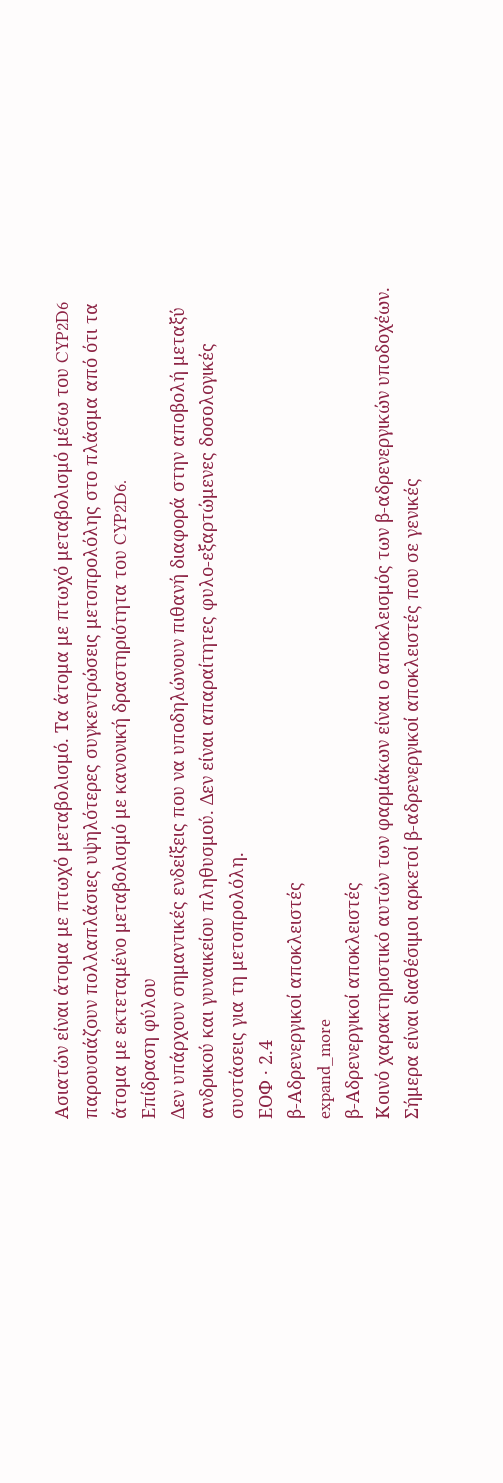Ασιατών είναι άτομα με πτωχό μεταβολισμό. Τα άτομα με πτωχό μεταβολισμό μέσω του CYP2D6 παρουσιάζουν πολλαπλάσιες υψηλότερες συγκεντρώσεις μετοπρολόλης στο πλάσμα από ότι τα άτομα με εκτεταμένο μεταβολισμό με κανονική δραστηριότητα του CYP2D6.
Επίδραση φύλου
Δεν υπάρχουν σημαντικές ενδείξεις που να υποδηλώνουν πιθανή διαφορά στην αποβολή μεταξύ ανδρικού και γυναικείου πληθυσμού. Δεν είναι απαραίτητες φυλο-εξαρτώμενες δοσολογικές συστάσεις για τη μετοπρολόλη.
ΕΟΦ · 2.4
β-Αδρενεργικοί αποκλειστές
expand_more
β-Αδρενεργικοί αποκλειστές
Κοινό χαρακτηριστικό αυτών των φαρμάκων είναι ο αποκλεισμός των β-αδρενεργικών υποδοχέων. Σήμερα είναι διαθέσιμοι αρκετοί β-αδρενεργικοί αποκλειστές που σε γενικές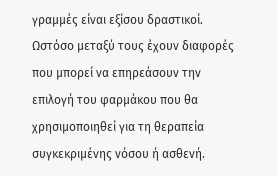γραμμές είναι εξίσου δραστικοί. Ωστόσο μεταξύ τους έχουν διαφορές που μπορεί να επηρεάσουν την επιλογή του φαρμάκου που θα χρησιμοποιηθεί για τη θεραπεία συγκεκριμένης νόσου ή ασθενή.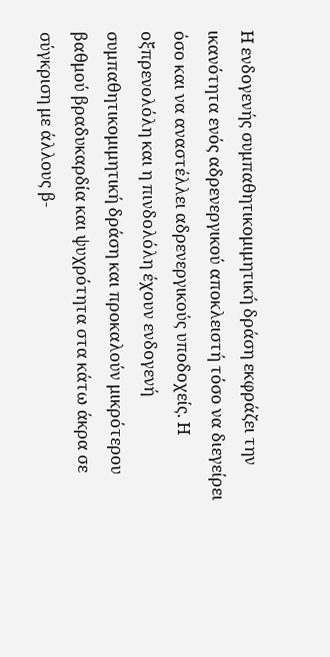Η ενδογενής συμπαθητικομιμητική δράση εκφράζει την ικανότητα ενός αδρενεργικού αποκλειστή τόσο να διεγείρει όσο και να αναστέλλει αδρενεργικούς υποδοχείς. Η οξπρενολόλη και η πινδολόλη έχουν ενδογενή συμπαθητικομιμητική δράση και προκαλούν μικρότερου βαθμού βραδυκαρδία και ψυχρότητα στα κάτω άκρα σε σύγκριση με άλλους β-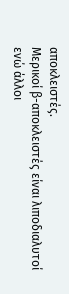αποκλειστές.
Μερικοί β-αποκλειστές είναι λιποδιαλυτοί ενώ άλλοι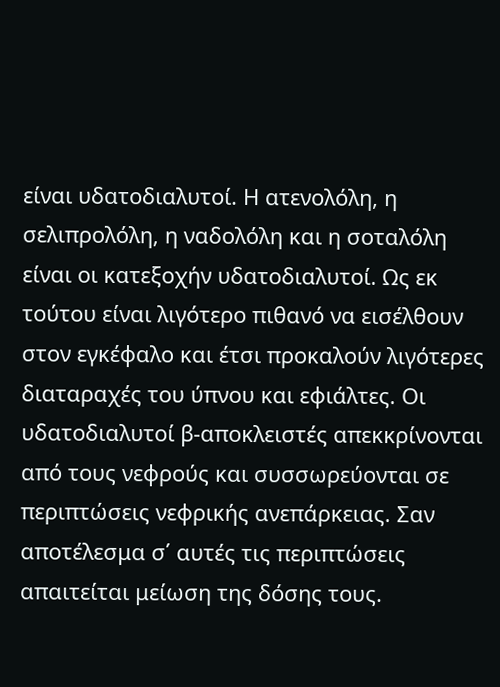είναι υδατοδιαλυτοί. Η ατενολόλη, η σελιπρολόλη, η ναδολόλη και η σοταλόλη είναι οι κατεξοχήν υδατοδιαλυτοί. Ως εκ τούτου είναι λιγότερο πιθανό να εισέλθουν στον εγκέφαλο και έτσι προκαλούν λιγότερες διαταραχές του ύπνου και εφιάλτες. Οι υδατοδιαλυτοί β-αποκλειστές απεκκρίνονται από τους νεφρούς και συσσωρεύονται σε περιπτώσεις νεφρικής ανεπάρκειας. Σαν αποτέλεσμα σ΄ αυτές τις περιπτώσεις απαιτείται μείωση της δόσης τους.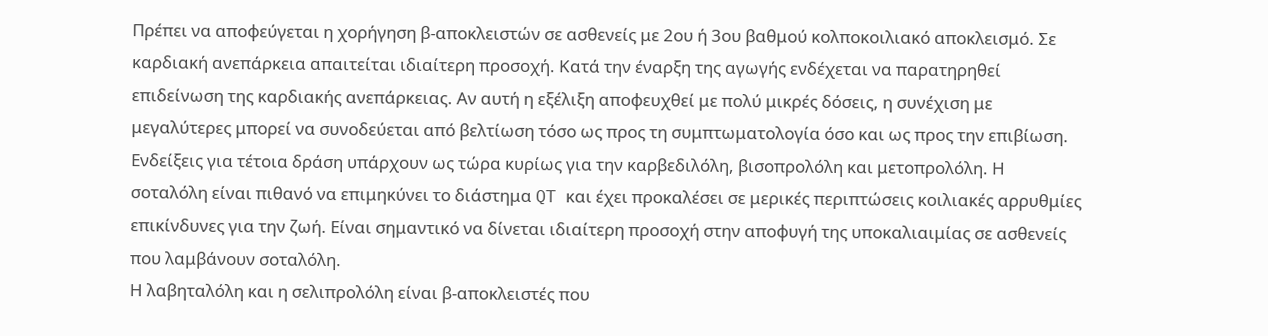Πρέπει να αποφεύγεται η χορήγηση β-αποκλειστών σε ασθενείς με 2ου ή 3ου βαθμού κολποκοιλιακό αποκλεισμό. Σε καρδιακή ανεπάρκεια απαιτείται ιδιαίτερη προσοχή. Κατά την έναρξη της αγωγής ενδέχεται να παρατηρηθεί επιδείνωση της καρδιακής ανεπάρκειας. Αν αυτή η εξέλιξη αποφευχθεί με πολύ μικρές δόσεις, η συνέχιση με μεγαλύτερες μπορεί να συνοδεύεται από βελτίωση τόσο ως προς τη συμπτωματολογία όσο και ως προς την επιβίωση. Ενδείξεις για τέτοια δράση υπάρχουν ως τώρα κυρίως για την καρβεδιλόλη, βισοπρολόλη και μετοπρολόλη. Η σοταλόλη είναι πιθανό να επιμηκύνει το διάστημα QT και έχει προκαλέσει σε μερικές περιπτώσεις κοιλιακές αρρυθμίες επικίνδυνες για την ζωή. Είναι σημαντικό να δίνεται ιδιαίτερη προσοχή στην αποφυγή της υποκαλιαιμίας σε ασθενείς που λαμβάνουν σοταλόλη.
Η λαβηταλόλη και η σελιπρολόλη είναι β-αποκλειστές που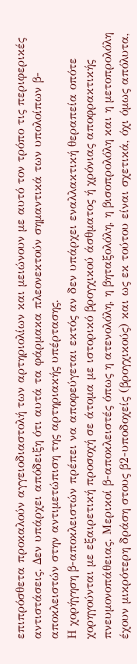επιπρόσθετα προκαλούν αγγειοδιαστολή των αρτηριολίων και μειώνουν με αυτό τον τρόπο τις περιφερικές αντιστάσεις. Δεν υπάρχει απόδειξη ότι αυτά τα φάρμακα πλεονεκτούν σημαντικά των υπολοίπων β-αποκλειστών στην αντιμετώπιση της αρτηριακής υπέρτασης.
Η χορήγηση β-αποκλειστών πρέπει να αποφεύγεται εκτός αν δεν υπάρχει εναλλακτική θεραπεία οπότε χορηγούνται με εξαιρετική προσοχή σε άτομα με ιστορικό βρογχικού άσθματος ή χρόνιας αποφρακτικής πνευμονοπάθειας. Μερικοί β-αποκλειστές όπως η ατενολόλη, η βηταξολόλη, η βισοπρολόλη και η μετοπρολόλη έχουν μικρότερη δράση στους β2-υποδοχείς (βρογχικούς) και ως εκ τούτου είναι σχετικά, όχι όμως απόλυτα,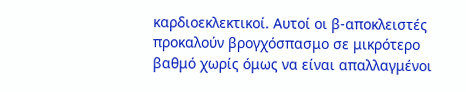καρδιοεκλεκτικοί. Αυτοί οι β-αποκλειστές προκαλούν βρογχόσπασμο σε μικρότερο βαθμό χωρίς όμως να είναι απαλλαγμένοι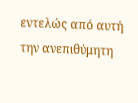εντελώς από αυτή την ανεπιθύμητη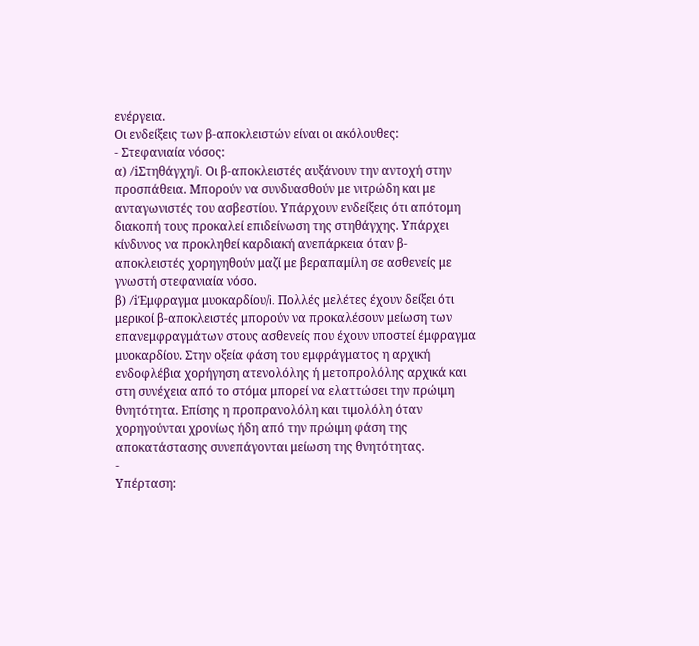ενέργεια.
Οι ενδείξεις των β-αποκλειστών είναι οι ακόλουθες:
- Στεφανιαία νόσος:
α) /iΣτηθάγχη/i. Οι β-αποκλειστές αυξάνουν την αντοχή στην προσπάθεια. Μπορούν να συνδυασθούν με νιτρώδη και με ανταγωνιστές του ασβεστίου. Υπάρχουν ενδείξεις ότι απότομη διακοπή τους προκαλεί επιδείνωση της στηθάγχης. Υπάρχει κίνδυνος να προκληθεί καρδιακή ανεπάρκεια όταν β-αποκλειστές χορηγηθούν μαζί με βεραπαμίλη σε ασθενείς με γνωστή στεφανιαία νόσο.
β) /iΈμφραγμα μυοκαρδίου/i. Πολλές μελέτες έχουν δείξει ότι μερικοί β-αποκλειστές μπορούν να προκαλέσουν μείωση των επανεμφραγμάτων στους ασθενείς που έχουν υποστεί έμφραγμα μυοκαρδίου. Στην οξεία φάση του εμφράγματος η αρχική ενδοφλέβια χορήγηση ατενολόλης ή μετοπρολόλης αρχικά και στη συνέχεια από το στόμα μπορεί να ελαττώσει την πρώιμη θνητότητα. Επίσης η προπρανολόλη και τιμολόλη όταν χορηγούνται χρονίως ήδη από την πρώιμη φάση της αποκατάστασης συνεπάγονται μείωση της θνητότητας.
-
Υπέρταση: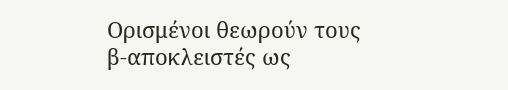Ορισμένοι θεωρούν τους β-αποκλειστές ως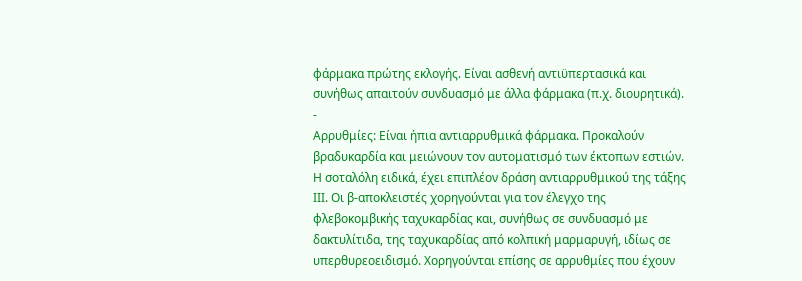φάρμακα πρώτης εκλογής. Είναι ασθενή αντιϋπερτασικά και συνήθως απαιτούν συνδυασμό με άλλα φάρμακα (π.χ. διουρητικά).
-
Αρρυθμίες: Είναι ήπια αντιαρρυθμικά φάρμακα. Προκαλούν βραδυκαρδία και μειώνουν τον αυτοματισμό των έκτοπων εστιών. Η σοταλόλη ειδικά, έχει επιπλέον δράση αντιαρρυθμικού της τάξης ΙΙΙ. Οι β-αποκλειστές χορηγούνται για τον έλεγχο της φλεβοκομβικής ταχυκαρδίας και, συνήθως σε συνδυασμό με δακτυλίτιδα, της ταχυκαρδίας από κολπική μαρμαρυγή, ιδίως σε υπερθυρεοειδισμό. Χορηγούνται επίσης σε αρρυθμίες που έχουν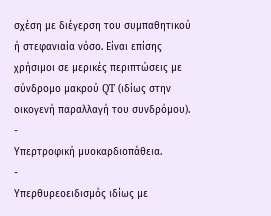σχέση με διέγερση του συμπαθητικού ή στεφανιαία νόσο. Είναι επίσης χρήσιμοι σε μερικές περιπτώσεις με σύνδρομο μακρού QT (ιδίως στην οικογενή παραλλαγή του συνδρόμου).
-
Υπερτροφική μυοκαρδιοπάθεια.
-
Υπερθυρεοειδισμός ιδίως με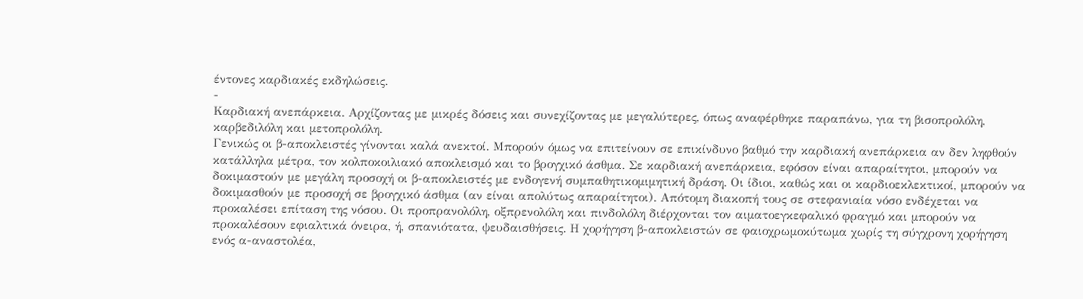έντονες καρδιακές εκδηλώσεις.
-
Καρδιακή ανεπάρκεια. Αρχίζοντας με μικρές δόσεις και συνεχίζοντας με μεγαλύτερες, όπως αναφέρθηκε παραπάνω, για τη βισοπρολόλη, καρβεδιλόλη και μετοπρολόλη.
Γενικώς οι β-αποκλειστές γίνονται καλά ανεκτοί. Μπορούν όμως να επιτείνουν σε επικίνδυνο βαθμό την καρδιακή ανεπάρκεια αν δεν ληφθούν κατάλληλα μέτρα, τον κολποκοιλιακό αποκλεισμό και το βρογχικό άσθμα. Σε καρδιακή ανεπάρκεια, εφόσον είναι απαραίτητοι, μπορούν να δοκιμαστούν με μεγάλη προσοχή οι β-αποκλειστές με ενδογενή συμπαθητικομιμητική δράση. Οι ίδιοι, καθώς και οι καρδιοεκλεκτικοί, μπορούν να δοκιμασθούν με προσοχή σε βρογχικό άσθμα (αν είναι απολύτως απαραίτητοι). Απότομη διακοπή τους σε στεφανιαία νόσο ενδέχεται να προκαλέσει επίταση της νόσου. Οι προπρανολόλη, οξπρενολόλη και πινδολόλη διέρχονται τον αιματοεγκεφαλικό φραγμό και μπορούν να προκαλέσουν εφιαλτικά όνειρα, ή, σπανιότατα, ψευδαισθήσεις. Η χορήγηση β-αποκλειστών σε φαιοχρωμοκύτωμα χωρίς τη σύγχρονη χορήγηση ενός α-αναστολέα,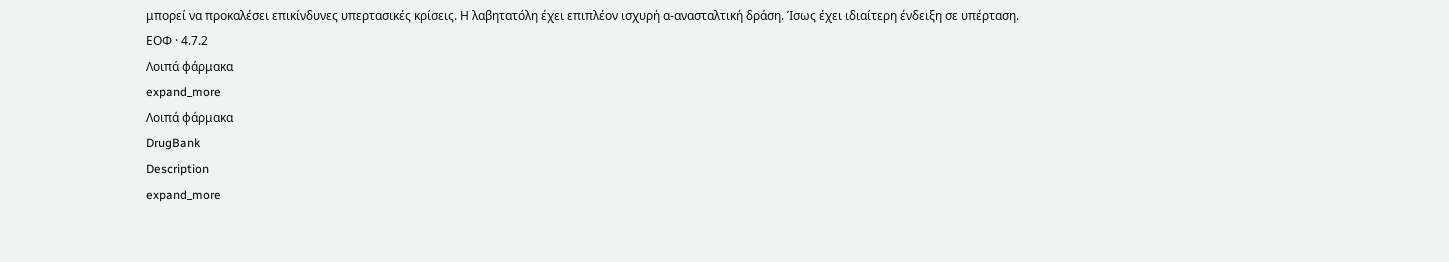μπορεί να προκαλέσει επικίνδυνες υπερτασικές κρίσεις. Η λαβητατόλη έχει επιπλέον ισχυρή α-ανασταλτική δράση. Ίσως έχει ιδιαίτερη ένδειξη σε υπέρταση.
ΕΟΦ · 4.7.2
Λοιπά φάρμακα
expand_more
Λοιπά φάρμακα
DrugBank
Description
expand_more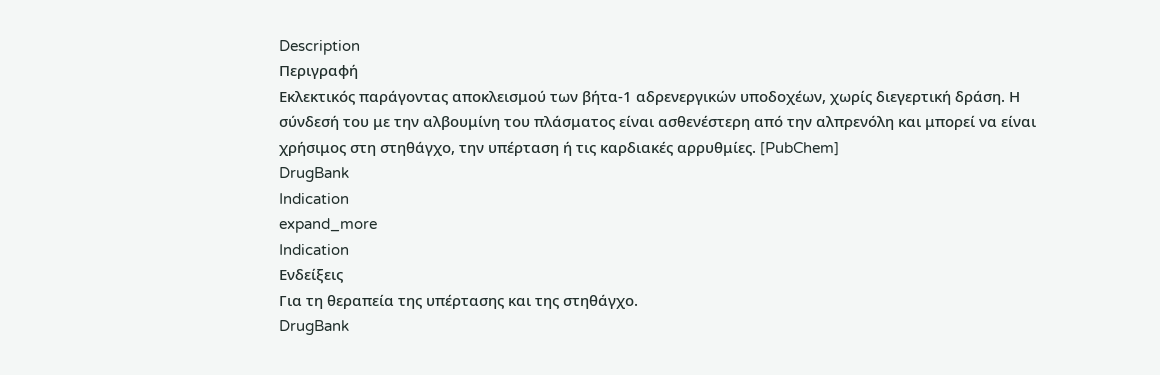Description
Περιγραφή
Εκλεκτικός παράγοντας αποκλεισμού των βήτα-1 αδρενεργικών υποδοχέων, χωρίς διεγερτική δράση. Η σύνδεσή του με την αλβουμίνη του πλάσματος είναι ασθενέστερη από την αλπρενόλη και μπορεί να είναι χρήσιμος στη στηθάγχο, την υπέρταση ή τις καρδιακές αρρυθμίες. [PubChem]
DrugBank
Indication
expand_more
Indication
Ενδείξεις
Για τη θεραπεία της υπέρτασης και της στηθάγχο.
DrugBank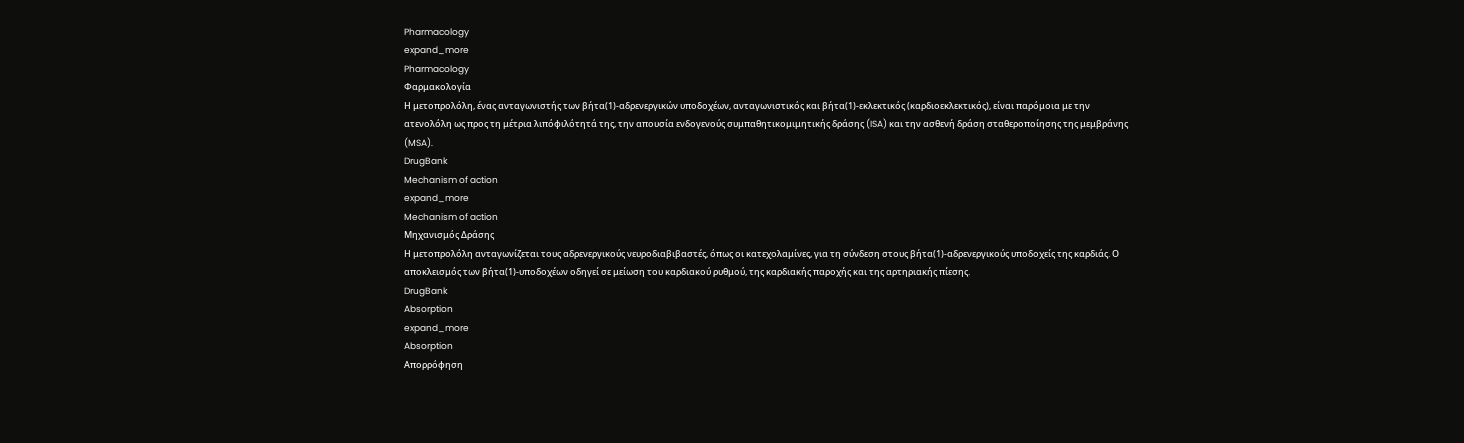Pharmacology
expand_more
Pharmacology
Φαρμακολογία
Η μετοπρολόλη, ένας ανταγωνιστής των βήτα(1)-αδρενεργικών υποδοχέων, ανταγωνιστικός και βήτα(1)-εκλεκτικός (καρδιοεκλεκτικός), είναι παρόμοια με την ατενολόλη ως προς τη μέτρια λιπόφιλότητά της, την απουσία ενδογενούς συμπαθητικομιμητικής δράσης (ISA) και την ασθενή δράση σταθεροποίησης της μεμβράνης (MSA).
DrugBank
Mechanism of action
expand_more
Mechanism of action
Μηχανισμός Δράσης
Η μετοπρολόλη ανταγωνίζεται τους αδρενεργικούς νευροδιαβιβαστές, όπως οι κατεχολαμίνες, για τη σύνδεση στους βήτα(1)-αδρενεργικούς υποδοχείς της καρδιάς. Ο αποκλεισμός των βήτα(1)-υποδοχέων οδηγεί σε μείωση του καρδιακού ρυθμού, της καρδιακής παροχής και της αρτηριακής πίεσης.
DrugBank
Absorption
expand_more
Absorption
Απορρόφηση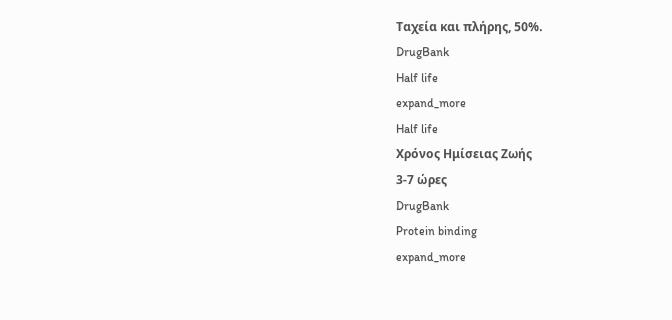Ταχεία και πλήρης, 50%.
DrugBank
Half life
expand_more
Half life
Χρόνος Ημίσειας Ζωής
3-7 ώρες
DrugBank
Protein binding
expand_more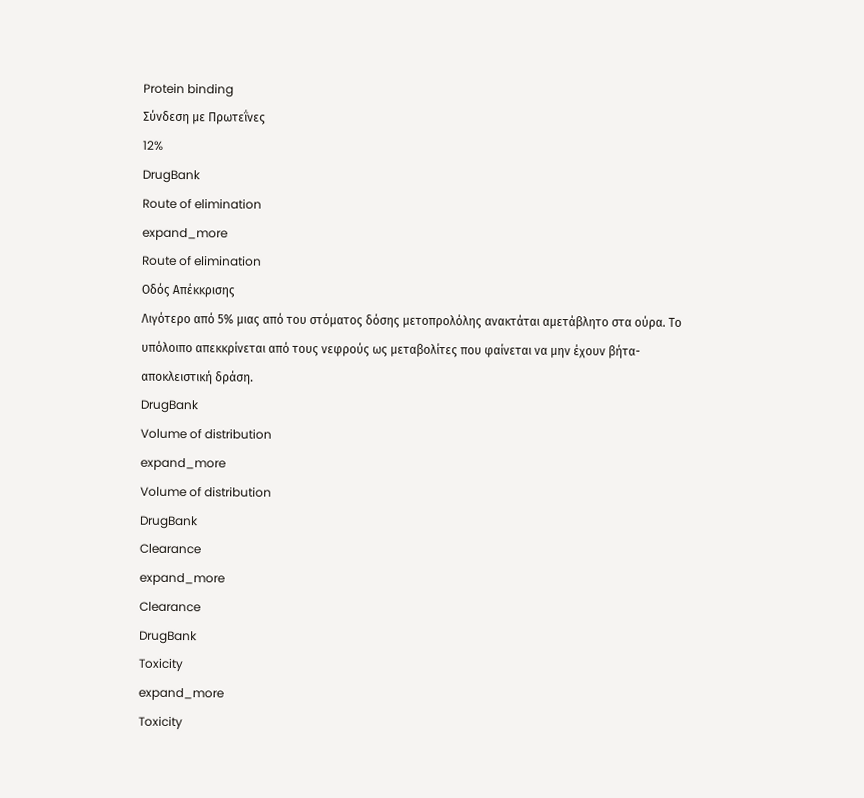Protein binding
Σύνδεση με Πρωτεΐνες
12%
DrugBank
Route of elimination
expand_more
Route of elimination
Οδός Απέκκρισης
Λιγότερο από 5% μιας από του στόματος δόσης μετοπρολόλης ανακτάται αμετάβλητο στα ούρα. Το υπόλοιπο απεκκρίνεται από τους νεφρούς ως μεταβολίτες που φαίνεται να μην έχουν βήτα-αποκλειστική δράση.
DrugBank
Volume of distribution
expand_more
Volume of distribution
DrugBank
Clearance
expand_more
Clearance
DrugBank
Toxicity
expand_more
Toxicity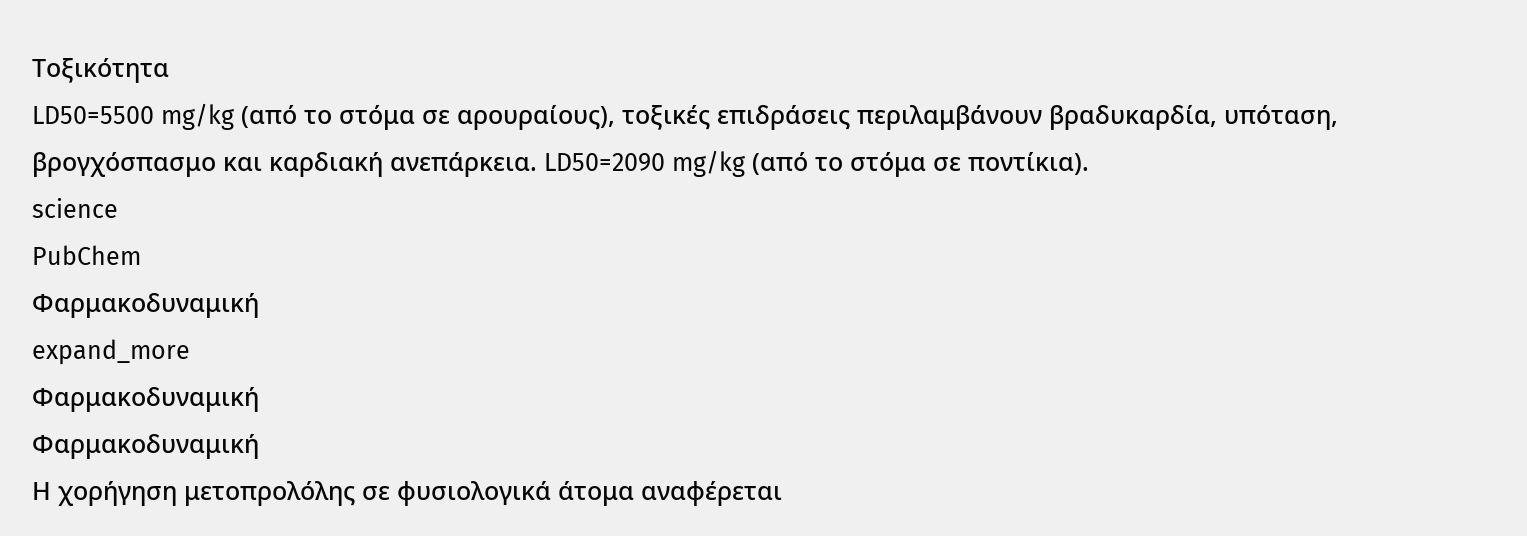Τοξικότητα
LD50=5500 mg/kg (από το στόμα σε αρουραίους), τοξικές επιδράσεις περιλαμβάνουν βραδυκαρδία, υπόταση, βρογχόσπασμο και καρδιακή ανεπάρκεια. LD50=2090 mg/kg (από το στόμα σε ποντίκια).
science
PubChem
Φαρμακοδυναμική
expand_more
Φαρμακοδυναμική
Φαρμακοδυναμική
Η χορήγηση μετοπρολόλης σε φυσιολογικά άτομα αναφέρεται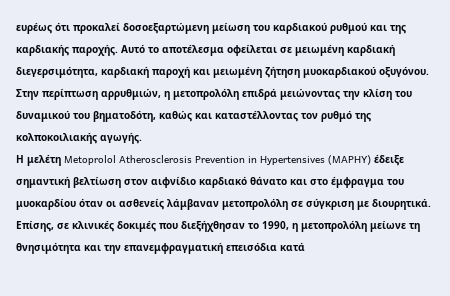ευρέως ότι προκαλεί δοσοεξαρτώμενη μείωση του καρδιακού ρυθμού και της καρδιακής παροχής. Αυτό το αποτέλεσμα οφείλεται σε μειωμένη καρδιακή διεγερσιμότητα, καρδιακή παροχή και μειωμένη ζήτηση μυοκαρδιακού οξυγόνου.
Στην περίπτωση αρρυθμιών, η μετοπρολόλη επιδρά μειώνοντας την κλίση του δυναμικού του βηματοδότη, καθώς και καταστέλλοντας τον ρυθμό της κολποκοιλιακής αγωγής.
Η μελέτη Metoprolol Atherosclerosis Prevention in Hypertensives (MAPHY) έδειξε σημαντική βελτίωση στον αιφνίδιο καρδιακό θάνατο και στο έμφραγμα του μυοκαρδίου όταν οι ασθενείς λάμβαναν μετοπρολόλη σε σύγκριση με διουρητικά.
Επίσης, σε κλινικές δοκιμές που διεξήχθησαν το 1990, η μετοπρολόλη μείωνε τη θνησιμότητα και την επανεμφραγματική επεισόδια κατά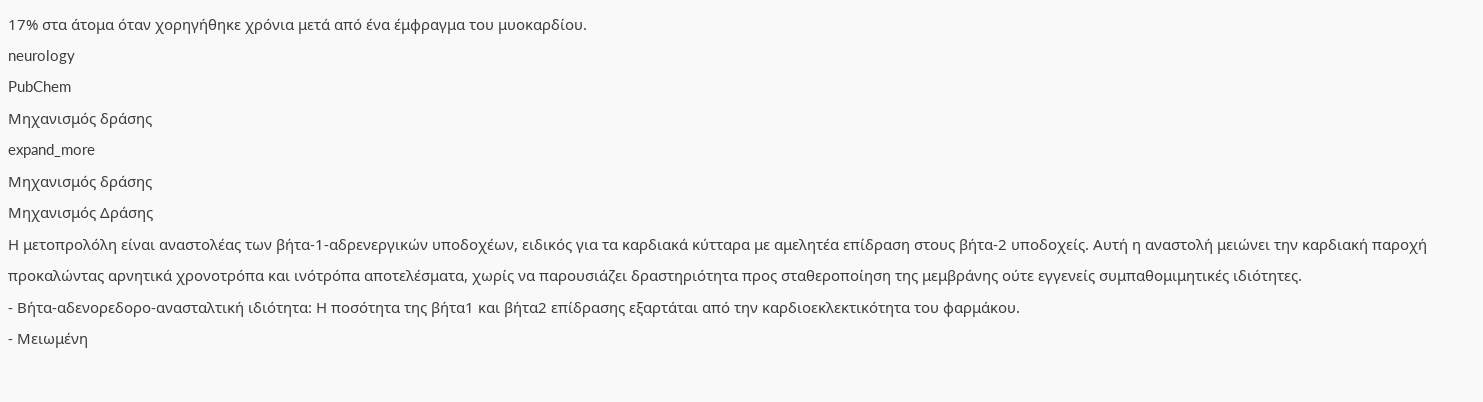17% στα άτομα όταν χορηγήθηκε χρόνια μετά από ένα έμφραγμα του μυοκαρδίου.
neurology
PubChem
Μηχανισμός δράσης
expand_more
Μηχανισμός δράσης
Μηχανισμός Δράσης
Η μετοπρολόλη είναι αναστολέας των βήτα-1-αδρενεργικών υποδοχέων, ειδικός για τα καρδιακά κύτταρα με αμελητέα επίδραση στους βήτα-2 υποδοχείς. Αυτή η αναστολή μειώνει την καρδιακή παροχή προκαλώντας αρνητικά χρονοτρόπα και ινότρόπα αποτελέσματα, χωρίς να παρουσιάζει δραστηριότητα προς σταθεροποίηση της μεμβράνης ούτε εγγενείς συμπαθομιμητικές ιδιότητες.
- Βήτα-αδενορεδορο-ανασταλτική ιδιότητα: Η ποσότητα της βήτα1 και βήτα2 επίδρασης εξαρτάται από την καρδιοεκλεκτικότητα του φαρμάκου.
- Μειωμένη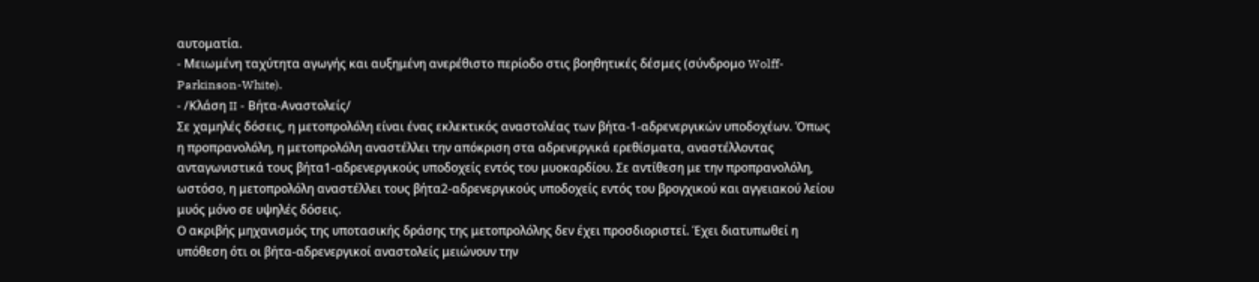αυτοματία.
- Μειωμένη ταχύτητα αγωγής και αυξημένη ανερέθιστο περίοδο στις βοηθητικές δέσμες (σύνδρομο Wolff-Parkinson-White).
- /Κλάση II - Βήτα-Αναστολείς/
Σε χαμηλές δόσεις, η μετοπρολόλη είναι ένας εκλεκτικός αναστολέας των βήτα-1-αδρενεργικών υποδοχέων. Όπως η προπρανολόλη, η μετοπρολόλη αναστέλλει την απόκριση στα αδρενεργικά ερεθίσματα, αναστέλλοντας ανταγωνιστικά τους βήτα1-αδρενεργικούς υποδοχείς εντός του μυοκαρδίου. Σε αντίθεση με την προπρανολόλη, ωστόσο, η μετοπρολόλη αναστέλλει τους βήτα2-αδρενεργικούς υποδοχείς εντός του βρογχικού και αγγειακού λείου μυός μόνο σε υψηλές δόσεις.
Ο ακριβής μηχανισμός της υποτασικής δράσης της μετοπρολόλης δεν έχει προσδιοριστεί. Έχει διατυπωθεί η υπόθεση ότι οι βήτα-αδρενεργικοί αναστολείς μειώνουν την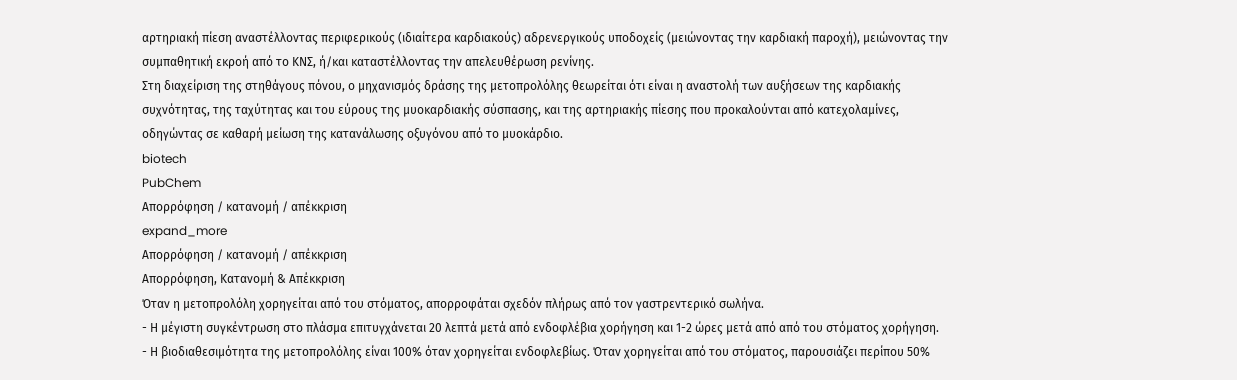αρτηριακή πίεση αναστέλλοντας περιφερικούς (ιδιαίτερα καρδιακούς) αδρενεργικούς υποδοχείς (μειώνοντας την καρδιακή παροχή), μειώνοντας την συμπαθητική εκροή από το ΚΝΣ, ή/και καταστέλλοντας την απελευθέρωση ρενίνης.
Στη διαχείριση της στηθάγους πόνου, ο μηχανισμός δράσης της μετοπρολόλης θεωρείται ότι είναι η αναστολή των αυξήσεων της καρδιακής συχνότητας, της ταχύτητας και του εύρους της μυοκαρδιακής σύσπασης, και της αρτηριακής πίεσης που προκαλούνται από κατεχολαμίνες, οδηγώντας σε καθαρή μείωση της κατανάλωσης οξυγόνου από το μυοκάρδιο.
biotech
PubChem
Απορρόφηση / κατανομή / απέκκριση
expand_more
Απορρόφηση / κατανομή / απέκκριση
Απορρόφηση, Κατανομή & Απέκκριση
Όταν η μετοπρολόλη χορηγείται από του στόματος, απορροφάται σχεδόν πλήρως από τον γαστρεντερικό σωλήνα.
- Η μέγιστη συγκέντρωση στο πλάσμα επιτυγχάνεται 20 λεπτά μετά από ενδοφλέβια χορήγηση και 1-2 ώρες μετά από από του στόματος χορήγηση.
- Η βιοδιαθεσιμότητα της μετοπρολόλης είναι 100% όταν χορηγείται ενδοφλεβίως. Όταν χορηγείται από του στόματος, παρουσιάζει περίπου 50%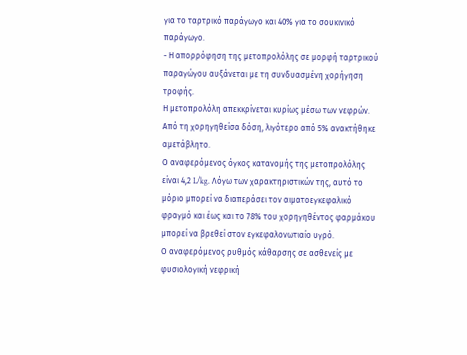για το ταρτρικό παράγωγο και 40% για το σουκινικό παράγωγο.
- Η απορρόφηση της μετοπρολόλης σε μορφή ταρτρικού παραγώγου αυξάνεται με τη συνδυασμένη χορήγηση τροφής.
Η μετοπρολόλη απεκκρίνεται κυρίως μέσω των νεφρών. Από τη χορηγηθείσα δόση, λιγότερο από 5% ανακτήθηκε αμετάβλητο.
Ο αναφερόμενος όγκος κατανομής της μετοπρολόλης είναι 4,2 L/kg. Λόγω των χαρακτηριστικών της, αυτό το μόριο μπορεί να διαπεράσει τον αιματοεγκεφαλικό φραγμό και έως και το 78% του χορηγηθέντος φαρμάκου μπορεί να βρεθεί στον εγκεφαλονωτιαίο υγρό.
Ο αναφερόμενος ρυθμός κάθαρσης σε ασθενείς με φυσιολογική νεφρική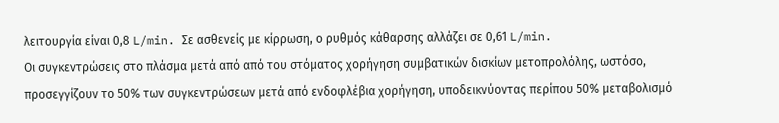λειτουργία είναι 0,8 L/min. Σε ασθενείς με κίρρωση, ο ρυθμός κάθαρσης αλλάζει σε 0,61 L/min.
Οι συγκεντρώσεις στο πλάσμα μετά από από του στόματος χορήγηση συμβατικών δισκίων μετοπρολόλης, ωστόσο, προσεγγίζουν το 50% των συγκεντρώσεων μετά από ενδοφλέβια χορήγηση, υποδεικνύοντας περίπου 50% μεταβολισμό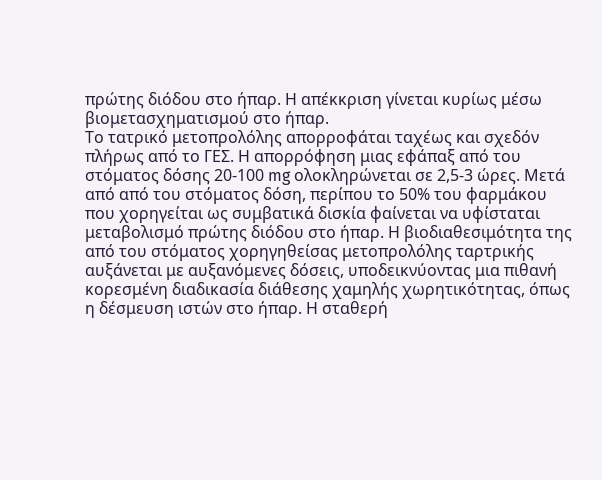πρώτης διόδου στο ήπαρ. Η απέκκριση γίνεται κυρίως μέσω βιομετασχηματισμού στο ήπαρ.
Το τατρικό μετοπρολόλης απορροφάται ταχέως και σχεδόν πλήρως από το ΓΕΣ. Η απορρόφηση μιας εφάπαξ από του στόματος δόσης 20-100 mg ολοκληρώνεται σε 2,5-3 ώρες. Μετά από από του στόματος δόση, περίπου το 50% του φαρμάκου που χορηγείται ως συμβατικά δισκία φαίνεται να υφίσταται μεταβολισμό πρώτης διόδου στο ήπαρ. Η βιοδιαθεσιμότητα της από του στόματος χορηγηθείσας μετοπρολόλης ταρτρικής αυξάνεται με αυξανόμενες δόσεις, υποδεικνύοντας μια πιθανή κορεσμένη διαδικασία διάθεσης χαμηλής χωρητικότητας, όπως η δέσμευση ιστών στο ήπαρ. Η σταθερή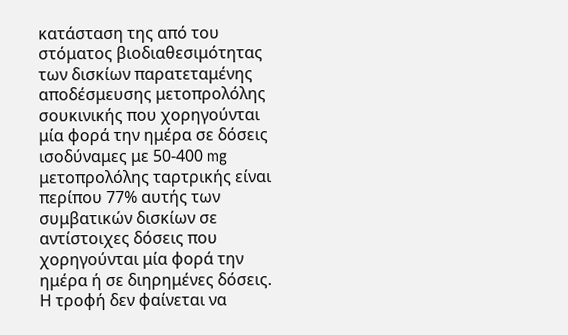κατάσταση της από του στόματος βιοδιαθεσιμότητας των δισκίων παρατεταμένης αποδέσμευσης μετοπρολόλης σουκινικής που χορηγούνται μία φορά την ημέρα σε δόσεις ισοδύναμες με 50-400 mg μετοπρολόλης ταρτρικής είναι περίπου 77% αυτής των συμβατικών δισκίων σε αντίστοιχες δόσεις που χορηγούνται μία φορά την ημέρα ή σε διηρημένες δόσεις. Η τροφή δεν φαίνεται να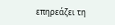επηρεάζει τη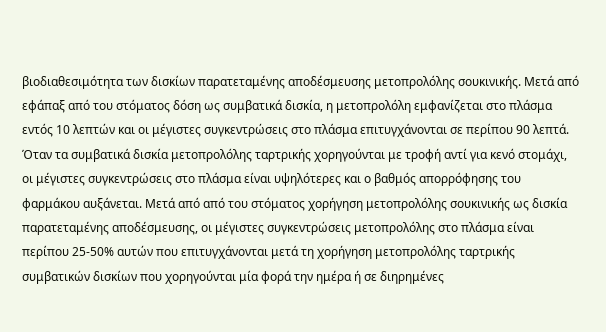βιοδιαθεσιμότητα των δισκίων παρατεταμένης αποδέσμευσης μετοπρολόλης σουκινικής. Μετά από εφάπαξ από του στόματος δόση ως συμβατικά δισκία, η μετοπρολόλη εμφανίζεται στο πλάσμα εντός 10 λεπτών και οι μέγιστες συγκεντρώσεις στο πλάσμα επιτυγχάνονται σε περίπου 90 λεπτά. Όταν τα συμβατικά δισκία μετοπρολόλης ταρτρικής χορηγούνται με τροφή αντί για κενό στομάχι, οι μέγιστες συγκεντρώσεις στο πλάσμα είναι υψηλότερες και ο βαθμός απορρόφησης του φαρμάκου αυξάνεται. Μετά από από του στόματος χορήγηση μετοπρολόλης σουκινικής ως δισκία παρατεταμένης αποδέσμευσης, οι μέγιστες συγκεντρώσεις μετοπρολόλης στο πλάσμα είναι περίπου 25-50% αυτών που επιτυγχάνονται μετά τη χορήγηση μετοπρολόλης ταρτρικής συμβατικών δισκίων που χορηγούνται μία φορά την ημέρα ή σε διηρημένες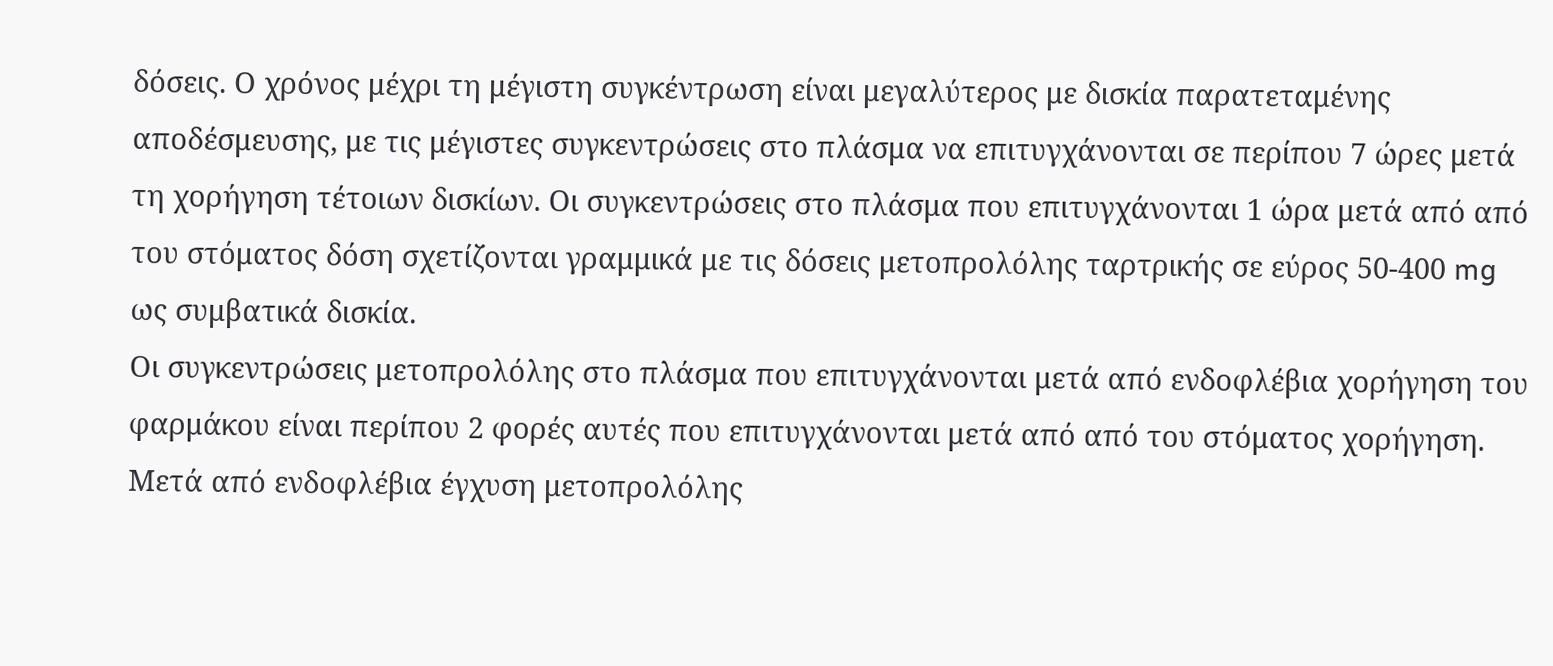δόσεις. Ο χρόνος μέχρι τη μέγιστη συγκέντρωση είναι μεγαλύτερος με δισκία παρατεταμένης αποδέσμευσης, με τις μέγιστες συγκεντρώσεις στο πλάσμα να επιτυγχάνονται σε περίπου 7 ώρες μετά τη χορήγηση τέτοιων δισκίων. Οι συγκεντρώσεις στο πλάσμα που επιτυγχάνονται 1 ώρα μετά από από του στόματος δόση σχετίζονται γραμμικά με τις δόσεις μετοπρολόλης ταρτρικής σε εύρος 50-400 mg ως συμβατικά δισκία.
Οι συγκεντρώσεις μετοπρολόλης στο πλάσμα που επιτυγχάνονται μετά από ενδοφλέβια χορήγηση του φαρμάκου είναι περίπου 2 φορές αυτές που επιτυγχάνονται μετά από από του στόματος χορήγηση. Μετά από ενδοφλέβια έγχυση μετοπρολόλης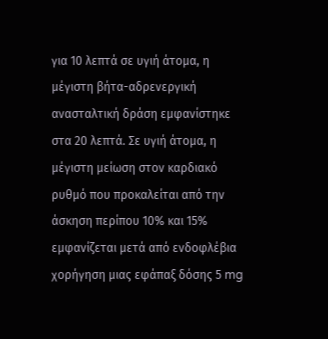για 10 λεπτά σε υγιή άτομα, η μέγιστη βήτα-αδρενεργική ανασταλτική δράση εμφανίστηκε στα 20 λεπτά. Σε υγιή άτομα, η μέγιστη μείωση στον καρδιακό ρυθμό που προκαλείται από την άσκηση περίπου 10% και 15% εμφανίζεται μετά από ενδοφλέβια χορήγηση μιας εφάπαξ δόσης 5 mg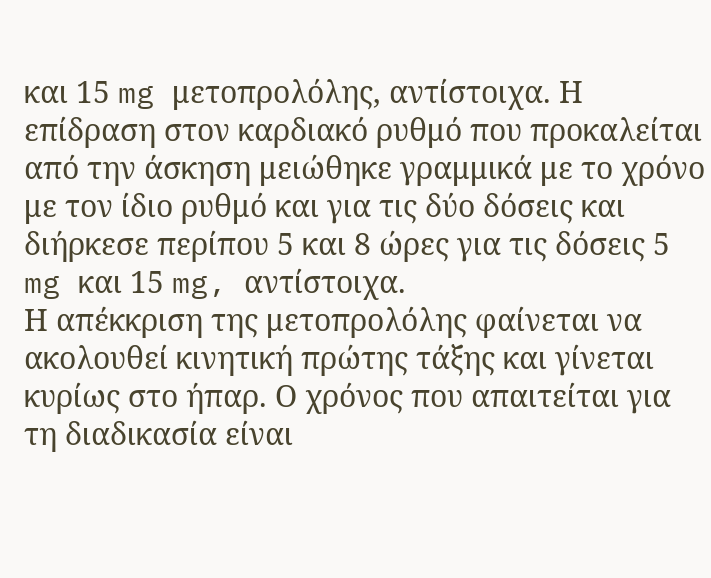και 15 mg μετοπρολόλης, αντίστοιχα. Η επίδραση στον καρδιακό ρυθμό που προκαλείται από την άσκηση μειώθηκε γραμμικά με το χρόνο με τον ίδιο ρυθμό και για τις δύο δόσεις και διήρκεσε περίπου 5 και 8 ώρες για τις δόσεις 5 mg και 15 mg, αντίστοιχα.
Η απέκκριση της μετοπρολόλης φαίνεται να ακολουθεί κινητική πρώτης τάξης και γίνεται κυρίως στο ήπαρ. Ο χρόνος που απαιτείται για τη διαδικασία είναι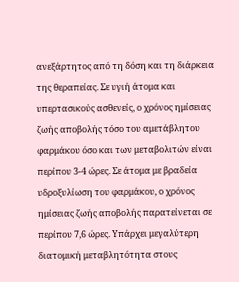ανεξάρτητος από τη δόση και τη διάρκεια της θεραπείας. Σε υγιή άτομα και υπερτασικούς ασθενείς, ο χρόνος ημίσειας ζωής αποβολής τόσο του αμετάβλητου φαρμάκου όσο και των μεταβολιτών είναι περίπου 3-4 ώρες. Σε άτομα με βραδεία υδροξυλίωση του φαρμάκου, ο χρόνος ημίσειας ζωής αποβολής παρατείνεται σε περίπου 7,6 ώρες. Υπάρχει μεγαλύτερη διατομική μεταβλητότητα στους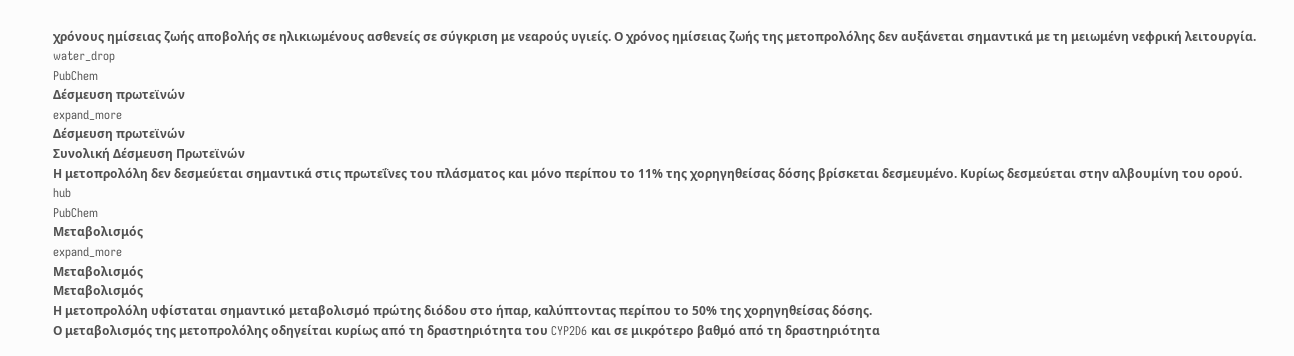χρόνους ημίσειας ζωής αποβολής σε ηλικιωμένους ασθενείς σε σύγκριση με νεαρούς υγιείς. Ο χρόνος ημίσειας ζωής της μετοπρολόλης δεν αυξάνεται σημαντικά με τη μειωμένη νεφρική λειτουργία.
water_drop
PubChem
Δέσμευση πρωτεϊνών
expand_more
Δέσμευση πρωτεϊνών
Συνολική Δέσμευση Πρωτεϊνών
Η μετοπρολόλη δεν δεσμεύεται σημαντικά στις πρωτεΐνες του πλάσματος και μόνο περίπου το 11% της χορηγηθείσας δόσης βρίσκεται δεσμευμένο. Κυρίως δεσμεύεται στην αλβουμίνη του ορού.
hub
PubChem
Μεταβολισμός
expand_more
Μεταβολισμός
Μεταβολισμός
Η μετοπρολόλη υφίσταται σημαντικό μεταβολισμό πρώτης διόδου στο ήπαρ, καλύπτοντας περίπου το 50% της χορηγηθείσας δόσης.
Ο μεταβολισμός της μετοπρολόλης οδηγείται κυρίως από τη δραστηριότητα του CYP2D6 και σε μικρότερο βαθμό από τη δραστηριότητα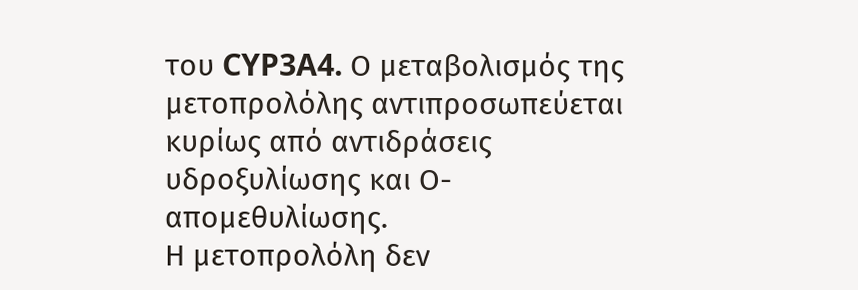του CYP3A4. Ο μεταβολισμός της μετοπρολόλης αντιπροσωπεύεται κυρίως από αντιδράσεις υδροξυλίωσης και Ο-απομεθυλίωσης.
Η μετοπρολόλη δεν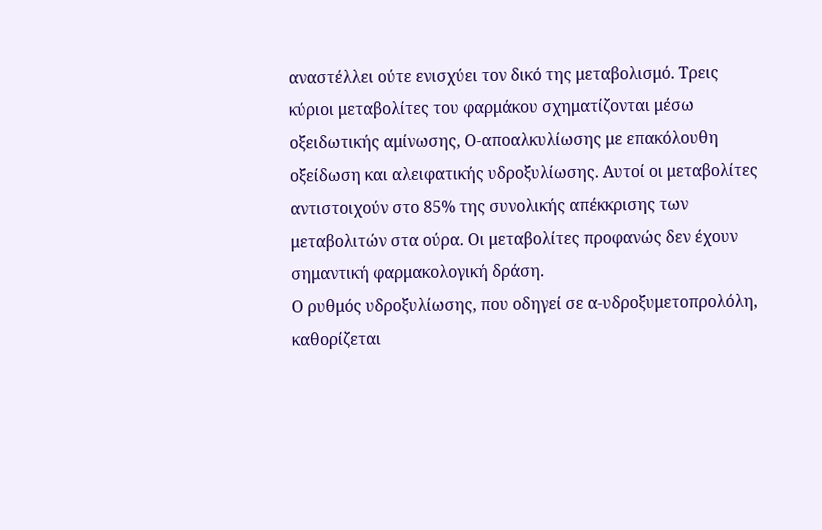αναστέλλει ούτε ενισχύει τον δικό της μεταβολισμό. Τρεις κύριοι μεταβολίτες του φαρμάκου σχηματίζονται μέσω οξειδωτικής αμίνωσης, Ο-αποαλκυλίωσης με επακόλουθη οξείδωση και αλειφατικής υδροξυλίωσης. Αυτοί οι μεταβολίτες αντιστοιχούν στο 85% της συνολικής απέκκρισης των μεταβολιτών στα ούρα. Οι μεταβολίτες προφανώς δεν έχουν σημαντική φαρμακολογική δράση.
Ο ρυθμός υδροξυλίωσης, που οδηγεί σε α-υδροξυμετοπρολόλη, καθορίζεται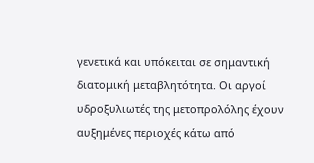γενετικά και υπόκειται σε σημαντική διατομική μεταβλητότητα. Οι αργοί υδροξυλιωτές της μετοπρολόλης έχουν αυξημένες περιοχές κάτω από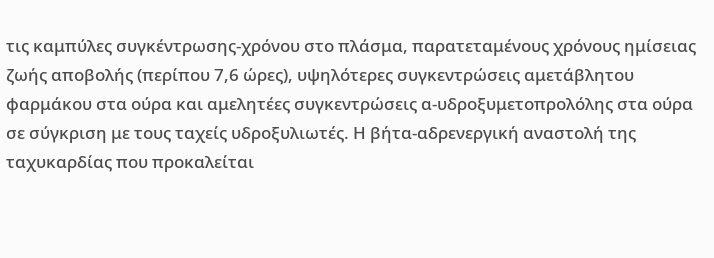τις καμπύλες συγκέντρωσης-χρόνου στο πλάσμα, παρατεταμένους χρόνους ημίσειας ζωής αποβολής (περίπου 7,6 ώρες), υψηλότερες συγκεντρώσεις αμετάβλητου φαρμάκου στα ούρα και αμελητέες συγκεντρώσεις α-υδροξυμετοπρολόλης στα ούρα σε σύγκριση με τους ταχείς υδροξυλιωτές. Η βήτα-αδρενεργική αναστολή της ταχυκαρδίας που προκαλείται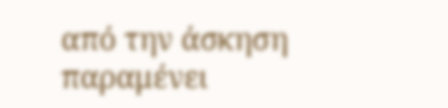από την άσκηση παραμένει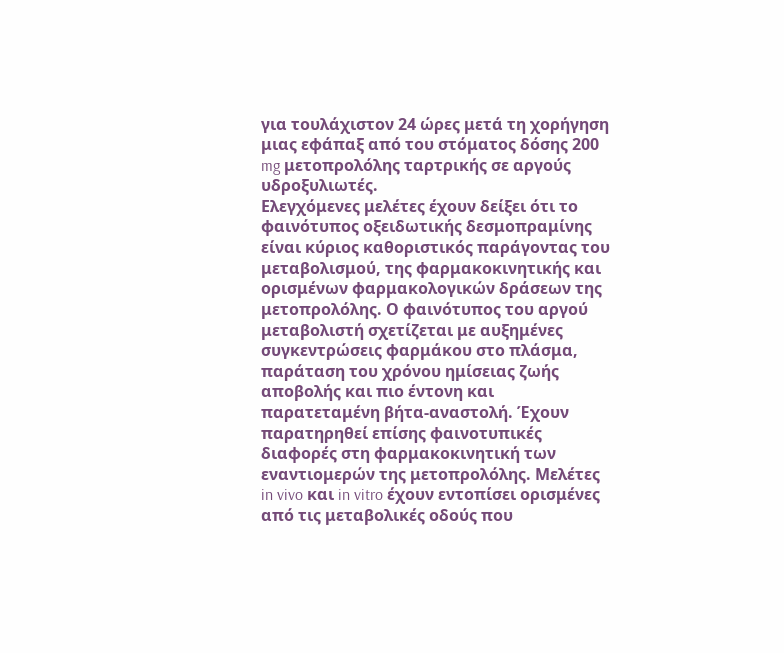για τουλάχιστον 24 ώρες μετά τη χορήγηση μιας εφάπαξ από του στόματος δόσης 200 mg μετοπρολόλης ταρτρικής σε αργούς υδροξυλιωτές.
Ελεγχόμενες μελέτες έχουν δείξει ότι το φαινότυπος οξειδωτικής δεσμοπραμίνης είναι κύριος καθοριστικός παράγοντας του μεταβολισμού, της φαρμακοκινητικής και ορισμένων φαρμακολογικών δράσεων της μετοπρολόλης. Ο φαινότυπος του αργού μεταβολιστή σχετίζεται με αυξημένες συγκεντρώσεις φαρμάκου στο πλάσμα, παράταση του χρόνου ημίσειας ζωής αποβολής και πιο έντονη και παρατεταμένη βήτα-αναστολή. Έχουν παρατηρηθεί επίσης φαινοτυπικές διαφορές στη φαρμακοκινητική των εναντιομερών της μετοπρολόλης. Μελέτες in vivo και in vitro έχουν εντοπίσει ορισμένες από τις μεταβολικές οδούς που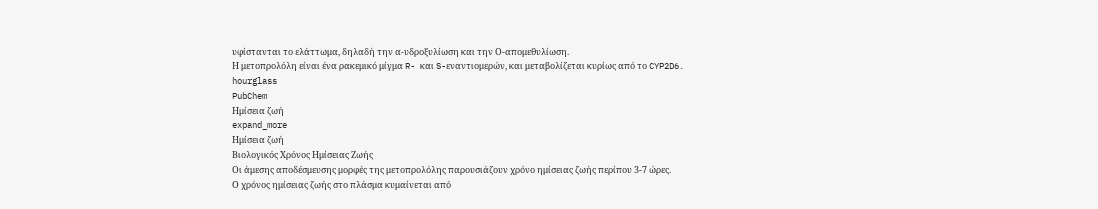υφίστανται το ελάττωμα, δηλαδή την α-υδροξυλίωση και την Ο-απομεθυλίωση.
Η μετοπρολόλη είναι ένα ρακεμικό μίγμα R- και S-εναντιομερών, και μεταβολίζεται κυρίως από το CYP2D6.
hourglass
PubChem
Ημίσεια ζωή
expand_more
Ημίσεια ζωή
Βιολογικός Χρόνος Ημίσειας Ζωής
Οι άμεσης αποδέσμευσης μορφές της μετοπρολόλης παρουσιάζουν χρόνο ημίσειας ζωής περίπου 3-7 ώρες.
Ο χρόνος ημίσειας ζωής στο πλάσμα κυμαίνεται από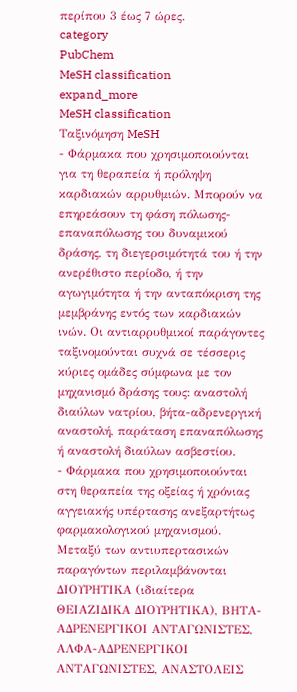περίπου 3 έως 7 ώρες.
category
PubChem
MeSH classification
expand_more
MeSH classification
Ταξινόμηση MeSH
- Φάρμακα που χρησιμοποιούνται για τη θεραπεία ή πρόληψη καρδιακών αρρυθμιών. Μπορούν να επηρεάσουν τη φάση πόλωσης-επαναπόλωσης του δυναμικού δράσης, τη διεγερσιμότητά του ή την ανερέθιστο περίοδο, ή την αγωγιμότητα ή την ανταπόκριση της μεμβράνης εντός των καρδιακών ινών. Οι αντιαρρυθμικοί παράγοντες ταξινομούνται συχνά σε τέσσερις κύριες ομάδες σύμφωνα με τον μηχανισμό δράσης τους: αναστολή διαύλων νατρίου, βήτα-αδρενεργική αναστολή, παράταση επαναπόλωσης ή αναστολή διαύλων ασβεστίου.
- Φάρμακα που χρησιμοποιούνται στη θεραπεία της οξείας ή χρόνιας αγγειακής υπέρτασης ανεξαρτήτως φαρμακολογικού μηχανισμού. Μεταξύ των αντιυπερτασικών παραγόντων περιλαμβάνονται ΔΙΟΥΡΗΤΙΚΑ (ιδιαίτερα ΘΕΙΑΖΙΔΙΚΑ ΔΙΟΥΡΗΤΙΚΑ), ΒΗΤΑ-ΑΔΡΕΝΕΡΓΙΚΟΙ ΑΝΤΑΓΩΝΙΣΤΕΣ, ΑΛΦΑ-ΑΔΡΕΝΕΡΓΙΚΟΙ ΑΝΤΑΓΩΝΙΣΤΕΣ, ΑΝΑΣΤΟΛΕΙΣ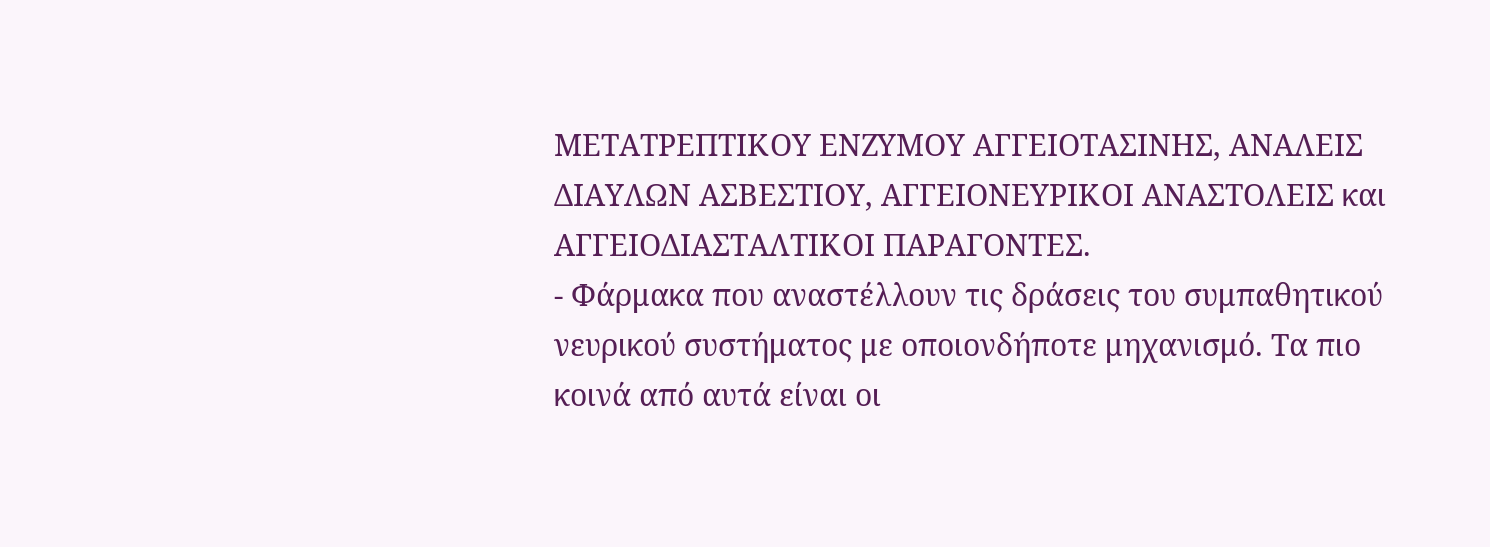ΜΕΤΑΤΡΕΠΤΙΚΟΥ ΕΝΖΥΜΟΥ ΑΓΓΕΙΟΤΑΣΙΝΗΣ, ΑΝΑΛΕΙΣ ΔΙΑΥΛΩΝ ΑΣΒΕΣΤΙΟΥ, ΑΓΓΕΙΟΝΕΥΡΙΚΟΙ ΑΝΑΣΤΟΛΕΙΣ και ΑΓΓΕΙΟΔΙΑΣΤΑΛΤΙΚΟΙ ΠΑΡΑΓΟΝΤΕΣ.
- Φάρμακα που αναστέλλουν τις δράσεις του συμπαθητικού νευρικού συστήματος με οποιονδήποτε μηχανισμό. Τα πιο κοινά από αυτά είναι οι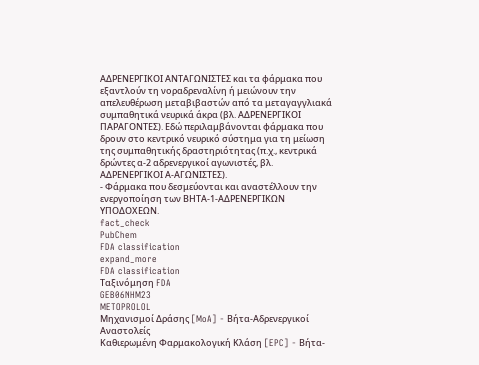ΑΔΡΕΝΕΡΓΙΚΟΙ ΑΝΤΑΓΩΝΙΣΤΕΣ και τα φάρμακα που εξαντλούν τη νοραδρεναλίνη ή μειώνουν την απελευθέρωση μεταβιβαστών από τα μεταγαγγλιακά συμπαθητικά νευρικά άκρα (βλ. ΑΔΡΕΝΕΡΓΙΚΟΙ ΠΑΡΑΓΟΝΤΕΣ). Εδώ περιλαμβάνονται φάρμακα που δρουν στο κεντρικό νευρικό σύστημα για τη μείωση της συμπαθητικής δραστηριότητας (π.χ., κεντρικά δρώντες α-2 αδρενεργικοί αγωνιστές, βλ. ΑΔΡΕΝΕΡΓΙΚΟΙ Α-ΑΓΩΝΙΣΤΕΣ).
- Φάρμακα που δεσμεύονται και αναστέλλουν την ενεργοποίηση των ΒΗΤΑ-1-ΑΔΡΕΝΕΡΓΙΚΩΝ ΥΠΟΔΟΧΕΩΝ.
fact_check
PubChem
FDA classification
expand_more
FDA classification
Ταξινόμηση FDA
GEB06NHM23
METOPROLOL
Μηχανισμοί Δράσης [MoA] - Βήτα-Αδρενεργικοί Αναστολείς
Καθιερωμένη Φαρμακολογική Κλάση [EPC] - Βήτα-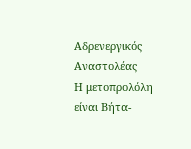Αδρενεργικός Αναστολέας
Η μετοπρολόλη είναι Βήτα-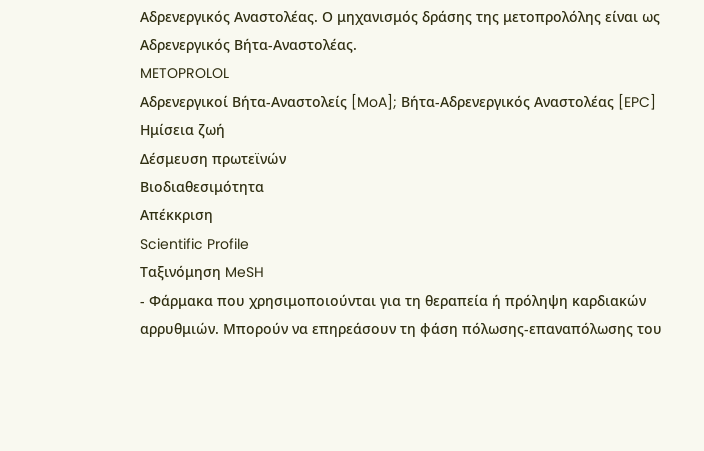Αδρενεργικός Αναστολέας. Ο μηχανισμός δράσης της μετοπρολόλης είναι ως Αδρενεργικός Βήτα-Αναστολέας.
METOPROLOL
Αδρενεργικοί Βήτα-Αναστολείς [MoA]; Βήτα-Αδρενεργικός Αναστολέας [EPC]
Ημίσεια ζωή
Δέσμευση πρωτεϊνών
Βιοδιαθεσιμότητα
Απέκκριση
Scientific Profile
Ταξινόμηση MeSH
- Φάρμακα που χρησιμοποιούνται για τη θεραπεία ή πρόληψη καρδιακών αρρυθμιών. Μπορούν να επηρεάσουν τη φάση πόλωσης-επαναπόλωσης του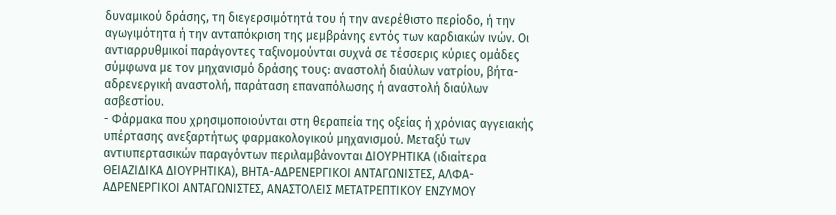δυναμικού δράσης, τη διεγερσιμότητά του ή την ανερέθιστο περίοδο, ή την αγωγιμότητα ή την ανταπόκριση της μεμβράνης εντός των καρδιακών ινών. Οι αντιαρρυθμικοί παράγοντες ταξινομούνται συχνά σε τέσσερις κύριες ομάδες σύμφωνα με τον μηχανισμό δράσης τους: αναστολή διαύλων νατρίου, βήτα-αδρενεργική αναστολή, παράταση επαναπόλωσης ή αναστολή διαύλων ασβεστίου.
- Φάρμακα που χρησιμοποιούνται στη θεραπεία της οξείας ή χρόνιας αγγειακής υπέρτασης ανεξαρτήτως φαρμακολογικού μηχανισμού. Μεταξύ των αντιυπερτασικών παραγόντων περιλαμβάνονται ΔΙΟΥΡΗΤΙΚΑ (ιδιαίτερα ΘΕΙΑΖΙΔΙΚΑ ΔΙΟΥΡΗΤΙΚΑ), ΒΗΤΑ-ΑΔΡΕΝΕΡΓΙΚΟΙ ΑΝΤΑΓΩΝΙΣΤΕΣ, ΑΛΦΑ-ΑΔΡΕΝΕΡΓΙΚΟΙ ΑΝΤΑΓΩΝΙΣΤΕΣ, ΑΝΑΣΤΟΛΕΙΣ ΜΕΤΑΤΡΕΠΤΙΚΟΥ ΕΝΖΥΜΟΥ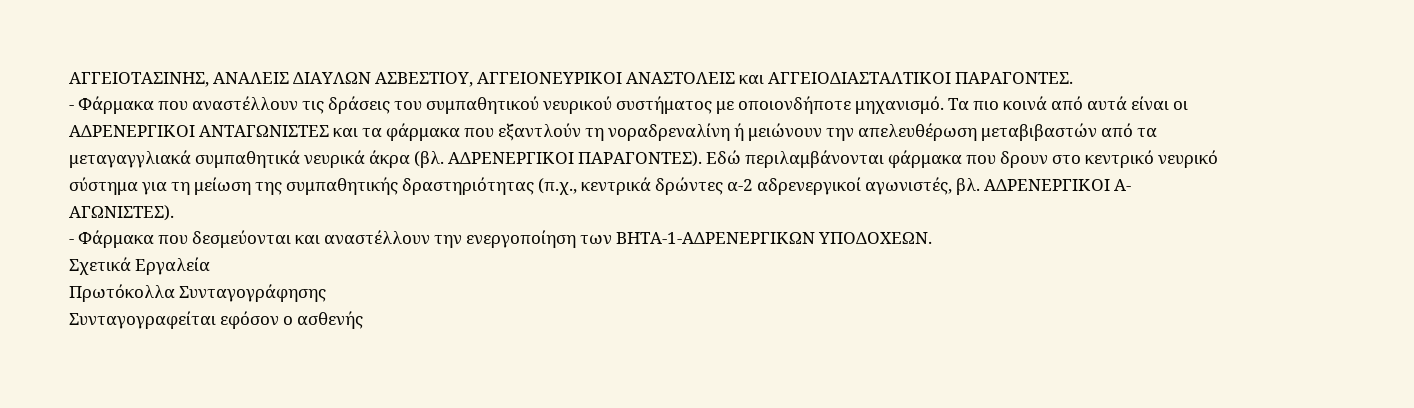ΑΓΓΕΙΟΤΑΣΙΝΗΣ, ΑΝΑΛΕΙΣ ΔΙΑΥΛΩΝ ΑΣΒΕΣΤΙΟΥ, ΑΓΓΕΙΟΝΕΥΡΙΚΟΙ ΑΝΑΣΤΟΛΕΙΣ και ΑΓΓΕΙΟΔΙΑΣΤΑΛΤΙΚΟΙ ΠΑΡΑΓΟΝΤΕΣ.
- Φάρμακα που αναστέλλουν τις δράσεις του συμπαθητικού νευρικού συστήματος με οποιονδήποτε μηχανισμό. Τα πιο κοινά από αυτά είναι οι ΑΔΡΕΝΕΡΓΙΚΟΙ ΑΝΤΑΓΩΝΙΣΤΕΣ και τα φάρμακα που εξαντλούν τη νοραδρεναλίνη ή μειώνουν την απελευθέρωση μεταβιβαστών από τα μεταγαγγλιακά συμπαθητικά νευρικά άκρα (βλ. ΑΔΡΕΝΕΡΓΙΚΟΙ ΠΑΡΑΓΟΝΤΕΣ). Εδώ περιλαμβάνονται φάρμακα που δρουν στο κεντρικό νευρικό σύστημα για τη μείωση της συμπαθητικής δραστηριότητας (π.χ., κεντρικά δρώντες α-2 αδρενεργικοί αγωνιστές, βλ. ΑΔΡΕΝΕΡΓΙΚΟΙ Α-ΑΓΩΝΙΣΤΕΣ).
- Φάρμακα που δεσμεύονται και αναστέλλουν την ενεργοποίηση των ΒΗΤΑ-1-ΑΔΡΕΝΕΡΓΙΚΩΝ ΥΠΟΔΟΧΕΩΝ.
Σχετικά Εργαλεία
Πρωτόκολλα Συνταγογράφησης
Συνταγογραφείται εφόσον ο ασθενής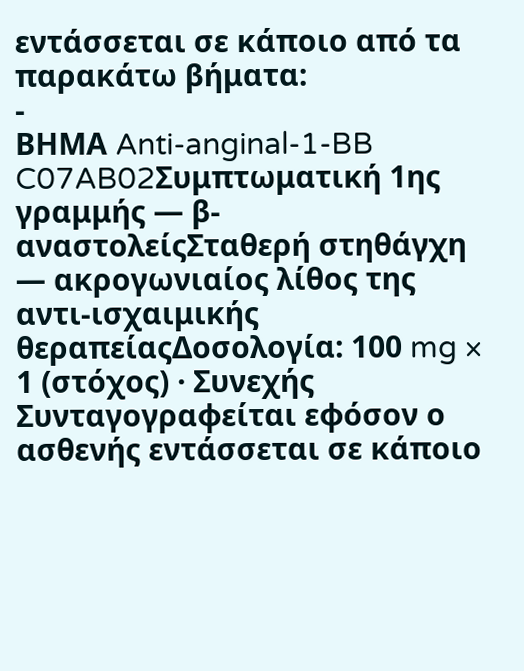εντάσσεται σε κάποιο από τα παρακάτω βήματα:
-
ΒΗΜΑ Anti-anginal-1-BB C07AB02Συμπτωματική 1ης γραμμής — β-αναστολείςΣταθερή στηθάγχη — ακρογωνιαίος λίθος της αντι-ισχαιμικής θεραπείαςΔοσολογία: 100 mg × 1 (στόχος) · Συνεχής
Συνταγογραφείται εφόσον ο ασθενής εντάσσεται σε κάποιο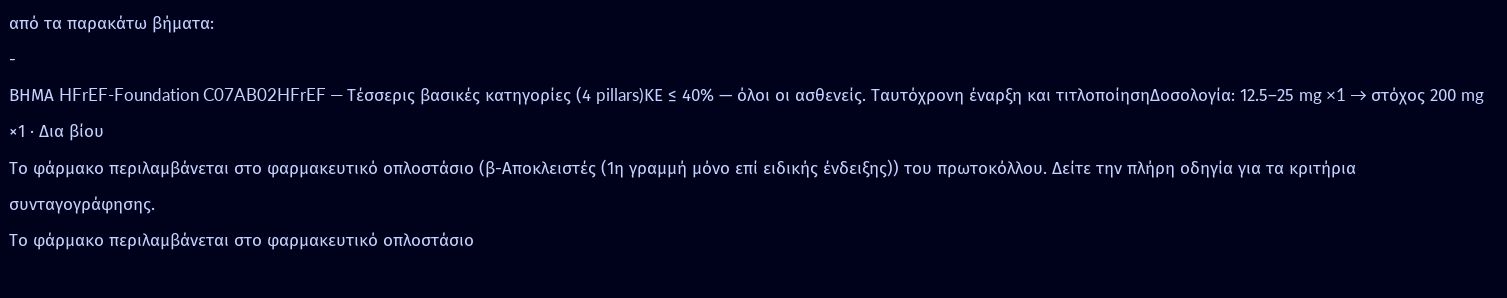από τα παρακάτω βήματα:
-
ΒΗΜΑ HFrEF-Foundation C07AB02HFrEF — Τέσσερις βασικές κατηγορίες (4 pillars)ΚΕ ≤ 40% — όλοι οι ασθενείς. Ταυτόχρονη έναρξη και τιτλοποίησηΔοσολογία: 12.5–25 mg ×1 → στόχος 200 mg ×1 · Δια βίου
Το φάρμακο περιλαμβάνεται στο φαρμακευτικό οπλοστάσιο (β-Αποκλειστές (1η γραμμή μόνο επί ειδικής ένδειξης)) του πρωτοκόλλου. Δείτε την πλήρη οδηγία για τα κριτήρια συνταγογράφησης.
Το φάρμακο περιλαμβάνεται στο φαρμακευτικό οπλοστάσιο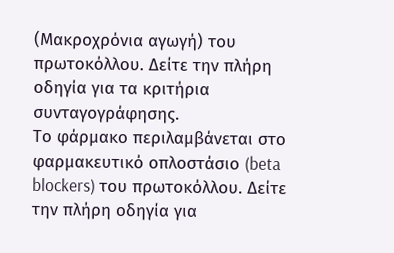(Μακροχρόνια αγωγή) του πρωτοκόλλου. Δείτε την πλήρη οδηγία για τα κριτήρια συνταγογράφησης.
Το φάρμακο περιλαμβάνεται στο φαρμακευτικό οπλοστάσιο (beta blockers) του πρωτοκόλλου. Δείτε την πλήρη οδηγία για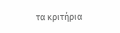τα κριτήρια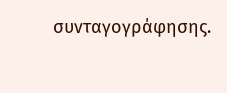συνταγογράφησης.